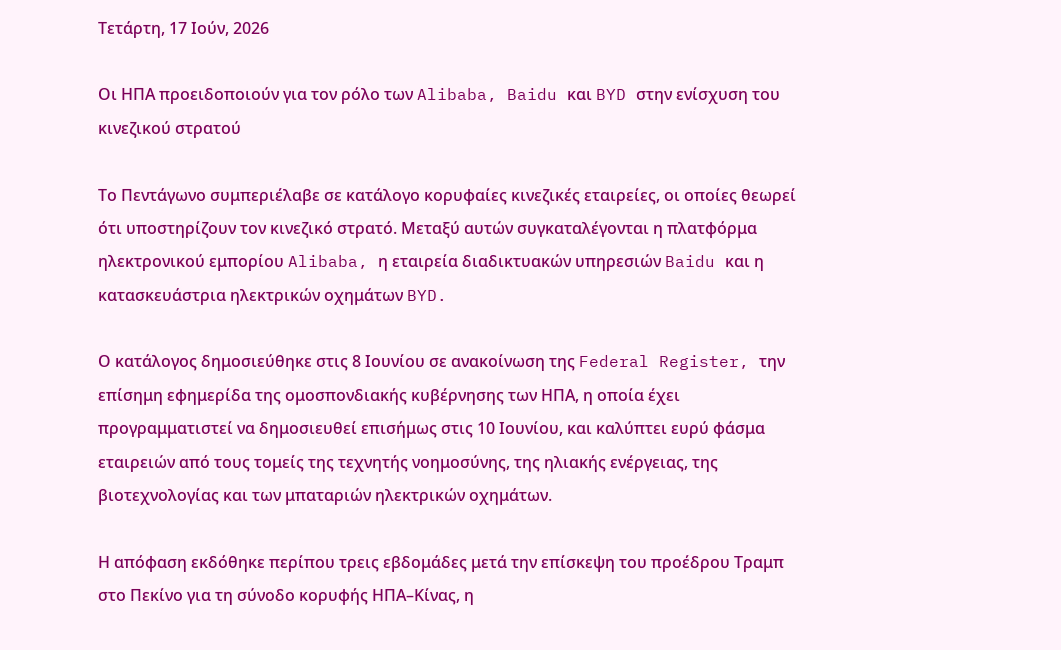Τετάρτη, 17 Ιούν, 2026

Οι ΗΠΑ προειδοποιούν για τον ρόλο των Alibaba, Baidu και BYD στην ενίσχυση του κινεζικού στρατού

Το Πεντάγωνο συμπεριέλαβε σε κατάλογο κορυφαίες κινεζικές εταιρείες, οι οποίες θεωρεί ότι υποστηρίζουν τον κινεζικό στρατό. Μεταξύ αυτών συγκαταλέγονται η πλατφόρμα ηλεκτρονικού εμπορίου Alibaba, η εταιρεία διαδικτυακών υπηρεσιών Baidu και η κατασκευάστρια ηλεκτρικών οχημάτων BYD.

Ο κατάλογος δημοσιεύθηκε στις 8 Ιουνίου σε ανακοίνωση της Federal Register, την επίσημη εφημερίδα της ομοσπονδιακής κυβέρνησης των ΗΠΑ, η οποία έχει προγραμματιστεί να δημοσιευθεί επισήμως στις 10 Ιουνίου, και καλύπτει ευρύ φάσμα εταιρειών από τους τομείς της τεχνητής νοημοσύνης, της ηλιακής ενέργειας, της βιοτεχνολογίας και των μπαταριών ηλεκτρικών οχημάτων.

Η απόφαση εκδόθηκε περίπου τρεις εβδομάδες μετά την επίσκεψη του προέδρου Τραμπ στο Πεκίνο για τη σύνοδο κορυφής ΗΠΑ–Κίνας, η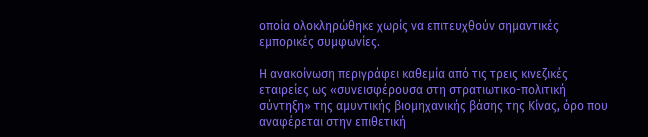οποία ολοκληρώθηκε χωρίς να επιτευχθούν σημαντικές εμπορικές συμφωνίες.

Η ανακοίνωση περιγράφει καθεμία από τις τρεις κινεζικές εταιρείες ως «συνεισφέρουσα στη στρατιωτικο-πολιτική σύντηξη» της αμυντικής βιομηχανικής βάσης της Κίνας, όρο που αναφέρεται στην επιθετική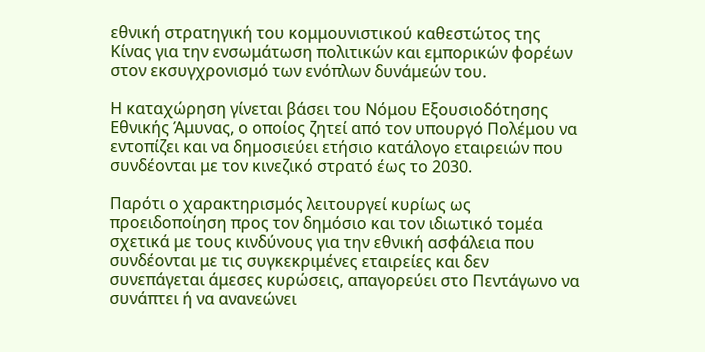εθνική στρατηγική του κομμουνιστικού καθεστώτος της Κίνας για την ενσωμάτωση πολιτικών και εμπορικών φορέων στον εκσυγχρονισμό των ενόπλων δυνάμεών του.

Η καταχώρηση γίνεται βάσει του Νόμου Εξουσιοδότησης Εθνικής Άμυνας, ο οποίος ζητεί από τον υπουργό Πολέμου να εντοπίζει και να δημοσιεύει ετήσιο κατάλογο εταιρειών που συνδέονται με τον κινεζικό στρατό έως το 2030.

Παρότι ο χαρακτηρισμός λειτουργεί κυρίως ως προειδοποίηση προς τον δημόσιο και τον ιδιωτικό τομέα σχετικά με τους κινδύνους για την εθνική ασφάλεια που συνδέονται με τις συγκεκριμένες εταιρείες και δεν συνεπάγεται άμεσες κυρώσεις, απαγορεύει στο Πεντάγωνο να συνάπτει ή να ανανεώνει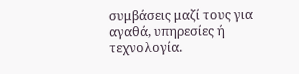συμβάσεις μαζί τους για αγαθά, υπηρεσίες ή τεχνολογία.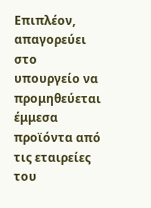Επιπλέον, απαγορεύει στο υπουργείο να προμηθεύεται έμμεσα προϊόντα από τις εταιρείες του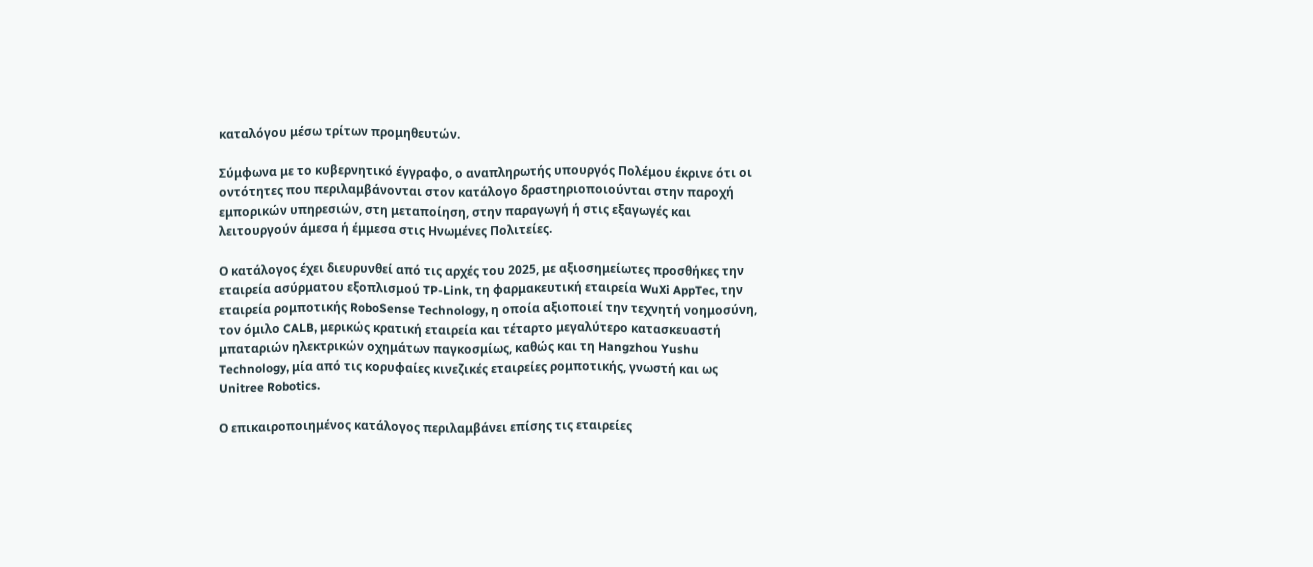καταλόγου μέσω τρίτων προμηθευτών.

Σύμφωνα με το κυβερνητικό έγγραφο, ο αναπληρωτής υπουργός Πολέμου έκρινε ότι οι οντότητες που περιλαμβάνονται στον κατάλογο δραστηριοποιούνται στην παροχή εμπορικών υπηρεσιών, στη μεταποίηση, στην παραγωγή ή στις εξαγωγές και λειτουργούν άμεσα ή έμμεσα στις Ηνωμένες Πολιτείες.

Ο κατάλογος έχει διευρυνθεί από τις αρχές του 2025, με αξιοσημείωτες προσθήκες την εταιρεία ασύρματου εξοπλισμού TP-Link, τη φαρμακευτική εταιρεία WuXi AppTec, την εταιρεία ρομποτικής RoboSense Technology, η οποία αξιοποιεί την τεχνητή νοημοσύνη, τον όμιλο CALB, μερικώς κρατική εταιρεία και τέταρτο μεγαλύτερο κατασκευαστή μπαταριών ηλεκτρικών οχημάτων παγκοσμίως, καθώς και τη Hangzhou Yushu Technology, μία από τις κορυφαίες κινεζικές εταιρείες ρομποτικής, γνωστή και ως Unitree Robotics.

Ο επικαιροποιημένος κατάλογος περιλαμβάνει επίσης τις εταιρείες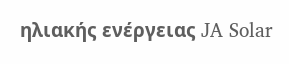ηλιακής ενέργειας JA Solar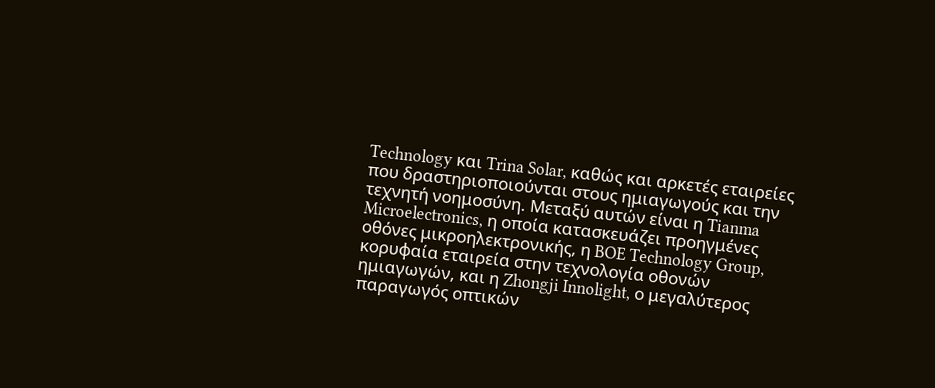Technology και Trina Solar, καθώς και αρκετές εταιρείες που δραστηριοποιούνται στους ημιαγωγούς και την τεχνητή νοημοσύνη. Μεταξύ αυτών είναι η Tianma Microelectronics, η οποία κατασκευάζει προηγμένες οθόνες μικροηλεκτρονικής, η BOE Technology Group, κορυφαία εταιρεία στην τεχνολογία οθονών ημιαγωγών, και η Zhongji Innolight, ο μεγαλύτερος παραγωγός οπτικών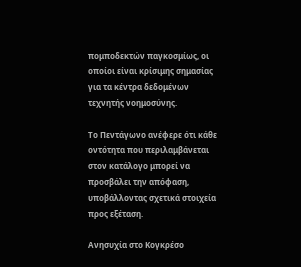πομποδεκτών παγκοσμίως, οι οποίοι είναι κρίσιμης σημασίας για τα κέντρα δεδομένων τεχνητής νοημοσύνης.

Το Πεντάγωνο ανέφερε ότι κάθε οντότητα που περιλαμβάνεται στον κατάλογο μπορεί να προσβάλει την απόφαση, υποβάλλοντας σχετικά στοιχεία προς εξέταση.

Ανησυχία στο Κογκρέσο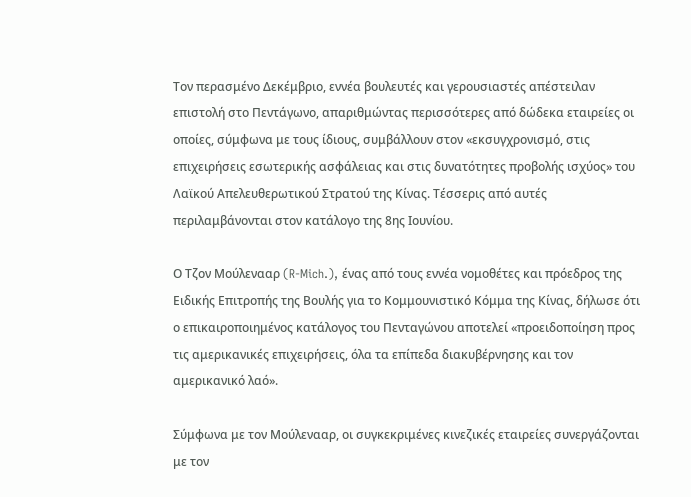Τον περασμένο Δεκέμβριο, εννέα βουλευτές και γερουσιαστές απέστειλαν επιστολή στο Πεντάγωνο, απαριθμώντας περισσότερες από δώδεκα εταιρείες οι οποίες, σύμφωνα με τους ίδιους, συμβάλλουν στον «εκσυγχρονισμό, στις επιχειρήσεις εσωτερικής ασφάλειας και στις δυνατότητες προβολής ισχύος» του Λαϊκού Απελευθερωτικού Στρατού της Κίνας. Τέσσερις από αυτές περιλαμβάνονται στον κατάλογο της 8ης Ιουνίου.

Ο Τζον Μούλενααρ (R-Mich.), ένας από τους εννέα νομοθέτες και πρόεδρος της Ειδικής Επιτροπής της Βουλής για το Κομμουνιστικό Κόμμα της Κίνας, δήλωσε ότι ο επικαιροποιημένος κατάλογος του Πενταγώνου αποτελεί «προειδοποίηση προς τις αμερικανικές επιχειρήσεις, όλα τα επίπεδα διακυβέρνησης και τον αμερικανικό λαό».

Σύμφωνα με τον Μούλενααρ, οι συγκεκριμένες κινεζικές εταιρείες συνεργάζονται με τον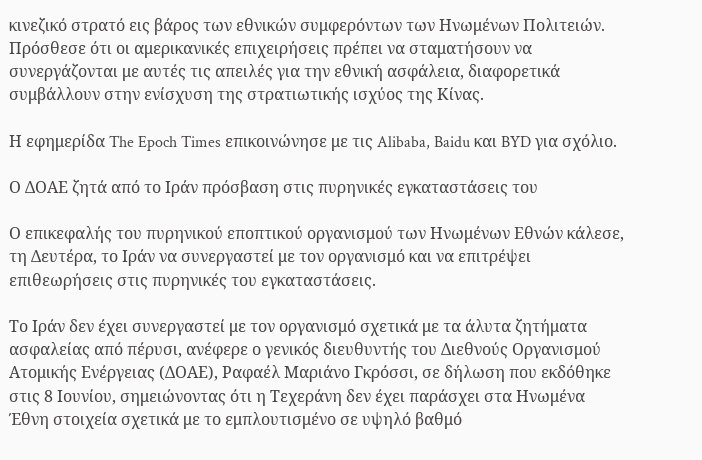κινεζικό στρατό εις βάρος των εθνικών συμφερόντων των Ηνωμένων Πολιτειών. Πρόσθεσε ότι οι αμερικανικές επιχειρήσεις πρέπει να σταματήσουν να συνεργάζονται με αυτές τις απειλές για την εθνική ασφάλεια, διαφορετικά συμβάλλουν στην ενίσχυση της στρατιωτικής ισχύος της Κίνας.

Η εφημερίδα The Epoch Times επικοινώνησε με τις Alibaba, Baidu και BYD για σχόλιο.

Ο ΔΟΑΕ ζητά από το Ιράν πρόσβαση στις πυρηνικές εγκαταστάσεις του

Ο επικεφαλής του πυρηνικού εποπτικού οργανισμού των Ηνωμένων Εθνών κάλεσε, τη Δευτέρα, το Ιράν να συνεργαστεί με τον οργανισμό και να επιτρέψει επιθεωρήσεις στις πυρηνικές του εγκαταστάσεις.

Το Ιράν δεν έχει συνεργαστεί με τον οργανισμό σχετικά με τα άλυτα ζητήματα ασφαλείας από πέρυσι, ανέφερε ο γενικός διευθυντής του Διεθνούς Οργανισμού Ατομικής Ενέργειας (ΔΟΑΕ), Ραφαέλ Μαριάνο Γκρόσσι, σε δήλωση που εκδόθηκε στις 8 Ιουνίου, σημειώνοντας ότι η Τεχεράνη δεν έχει παράσχει στα Ηνωμένα Έθνη στοιχεία σχετικά με το εμπλουτισμένο σε υψηλό βαθμό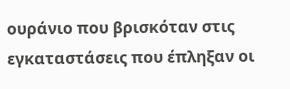ουράνιο που βρισκόταν στις εγκαταστάσεις που έπληξαν οι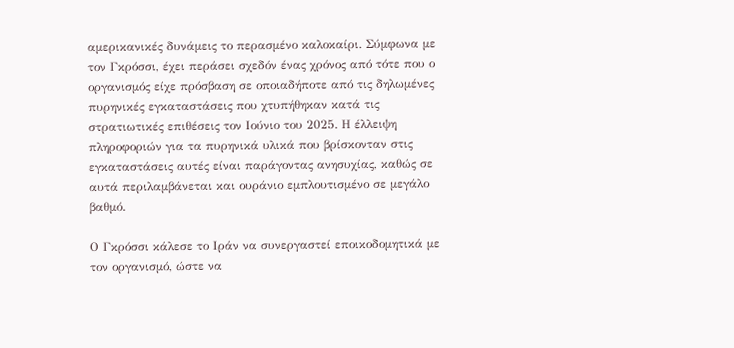αμερικανικές δυνάμεις το περασμένο καλοκαίρι. Σύμφωνα με τον Γκρόσσι, έχει περάσει σχεδόν ένας χρόνος από τότε που ο οργανισμός είχε πρόσβαση σε οποιαδήποτε από τις δηλωμένες πυρηνικές εγκαταστάσεις που χτυπήθηκαν κατά τις στρατιωτικές επιθέσεις τον Ιούνιο του 2025. Η έλλειψη πληροφοριών για τα πυρηνικά υλικά που βρίσκονταν στις εγκαταστάσεις αυτές είναι παράγοντας ανησυχίας, καθώς σε αυτά περιλαμβάνεται και ουράνιο εμπλουτισμένο σε μεγάλο βαθμό.

Ο Γκρόσσι κάλεσε το Ιράν να συνεργαστεί εποικοδομητικά με τον οργανισμό, ώστε να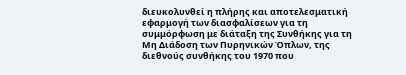διευκολυνθεί η πλήρης και αποτελεσματική εφαρμογή των διασφαλίσεων για τη συμμόρφωση με διάταξη της Συνθήκης για τη Μη Διάδοση των Πυρηνικών Όπλων, της διεθνούς συνθήκης του 1970 που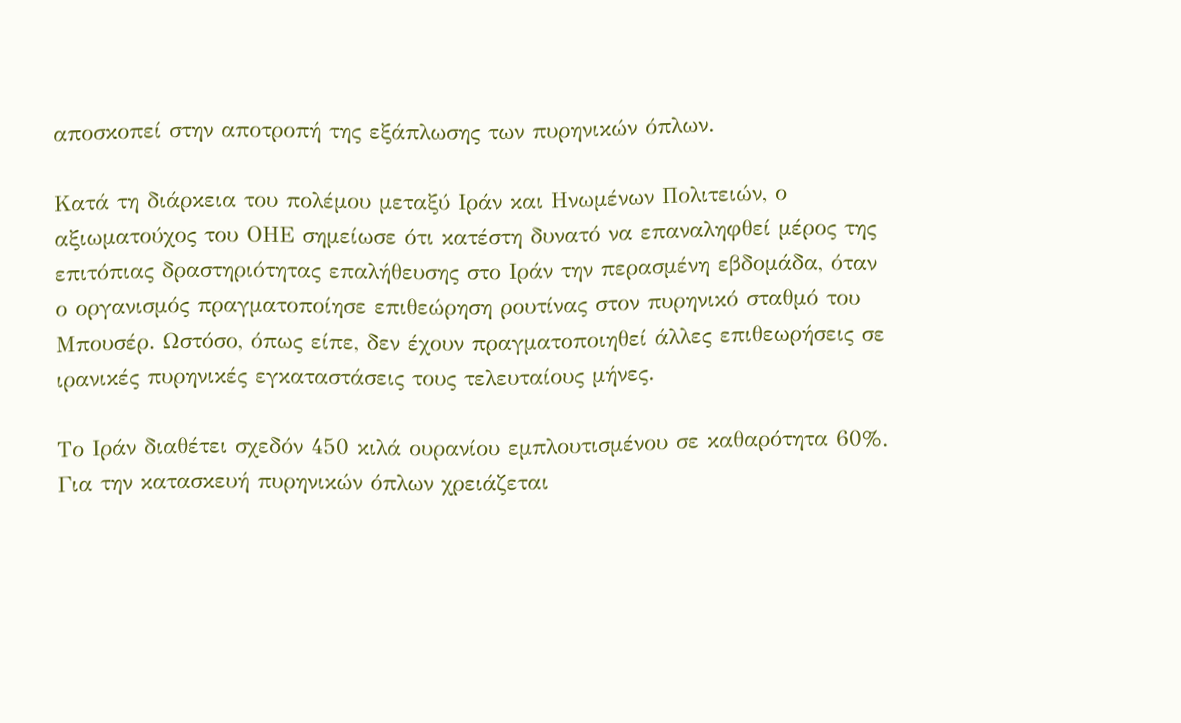αποσκοπεί στην αποτροπή της εξάπλωσης των πυρηνικών όπλων.

Κατά τη διάρκεια του πολέμου μεταξύ Ιράν και Ηνωμένων Πολιτειών, ο αξιωματούχος του ΟΗΕ σημείωσε ότι κατέστη δυνατό να επαναληφθεί μέρος της επιτόπιας δραστηριότητας επαλήθευσης στο Ιράν την περασμένη εβδομάδα, όταν ο οργανισμός πραγματοποίησε επιθεώρηση ρουτίνας στον πυρηνικό σταθμό του Μπουσέρ. Ωστόσο, όπως είπε, δεν έχουν πραγματοποιηθεί άλλες επιθεωρήσεις σε ιρανικές πυρηνικές εγκαταστάσεις τους τελευταίους μήνες.

Το Ιράν διαθέτει σχεδόν 450 κιλά ουρανίου εμπλουτισμένου σε καθαρότητα 60%. Για την κατασκευή πυρηνικών όπλων χρειάζεται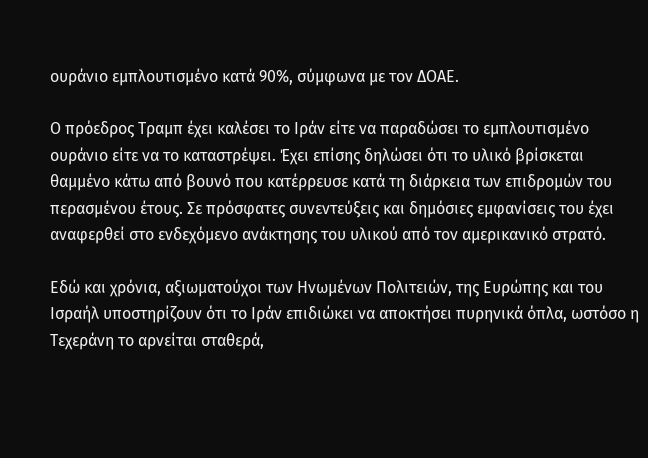ουράνιο εμπλουτισμένο κατά 90%, σύμφωνα με τον ΔΟΑΕ.

Ο πρόεδρος Τραμπ έχει καλέσει το Ιράν είτε να παραδώσει το εμπλουτισμένο ουράνιο είτε να το καταστρέψει. Έχει επίσης δηλώσει ότι το υλικό βρίσκεται θαμμένο κάτω από βουνό που κατέρρευσε κατά τη διάρκεια των επιδρομών του περασμένου έτους. Σε πρόσφατες συνεντεύξεις και δημόσιες εμφανίσεις του έχει αναφερθεί στο ενδεχόμενο ανάκτησης του υλικού από τον αμερικανικό στρατό.

Εδώ και χρόνια, αξιωματούχοι των Ηνωμένων Πολιτειών, της Ευρώπης και του Ισραήλ υποστηρίζουν ότι το Ιράν επιδιώκει να αποκτήσει πυρηνικά όπλα, ωστόσο η Τεχεράνη το αρνείται σταθερά,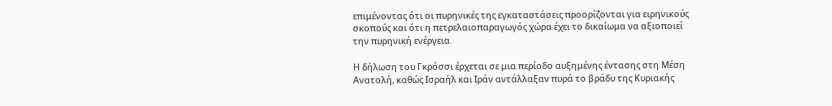επιμένοντας ότι οι πυρηνικές της εγκαταστάσεις προορίζονται για ειρηνικούς σκοπούς και ότι η πετρελαιοπαραγωγός χώρα έχει το δικαίωμα να αξιοποιεί την πυρηνική ενέργεια.

Η δήλωση του Γκρόσσι έρχεται σε μια περίοδο αυξημένης έντασης στη Μέση Ανατολή, καθώς Ισραήλ και Ιράν αντάλλαξαν πυρά το βράδυ της Κυριακής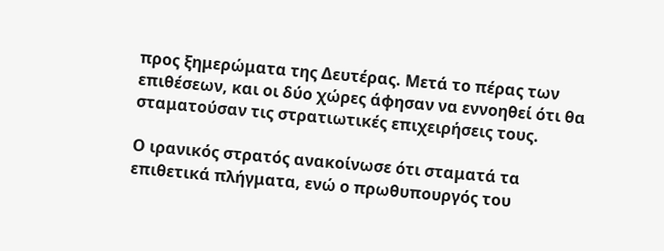προς ξημερώματα της Δευτέρας. Μετά το πέρας των επιθέσεων, και οι δύο χώρες άφησαν να εννοηθεί ότι θα σταματούσαν τις στρατιωτικές επιχειρήσεις τους.

Ο ιρανικός στρατός ανακοίνωσε ότι σταματά τα επιθετικά πλήγματα, ενώ ο πρωθυπουργός του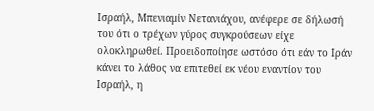Ισραήλ, Μπενιαμίν Νετανιάχου, ανέφερε σε δήλωσή του ότι ο τρέχων γύρος συγκρούσεων είχε ολοκληρωθεί. Προειδοποίησε ωστόσο ότι εάν το Ιράν κάνει το λάθος να επιτεθεί εκ νέου εναντίον του Ισραήλ, η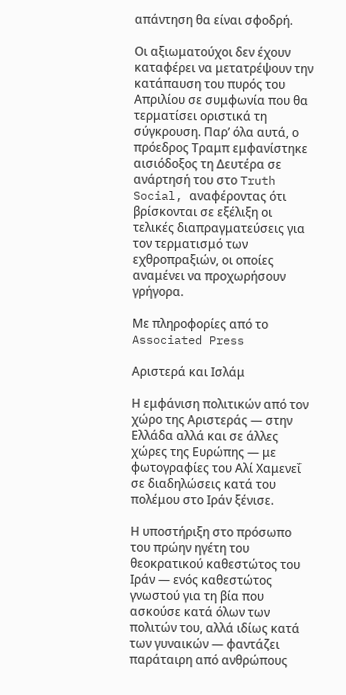απάντηση θα είναι σφοδρή.

Οι αξιωματούχοι δεν έχουν καταφέρει να μετατρέψουν την κατάπαυση του πυρός του Απριλίου σε συμφωνία που θα τερματίσει οριστικά τη σύγκρουση. Παρ’ όλα αυτά, ο πρόεδρος Τραμπ εμφανίστηκε αισιόδοξος τη Δευτέρα σε ανάρτησή του στο Truth Social, αναφέροντας ότι βρίσκονται σε εξέλιξη οι τελικές διαπραγματεύσεις για τον τερματισμό των εχθροπραξιών, οι οποίες αναμένει να προχωρήσουν γρήγορα.

Με πληροφορίες από το Associated Press

Αριστερά και Ισλάμ

Η εμφάνιση πολιτικών από τον χώρο της Αριστεράς — στην Ελλάδα αλλά και σε άλλες χώρες της Ευρώπης — με φωτογραφίες του Αλί Χαμενεΐ σε διαδηλώσεις κατά του πολέμου στο Ιράν ξένισε.

Η υποστήριξη στο πρόσωπο του πρώην ηγέτη του θεοκρατικού καθεστώτος του Ιράν — ενός καθεστώτος γνωστού για τη βία που ασκούσε κατά όλων των πολιτών του, αλλά ιδίως κατά των γυναικών — φαντάζει παράταιρη από ανθρώπους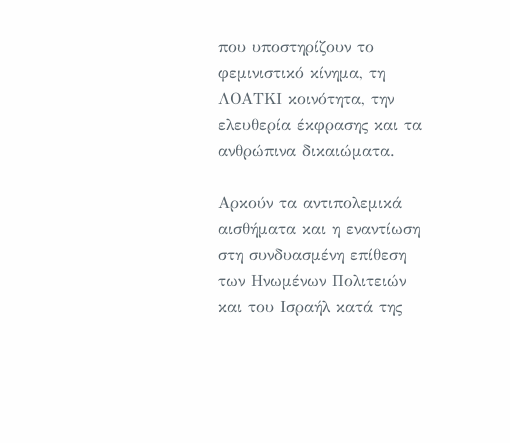που υποστηρίζουν το φεμινιστικό κίνημα, τη ΛΟΑΤΚΙ κοινότητα, την ελευθερία έκφρασης και τα ανθρώπινα δικαιώματα.

Αρκούν τα αντιπολεμικά αισθήματα και η εναντίωση στη συνδυασμένη επίθεση των Ηνωμένων Πολιτειών και του Ισραήλ κατά της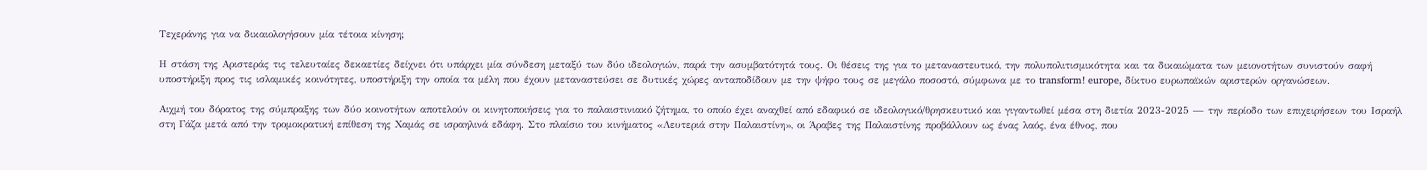Τεχεράνης για να δικαιολογήσουν μία τέτοια κίνηση;

Η στάση της Αριστεράς τις τελευταίες δεκαετίες δείχνει ότι υπάρχει μία σύνδεση μεταξύ των δύο ιδεολογιών, παρά την ασυμβατότητά τους. Οι θέσεις της για το μεταναστευτικό, την πολυπολιτισμικότητα και τα δικαιώματα των μειονοτήτων συνιστούν σαφή υποστήριξη προς τις ισλαμικές κοινότητες, υποστήριξη την οποία τα μέλη που έχουν μεταναστεύσει σε δυτικές χώρες ανταποδίδουν με την ψήφο τους σε μεγάλο ποσοστό, σύμφωνα με το transform! europe, δίκτυο ευρωπαϊκών αριστερών οργανώσεων.

Αιχμή του δόρατος της σύμπραξης των δύο κοινοτήτων αποτελούν οι κινητοποιήσεις για το παλαιστινιακό ζήτημα, το οποίο έχει αναχθεί από εδαφικό σε ιδεολογικό/θρησκευτικό και γιγαντωθεί μέσα στη διετία 2023-2025 — την περίοδο των επιχειρήσεων του Ισραήλ στη Γάζα μετά από την τρομοκρατική επίθεση της Χαμάς σε ισραηλινά εδάφη. Στο πλαίσιο του κινήματος «Λευτεριά στην Παλαιστίνη», οι Άραβες της Παλαιστίνης προβάλλουν ως ένας λαός, ένα έθνος, που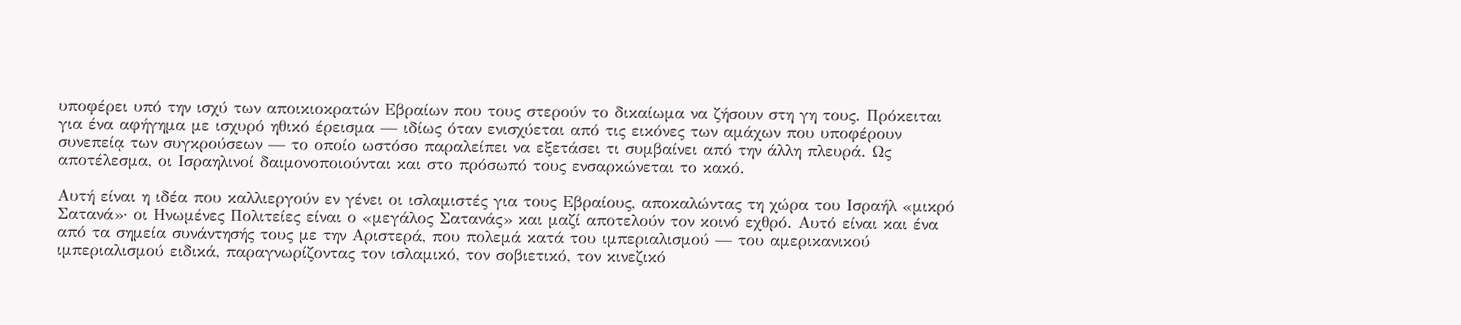υποφέρει υπό την ισχύ των αποικιοκρατών Εβραίων που τους στερούν το δικαίωμα να ζήσουν στη γη τους. Πρόκειται για ένα αφήγημα με ισχυρό ηθικό έρεισμα — ιδίως όταν ενισχύεται από τις εικόνες των αμάχων που υποφέρουν συνεπείᾳ των συγκρούσεων — το οποίο ωστόσο παραλείπει να εξετάσει τι συμβαίνει από την άλλη πλευρά. Ως αποτέλεσμα, οι Ισραηλινοί δαιμονοποιούνται και στο πρόσωπό τους ενσαρκώνεται το κακό.

Αυτή είναι η ιδέα που καλλιεργούν εν γένει οι ισλαμιστές για τους Εβραίους, αποκαλώντας τη χώρα του Ισραήλ «μικρό Σατανά»· οι Ηνωμένες Πολιτείες είναι ο «μεγάλος Σατανάς» και μαζί αποτελούν τον κοινό εχθρό. Αυτό είναι και ένα από τα σημεία συνάντησής τους με την Αριστερά, που πολεμά κατά του ιμπεριαλισμού — του αμερικανικού ιμπεριαλισμού ειδικά, παραγνωρίζοντας τον ισλαμικό, τον σοβιετικό, τον κινεζικό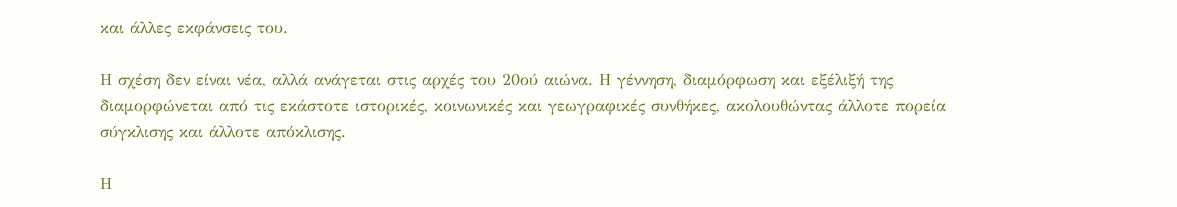και άλλες εκφάνσεις του.

Η σχέση δεν είναι νέα, αλλά ανάγεται στις αρχές του 20ού αιώνα. Η γέννηση, διαμόρφωση και εξέλιξή της διαμορφώνεται από τις εκάστοτε ιστορικές, κοινωνικές και γεωγραφικές συνθήκες, ακολουθώντας άλλοτε πορεία σύγκλισης και άλλοτε απόκλισης.

Η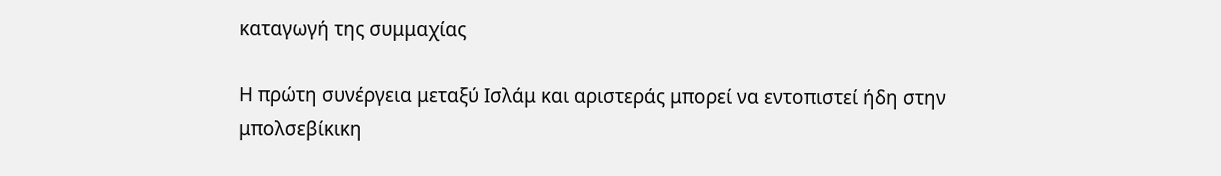καταγωγή της συμμαχίας

Η πρώτη συνέργεια μεταξύ Ισλάμ και αριστεράς μπορεί να εντοπιστεί ήδη στην μπολσεβίκικη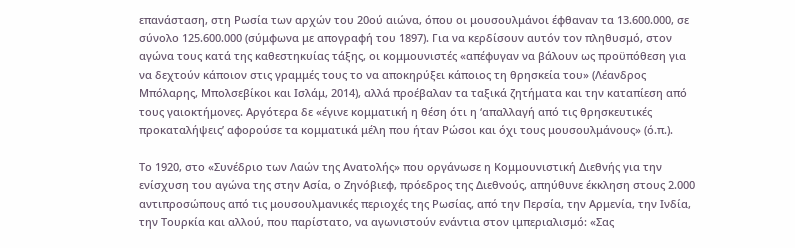επανάσταση, στη Ρωσία των αρχών του 20ού αιώνα, όπου οι μουσουλμάνοι έφθαναν τα 13.600.000, σε σύνολο 125.600.000 (σύμφωνα με απογραφή του 1897). Για να κερδίσουν αυτόν τον πληθυσμό, στον αγώνα τους κατά της καθεστηκυίας τάξης, οι κομμουνιστές «απέφυγαν να βάλουν ως προϋπόθεση για να δεχτούν κάποιον στις γραμμές τους το να αποκηρύξει κάποιος τη θρησκεία του» (Λέανδρος Μπόλαρης, Μπολσεβίκοι και Ισλάμ, 2014), αλλά προέβαλαν τα ταξικά ζητήματα και την καταπίεση από τους γαιοκτήμονες. Αργότερα δε «έγινε κομματική η θέση ότι η ‘απαλλαγή από τις θρησκευτικές προκαταλήψεις’ αφορούσε τα κομματικά μέλη που ήταν Ρώσοι και όχι τους μουσουλμάνους» (ό.π.).

Το 1920, στο «Συνέδριο των Λαών της Ανατολής» που οργάνωσε η Κομμουνιστική Διεθνής για την ενίσχυση του αγώνα της στην Ασία, ο Ζηνόβιεφ, πρόεδρος της Διεθνούς, απηύθυνε έκκληση στους 2.000 αντιπροσώπους από τις μουσουλμανικές περιοχές της Ρωσίας, από την Περσία, την Αρμενία, την Ινδία, την Τουρκία και αλλού, που παρίστατο, να αγωνιστούν ενάντια στον ιμπεριαλισμό: «Σας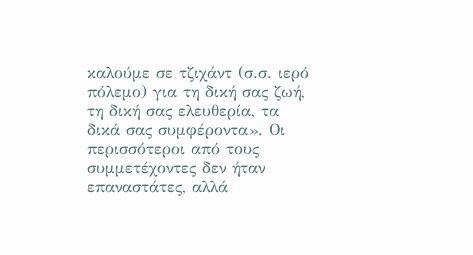καλούμε σε τζιχάντ (σ.σ. ιερό πόλεμο) για τη δική σας ζωή, τη δική σας ελευθερία, τα δικά σας συμφέροντα». Οι περισσότεροι από τους συμμετέχοντες δεν ήταν επαναστάτες, αλλά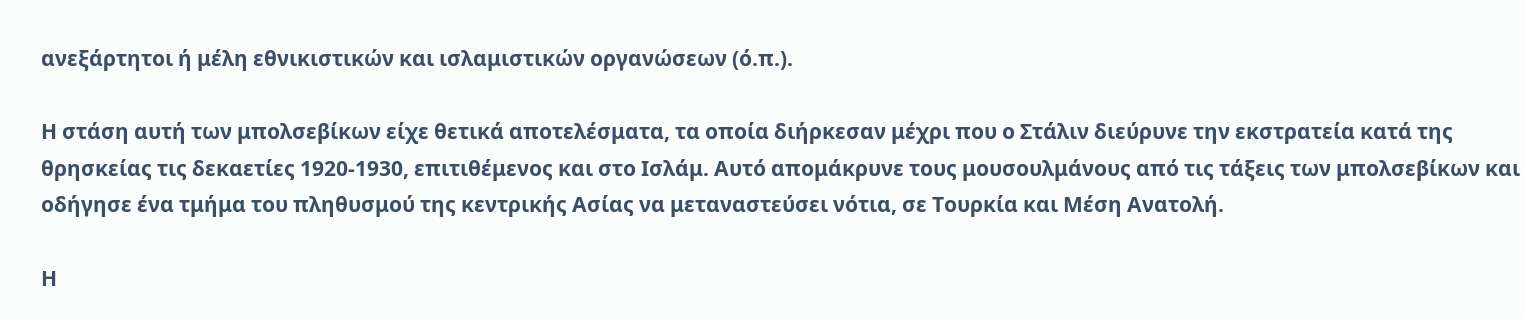ανεξάρτητοι ή μέλη εθνικιστικών και ισλαμιστικών οργανώσεων (ό.π.).

Η στάση αυτή των μπολσεβίκων είχε θετικά αποτελέσματα, τα οποία διήρκεσαν μέχρι που ο Στάλιν διεύρυνε την εκστρατεία κατά της θρησκείας τις δεκαετίες 1920-1930, επιτιθέμενος και στο Ισλάμ. Αυτό απομάκρυνε τους μουσουλμάνους από τις τάξεις των μπολσεβίκων και οδήγησε ένα τμήμα του πληθυσμού της κεντρικής Ασίας να μεταναστεύσει νότια, σε Τουρκία και Μέση Ανατολή.

Η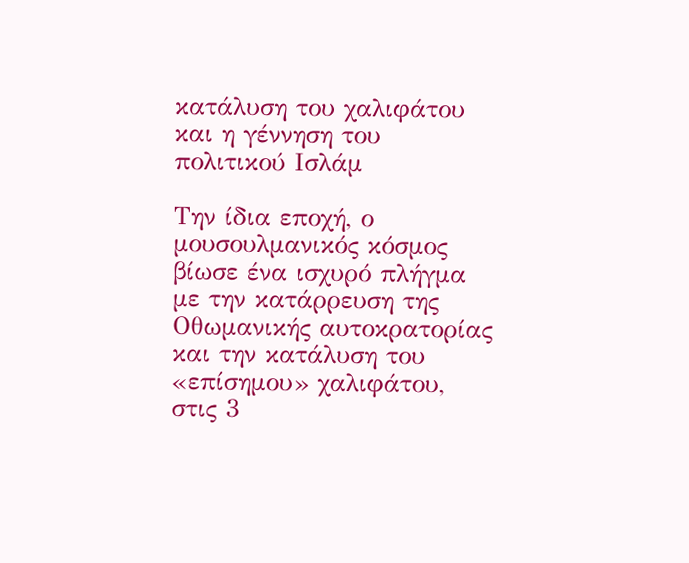κατάλυση του χαλιφάτου και η γέννηση του πολιτικού Ισλάμ

Την ίδια εποχή, ο μουσουλμανικός κόσμος βίωσε ένα ισχυρό πλήγμα με την κατάρρευση της Οθωμανικής αυτοκρατορίας και την κατάλυση του «επίσημου» χαλιφάτου, στις 3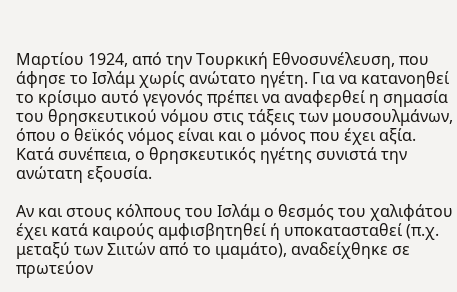Μαρτίου 1924, από την Τουρκική Εθνοσυνέλευση, που άφησε το Ισλάμ χωρίς ανώτατο ηγέτη. Για να κατανοηθεί το κρίσιμο αυτό γεγονός πρέπει να αναφερθεί η σημασία του θρησκευτικού νόμου στις τάξεις των μουσουλμάνων, όπου ο θεϊκός νόμος είναι και ο μόνος που έχει αξία. Κατά συνέπεια, ο θρησκευτικός ηγέτης συνιστά την ανώτατη εξουσία.

Αν και στους κόλπους του Ισλάμ ο θεσμός του χαλιφάτου έχει κατά καιρούς αμφισβητηθεί ή υποκατασταθεί (π.χ. μεταξύ των Σιιτών από το ιμαμάτο), αναδείχθηκε σε πρωτεύον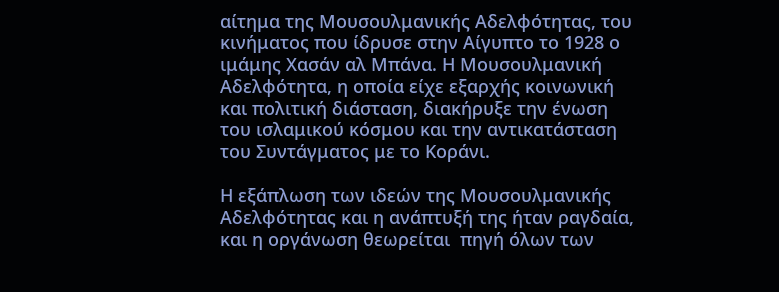αίτημα της Μουσουλμανικής Αδελφότητας, του κινήματος που ίδρυσε στην Αίγυπτο το 1928 ο ιμάμης Χασάν αλ Μπάνα. Η Μουσουλμανική Αδελφότητα, η οποία είχε εξαρχής κοινωνική και πολιτική διάσταση, διακήρυξε την ένωση του ισλαμικού κόσμου και την αντικατάσταση του Συντάγματος με το Κοράνι.

Η εξάπλωση των ιδεών της Μουσουλμανικής Αδελφότητας και η ανάπτυξή της ήταν ραγδαία, και η οργάνωση θεωρείται  πηγή όλων των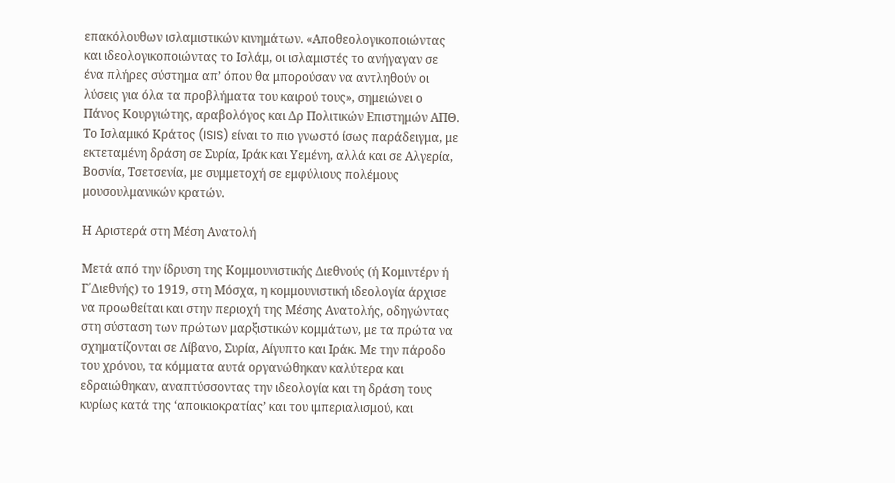επακόλουθων ισλαμιστικών κινημάτων. «Αποθεολογικοποιώντας και ιδεολογικοποιώντας το Ισλάμ, οι ισλαμιστές το ανήγαγαν σε ένα πλήρες σύστημα απ’ όπου θα μπορούσαν να αντληθούν οι λύσεις για όλα τα προβλήματα του καιρού τους», σημειώνει ο Πάνος Κουργιώτης, αραβολόγος και Δρ Πολιτικών Επιστημών ΑΠΘ. Το Ισλαμικό Κράτος (ISIS) είναι το πιο γνωστό ίσως παράδειγμα, με εκτεταμένη δράση σε Συρία, Ιράκ και Υεμένη, αλλά και σε Αλγερία, Βοσνία, Τσετσενία, με συμμετοχή σε εμφύλιους πολέμους μουσουλμανικών κρατών.

Η Αριστερά στη Μέση Ανατολή

Μετά από την ίδρυση της Κομμουνιστικής Διεθνούς (ή Κομιντέρν ή Γ΄Διεθνής) το 1919, στη Μόσχα, η κομμουνιστική ιδεολογία άρχισε να προωθείται και στην περιοχή της Μέσης Ανατολής, οδηγώντας στη σύσταση των πρώτων μαρξιστικών κομμάτων, με τα πρώτα να σχηματίζονται σε Λίβανο, Συρία, Αίγυπτο και Ιράκ. Με την πάροδο του χρόνου, τα κόμματα αυτά οργανώθηκαν καλύτερα και εδραιώθηκαν, αναπτύσσοντας την ιδεολογία και τη δράση τους κυρίως κατά της ‘αποικιοκρατίας’ και του ιμπεριαλισμού, και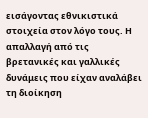εισάγοντας εθνικιστικά στοιχεία στον λόγο τους. Η απαλλαγή από τις βρετανικές και γαλλικές δυνάμεις που είχαν αναλάβει τη διοίκηση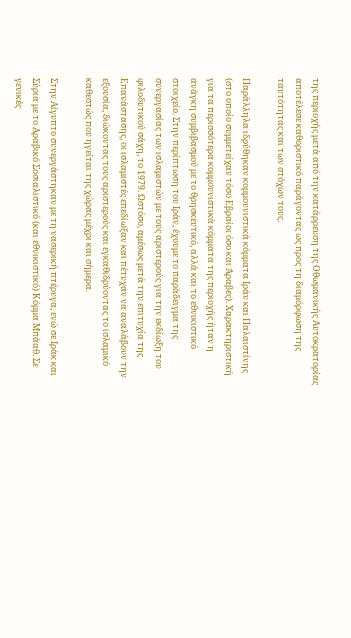της περιοχής μετά από την κατάρρευση της Οθωμανικής Αυτοκρατορίας αποτέλεσε καθοριστικό παράγοντας ως προς τη διαμόρφωση της ταυτότητας και των στόχων τους.

Παράλληλα ιδρύθηκαν κομμουνιστικά κόμματα Ιράν και Παλαιστίνης (στο οποίο συμμετείχαν τόσο Εβραίοι όσο και Άραβες). Χαρακτηριστική για τα περισσότερα κομμουνιστικά κόμματα της περιοχής ήταν η ανάγκη συμβιβασμού με το θρησκευτικό, αλλά και το εθνικιστικό στοιχείο. Στην περίπτωση του Ιράν, έχουμε το παράδειγμα της συνεργασίας των ισλαμιστών με τους αριστερούς για την εκδίωξη του φιλοδυτικού σάχη, το 1979. Ωστόσο, αμέσως μετά την επιτυχία της Επανάστασης, οι ισλαμιστές επεδίωξαν και πέτυχαν να αναλάβουν την εξουσία, διώκοντας τους αριστερούς και εγκαθιδρύοντας το ισλαμικό καθεστώς που ηγείται της χώρας μέχρι και σήμερα.

Στην Αίγυπτο συνεργάστηκαν με τη νασερική πτέρυγα, ενώ σε Ιράκ και Σύρια με το Αραβικό Σοσιαλιστικό (και εθνικιστικό) Κόμμα Μπάαθ. Σε γενικές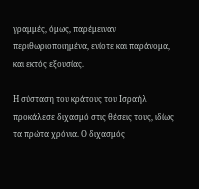γραμμές, όμως, παρέμειναν περιθωριοποιημένα, ενίοτε και παράνομα, και εκτός εξουσίας.

Η σύσταση του κράτους του Ισραήλ προκάλεσε διχασμό στις θέσεις τους, ιδίως τα πρώτα χρόνια. Ο διχασμός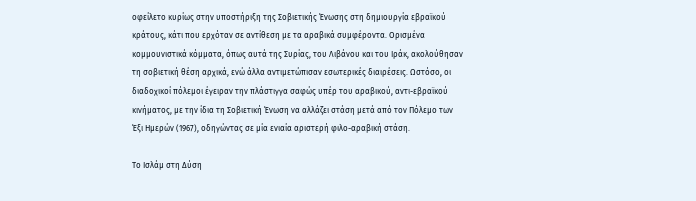οφείλετο κυρίως στην υποστήριξη της Σοβιετικής Ένωσης στη δημιουργία εβραϊκού κράτους, κάτι που ερχόταν σε αντίθεση με τα αραβικά συμφέροντα. Ορισμένα κομμουνιστικά κόμματα, όπως αυτά της Συρίας, του Λιβάνου και του Ιράκ, ακολούθησαν τη σοβιετική θέση αρχικά, ενώ άλλα αντιμετώπισαν εσωτερικές διαιρέσεις. Ωστόσο, οι διαδοχικοί πόλεμοι έγειραν την πλάστιγγα σαφώς υπέρ του αραβικού, αντι-εβραϊκού κινήματος, με την ίδια τη Σοβιετική Ένωση να αλλάζει στάση μετά από τον Πόλεμο των Έξι Ημερών (1967), οδηγώντας σε μία ενιαία αριστερή φιλο-αραβική στάση.

Το Ισλάμ στη Δύση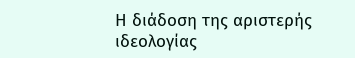Η διάδοση της αριστερής ιδεολογίας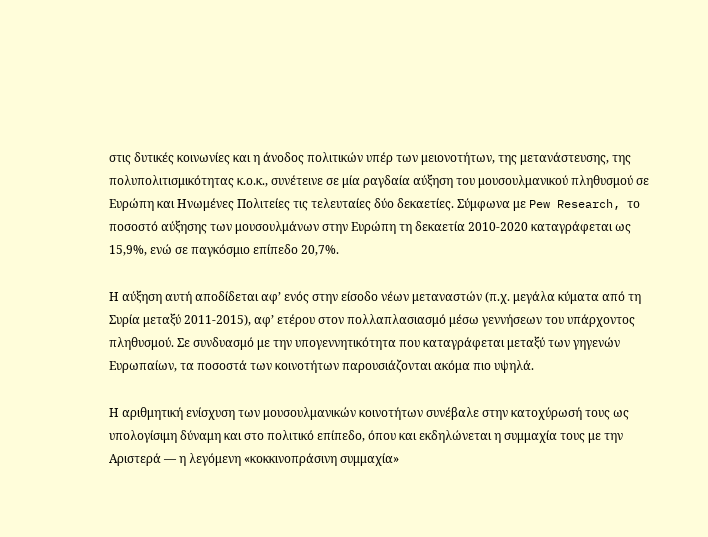στις δυτικές κοινωνίες και η άνοδος πολιτικών υπέρ των μειονοτήτων, της μετανάστευσης, της πολυπολιτισμικότητας κ.ο.κ., συνέτεινε σε μία ραγδαία αύξηση του μουσουλμανικού πληθυσμού σε Ευρώπη και Ηνωμένες Πολιτείες τις τελευταίες δύο δεκαετίες. Σύμφωνα με Pew Research, το ποσοστό αύξησης των μουσουλμάνων στην Ευρώπη τη δεκαετία 2010-2020 καταγράφεται ως 15,9%, ενώ σε παγκόσμιο επίπεδο 20,7%.

Η αύξηση αυτή αποδίδεται αφ’ ενός στην είσοδο νέων μεταναστών (π.χ. μεγάλα κύματα από τη Συρία μεταξύ 2011-2015), αφ’ ετέρου στον πολλαπλασιασμό μέσω γεννήσεων του υπάρχοντος πληθυσμού. Σε συνδυασμό με την υπογεννητικότητα που καταγράφεται μεταξύ των γηγενών Ευρωπαίων, τα ποσοστά των κοινοτήτων παρουσιάζονται ακόμα πιο υψηλά.

Η αριθμητική ενίσχυση των μουσουλμανικών κοινοτήτων συνέβαλε στην κατοχύρωσή τους ως υπολογίσιμη δύναμη και στο πολιτικό επίπεδο, όπου και εκδηλώνεται η συμμαχία τους με την Αριστερά — η λεγόμενη «κοκκινοπράσινη συμμαχία»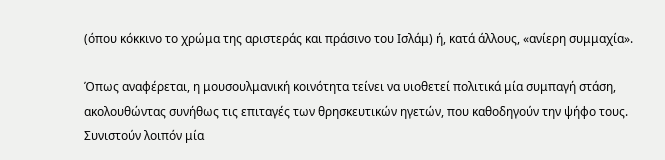(όπου κόκκινο το χρώμα της αριστεράς και πράσινο του Ισλάμ) ή, κατά άλλους, «ανίερη συμμαχία».

Όπως αναφέρεται, η μουσουλμανική κοινότητα τείνει να υιοθετεί πολιτικά μία συμπαγή στάση, ακολουθώντας συνήθως τις επιταγές των θρησκευτικών ηγετών, που καθοδηγούν την ψήφο τους. Συνιστούν λοιπόν μία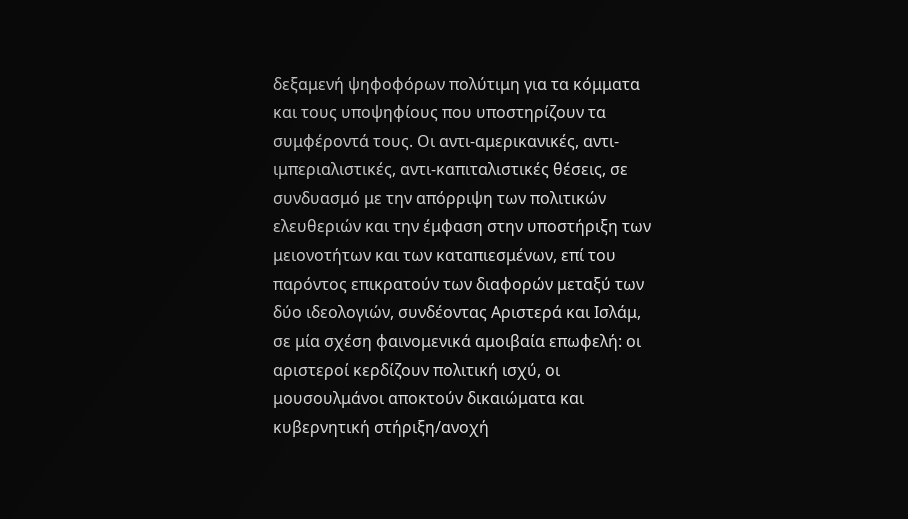δεξαμενή ψηφοφόρων πολύτιμη για τα κόμματα και τους υποψηφίους που υποστηρίζουν τα συμφέροντά τους. Οι αντι-αμερικανικές, αντι-ιμπεριαλιστικές, αντι-καπιταλιστικές θέσεις, σε συνδυασμό με την απόρριψη των πολιτικών ελευθεριών και την έμφαση στην υποστήριξη των μειονοτήτων και των καταπιεσμένων, επί του παρόντος επικρατούν των διαφορών μεταξύ των δύο ιδεολογιών, συνδέοντας Αριστερά και Ισλάμ, σε μία σχέση φαινομενικά αμοιβαία επωφελή: οι αριστεροί κερδίζουν πολιτική ισχύ, οι μουσουλμάνοι αποκτούν δικαιώματα και κυβερνητική στήριξη/ανοχή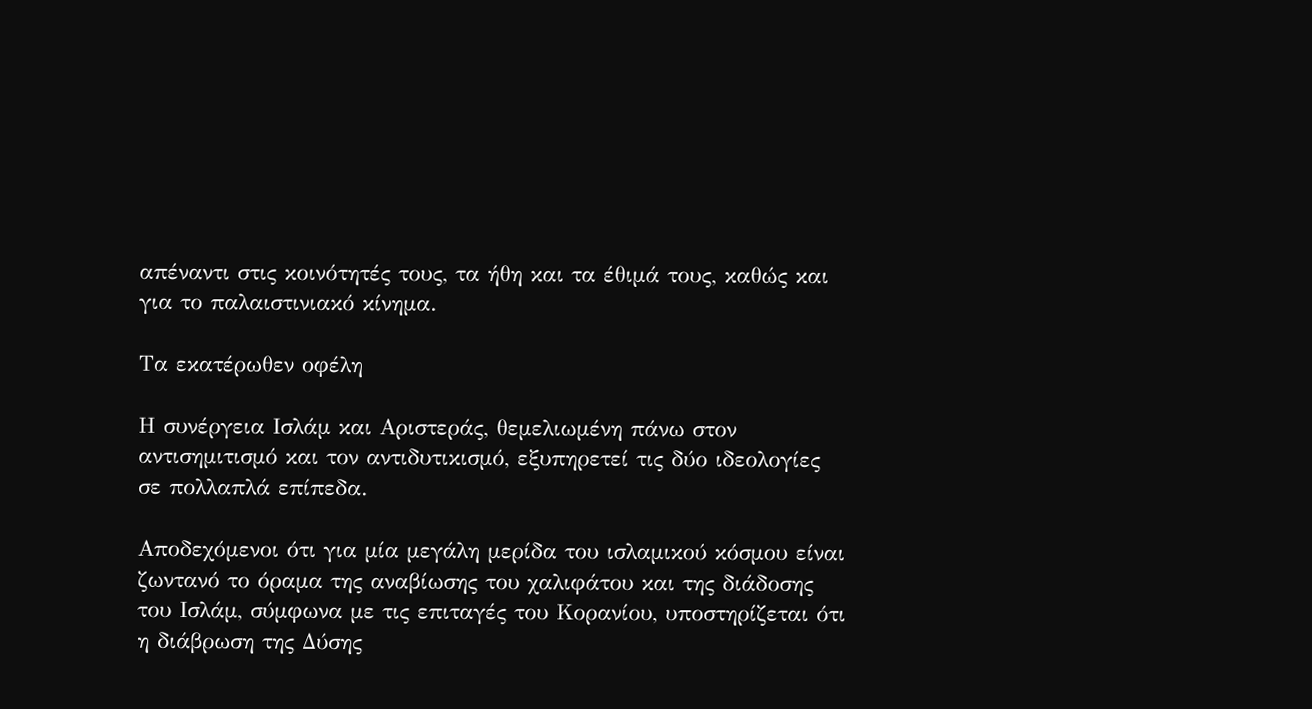απέναντι στις κοινότητές τους, τα ήθη και τα έθιμά τους, καθώς και για το παλαιστινιακό κίνημα.

Τα εκατέρωθεν οφέλη

Η συνέργεια Ισλάμ και Αριστεράς, θεμελιωμένη πάνω στον αντισημιτισμό και τον αντιδυτικισμό, εξυπηρετεί τις δύο ιδεολογίες σε πολλαπλά επίπεδα.

Αποδεχόμενοι ότι για μία μεγάλη μερίδα του ισλαμικού κόσμου είναι ζωντανό το όραμα της αναβίωσης του χαλιφάτου και της διάδοσης του Ισλάμ, σύμφωνα με τις επιταγές του Κορανίου, υποστηρίζεται ότι η διάβρωση της Δύσης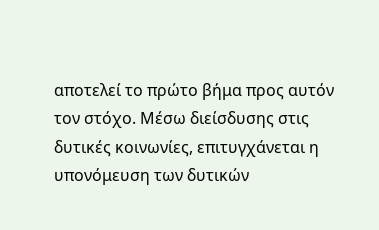αποτελεί το πρώτο βήμα προς αυτόν τον στόχο. Μέσω διείσδυσης στις δυτικές κοινωνίες, επιτυγχάνεται η υπονόμευση των δυτικών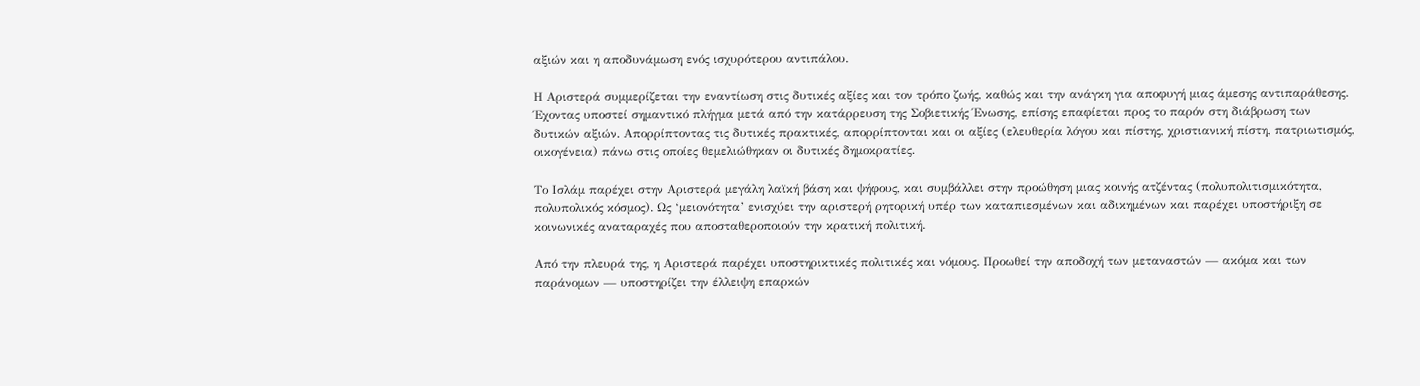αξιών και η αποδυνάμωση ενός ισχυρότερου αντιπάλου.

Η Αριστερά συμμερίζεται την εναντίωση στις δυτικές αξίες και τον τρόπο ζωής, καθώς και την ανάγκη για αποφυγή μιας άμεσης αντιπαράθεσης. Έχοντας υποστεί σημαντικό πλήγμα μετά από την κατάρρευση της Σοβιετικής Ένωσης, επίσης επαφίεται προς το παρόν στη διάβρωση των δυτικών αξιών. Απορρίπτοντας τις δυτικές πρακτικές, απορρίπτονται και οι αξίες (ελευθερία λόγου και πίστης, χριστιανική πίστη, πατριωτισμός, οικογένεια) πάνω στις οποίες θεμελιώθηκαν οι δυτικές δημοκρατίες.

Το Ισλάμ παρέχει στην Αριστερά μεγάλη λαϊκή βάση και ψήφους, και συμβάλλει στην προώθηση μιας κοινής ατζέντας (πολυπολιτισμικότητα, πολυπολικός κόσμος). Ως ‘μειονότητα’ ενισχύει την αριστερή ρητορική υπέρ των καταπιεσμένων και αδικημένων και παρέχει υποστήριξη σε κοινωνικές αναταραχές που αποσταθεροποιούν την κρατική πολιτική.

Από την πλευρά της, η Αριστερά παρέχει υποστηρικτικές πολιτικές και νόμους. Προωθεί την αποδοχή των μεταναστών — ακόμα και των παράνομων — υποστηρίζει την έλλειψη επαρκών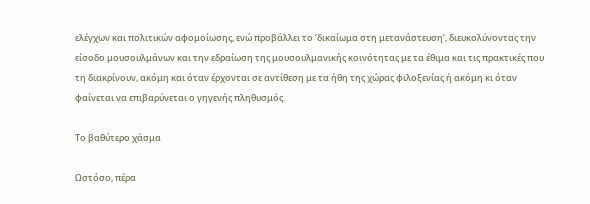ελέγχων και πολιτικών αφομοίωσης, ενώ προβάλλει το ‘δικαίωμα στη μετανάστευση’, διευκολύνοντας την είσοδο μουσουλμάνων και την εδραίωση της μουσουλμανικής κοινότητας με τα έθιμα και τις πρακτικές που τη διακρίνουν, ακόμη και όταν έρχονται σε αντίθεση με τα ήθη της χώρας φιλοξενίας ή ακόμη κι όταν φαίνεται να επιβαρύνεται ο γηγενής πληθυσμός.

Το βαθύτερο χάσμα

Ωστόσο, πέρα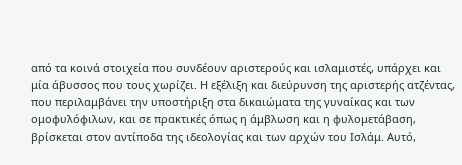από τα κοινά στοιχεία που συνδέουν αριστερούς και ισλαμιστές, υπάρχει και μία άβυσσος που τους χωρίζει. Η εξέλιξη και διεύρυνση της αριστερής ατζέντας, που περιλαμβάνει την υποστήριξη στα δικαιώματα της γυναίκας και των ομοφυλόφιλων, και σε πρακτικές όπως η άμβλωση και η φυλομετάβαση, βρίσκεται στον αντίποδα της ιδεολογίας και των αρχών του Ισλάμ. Αυτό,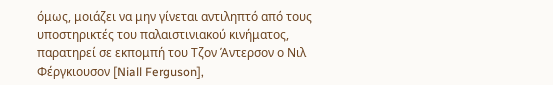όμως, μοιάζει να μην γίνεται αντιληπτό από τους υποστηρικτές του παλαιστινιακού κινήματος, παρατηρεί σε εκπομπή του Τζον Άντερσον ο Νιλ Φέργκιουσον [Niall Ferguson],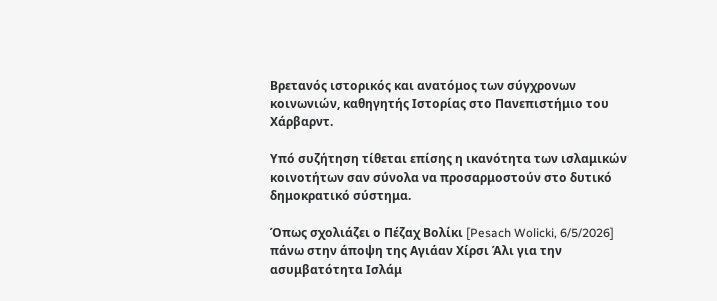Βρετανός ιστορικός και ανατόμος των σύγχρονων κοινωνιών, καθηγητής Ιστορίας στο Πανεπιστήμιο του Χάρβαρντ.

Υπό συζήτηση τίθεται επίσης η ικανότητα των ισλαμικών κοινοτήτων σαν σύνολα να προσαρμοστούν στο δυτικό δημοκρατικό σύστημα.

Όπως σχολιάζει ο Πέζαχ Βολίκι [Pesach Wolicki, 6/5/2026] πάνω στην άποψη της Αγιάαν Χίρσι Άλι για την ασυμβατότητα Ισλάμ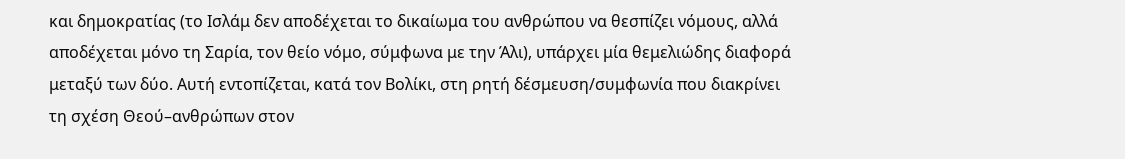και δημοκρατίας (το Ισλάμ δεν αποδέχεται το δικαίωμα του ανθρώπου να θεσπίζει νόμους, αλλά αποδέχεται μόνο τη Σαρία, τον θείο νόμο, σύμφωνα με την Άλι), υπάρχει μία θεμελιώδης διαφορά μεταξύ των δύο. Αυτή εντοπίζεται, κατά τον Βολίκι, στη ρητή δέσμευση/συμφωνία που διακρίνει τη σχέση Θεού–ανθρώπων στον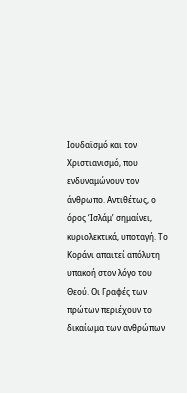Ιουδαϊσμό και τον Χριστιανισμό, που ενδυναμώνουν τον άνθρωπο. Αντιθέτως, ο όρος ‘Ισλάμ’ σημαίνει, κυριολεκτικά, υποταγή. Το Κοράνι απαιτεί απόλυτη υπακοή στον λόγο του Θεού. Οι Γραφές των πρώτων περιέχουν το δικαίωμα των ανθρώπων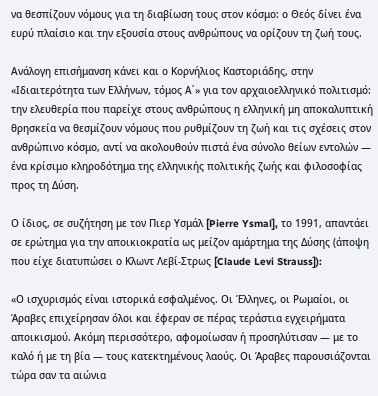να θεσπίζουν νόμους για τη διαβίωση τους στον κόσμο: ο Θεός δίνει ένα ευρύ πλαίσιο και την εξουσία στους ανθρώπους να ορίζουν τη ζωή τους.

Ανάλογη επισήμανση κάνει και ο Κορνήλιος Καστοριάδης, στην «Ιδιαιτερότητα των Ελλήνων, τόμος Α΄» για τον αρχαιοελληνικό πολιτισμό: την ελευθερία που παρείχε στους ανθρώπους η ελληνική μη αποκαλυπτική θρησκεία να θεσμίζουν νόμους που ρυθμίζουν τη ζωή και τις σχέσεις στον ανθρώπινο κόσμο, αντί να ακολουθούν πιστά ένα σύνολο θείων εντολών — ένα κρίσιμο κληροδότημα της ελληνικής πολιτικής ζωής και φιλοσοφίας προς τη Δύση.

Ο ίδιος, σε συζήτηση με τον Πιερ Υσμάλ [Pierre Ysmal], το 1991, απαντάει σε ερώτημα για την αποικιοκρατία ως μείζον αμάρτημα της Δύσης (άποψη που είχε διατυπώσει ο Κλωντ Λεβί-Στρως [Claude Levi Strauss]):

«Ο ισχυρισμός είναι ιστορικά εσφαλμένος. Οι Έλληνες, οι Ρωμαίοι, οι Άραβες επιχείρησαν όλοι και έφεραν σε πέρας τεράστια εγχειρήματα αποικισμού. Ακόμη περισσότερο, αφομοίωσαν ή προσηλύτισαν — με το καλό ή με τη βία — τους κατεκτημένους λαούς. Οι Άραβες παρουσιάζονται τώρα σαν τα αιώνια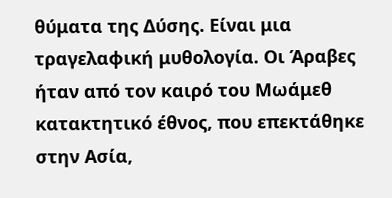θύματα της Δύσης. Είναι μια τραγελαφική μυθολογία. Οι Άραβες ήταν από τον καιρό του Μωάμεθ κατακτητικό έθνος, που επεκτάθηκε στην Ασία,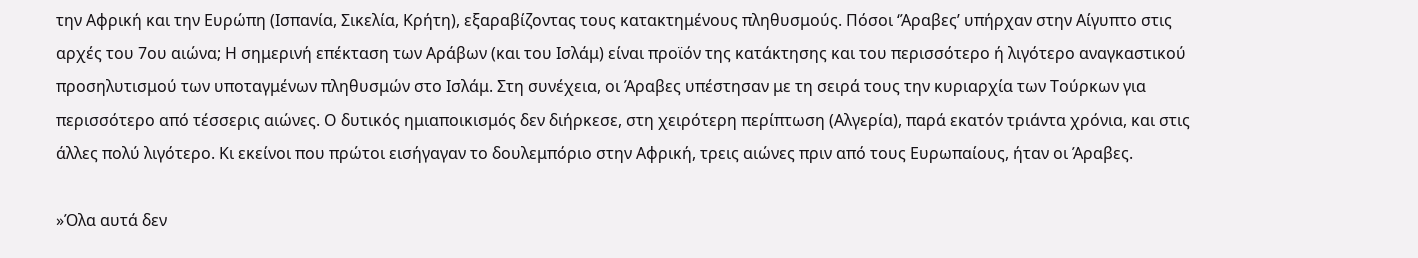την Αφρική και την Ευρώπη (Ισπανία, Σικελία, Κρήτη), εξαραβίζοντας τους κατακτημένους πληθυσμούς. Πόσοι ‘Άραβες’ υπήρχαν στην Αίγυπτο στις αρχές του 7ου αιώνα; Η σημερινή επέκταση των Αράβων (και του Ισλάμ) είναι προϊόν της κατάκτησης και του περισσότερο ή λιγότερο αναγκαστικού προσηλυτισμού των υποταγμένων πληθυσμών στο Ισλάμ. Στη συνέχεια, οι Άραβες υπέστησαν με τη σειρά τους την κυριαρχία των Τούρκων για περισσότερο από τέσσερις αιώνες. Ο δυτικός ημιαποικισμός δεν διήρκεσε, στη χειρότερη περίπτωση (Αλγερία), παρά εκατόν τριάντα χρόνια, και στις άλλες πολύ λιγότερο. Κι εκείνοι που πρώτοι εισήγαγαν το δουλεμπόριο στην Αφρική, τρεις αιώνες πριν από τους Ευρωπαίους, ήταν οι Άραβες.

»Όλα αυτά δεν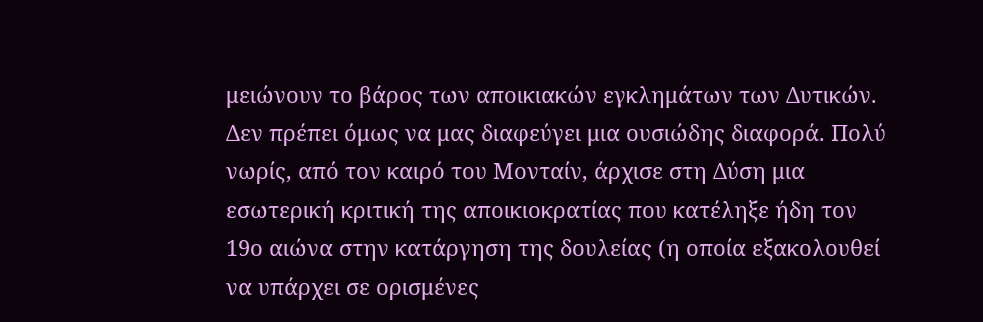μειώνουν το βάρος των αποικιακών εγκλημάτων των Δυτικών. Δεν πρέπει όμως να μας διαφεύγει μια ουσιώδης διαφορά. Πολύ νωρίς, από τον καιρό του Μονταίν, άρχισε στη Δύση μια εσωτερική κριτική της αποικιοκρατίας που κατέληξε ήδη τον 19ο αιώνα στην κατάργηση της δουλείας (η οποία εξακολουθεί να υπάρχει σε ορισμένες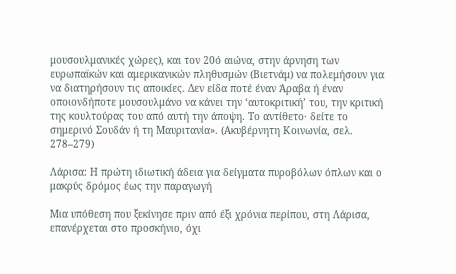μουσουλμανικές χώρες), και τον 20ό αιώνα, στην άρνηση των ευρωπαϊκών και αμερικανικών πληθυσμών (Βιετνάμ) να πολεμήσουν για να διατηρήσουν τις αποικίες. Δεν είδα ποτέ έναν Άραβα ή έναν οποιονδήποτε μουσουλμάνο να κάνει την ‘αυτοκριτική’ του, την κριτική της κουλτούρας του από αυτή την άποψη. Το αντίθετο· δείτε το σημερινό Σουδάν ή τη Μαυριτανία». (Ακυβέρνητη Κοινωνία, σελ. 278–279)

Λάρισα: Η πρώτη ιδιωτική άδεια για δείγματα πυροβόλων όπλων και ο μακρύς δρόμος έως την παραγωγή

Μια υπόθεση που ξεκίνησε πριν από έξι χρόνια περίπου, στη Λάρισα, επανέρχεται στο προσκήνιο, όχι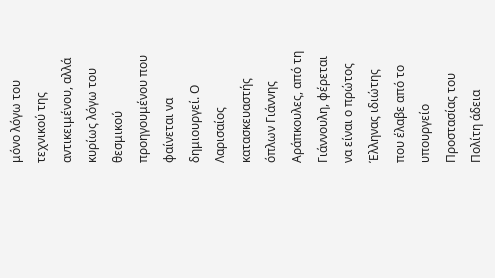μόνο λόγω του τεχνικού της αντικειμένου, αλλά κυρίως λόγω του θεσμικού προηγουμένου που φαίνεται να δημιουργεί. Ο Λαρισαίος κατασκευαστής όπλων Γιάννης Αράπκουλες, από τη Γιάννουλη, φέρεται να είναι ο πρώτος Έλληνας ιδιώτης που έλαβε από το υπουργείο Προστασίας του Πολίτη άδεια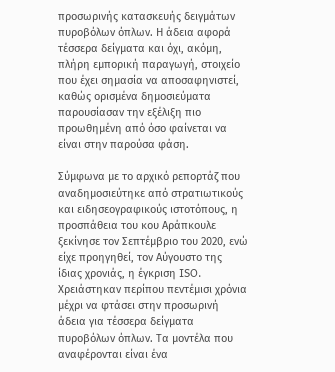προσωρινής κατασκευής δειγμάτων πυροβόλων όπλων. Η άδεια αφορά τέσσερα δείγματα και όχι, ακόμη, πλήρη εμπορική παραγωγή, στοιχείο που έχει σημασία να αποσαφηνιστεί, καθώς ορισμένα δημοσιεύματα παρουσίασαν την εξέλιξη πιο προωθημένη από όσο φαίνεται να είναι στην παρούσα φάση.

Σύμφωνα με το αρχικό ρεπορτάζ που αναδημοσιεύτηκε από στρατιωτικούς και ειδησεογραφικούς ιστοτόπους, η προσπάθεια του κου Αράπκουλε ξεκίνησε τον Σεπτέμβριο του 2020, ενώ είχε προηγηθεί, τον Αύγουστο της ίδιας χρονιάς, η έγκριση ISO. Χρειάστηκαν περίπου πεντέμισι χρόνια μέχρι να φτάσει στην προσωρινή άδεια για τέσσερα δείγματα πυροβόλων όπλων. Τα μοντέλα που αναφέρονται είναι ένα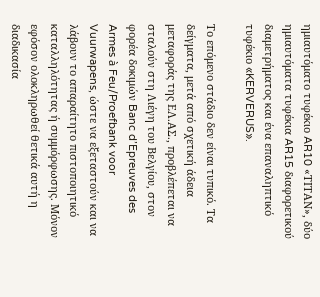ημιαυτόματο τυφέκιο AR10 «ΤΙΤΑΝ», δύο ημιαυτόματα τυφέκια AR15 διαφορετικού διαμετρήματος και ένα επαναληπτικό τυφέκιο «KERVERUS».

Το επόμενο στάδιο δεν είναι τυπικό. Τα δείγματα, μετά από σχετική άδεια μεταφοράς της ΕΛ.ΑΣ., προβλέπεται να σταλούν στη Λιέγη του Βελγίου, στον φορέα δοκιμών Banc d’Epreuves des Armes à Feu/Proefbank voor Vuurwapens, ώστε να εξεταστούν και να λάβουν το απαραίτητο πιστοποιητικό καταλληλότητας ή συμμόρφωσης. Μόνον εφόσον ολοκληρωθεί θετικά αυτή η διαδικασία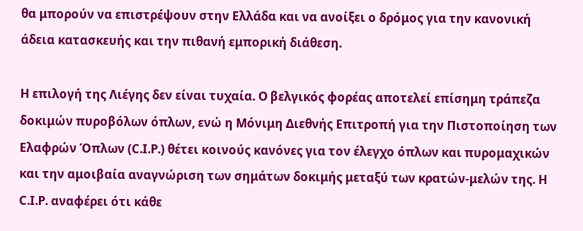θα μπορούν να επιστρέψουν στην Ελλάδα και να ανοίξει ο δρόμος για την κανονική άδεια κατασκευής και την πιθανή εμπορική διάθεση.

Η επιλογή της Λιέγης δεν είναι τυχαία. Ο βελγικός φορέας αποτελεί επίσημη τράπεζα δοκιμών πυροβόλων όπλων, ενώ η Μόνιμη Διεθνής Επιτροπή για την Πιστοποίηση των Ελαφρών Όπλων (C.I.P.) θέτει κοινούς κανόνες για τον έλεγχο όπλων και πυρομαχικών και την αμοιβαία αναγνώριση των σημάτων δοκιμής μεταξύ των κρατών-μελών της. Η C.I.P. αναφέρει ότι κάθε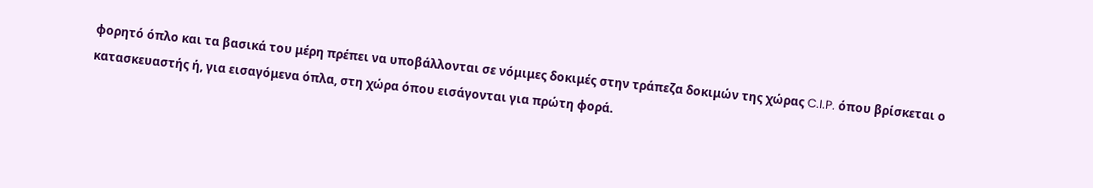φορητό όπλο και τα βασικά του μέρη πρέπει να υποβάλλονται σε νόμιμες δοκιμές στην τράπεζα δοκιμών της χώρας C.I.P. όπου βρίσκεται ο κατασκευαστής ή, για εισαγόμενα όπλα, στη χώρα όπου εισάγονται για πρώτη φορά.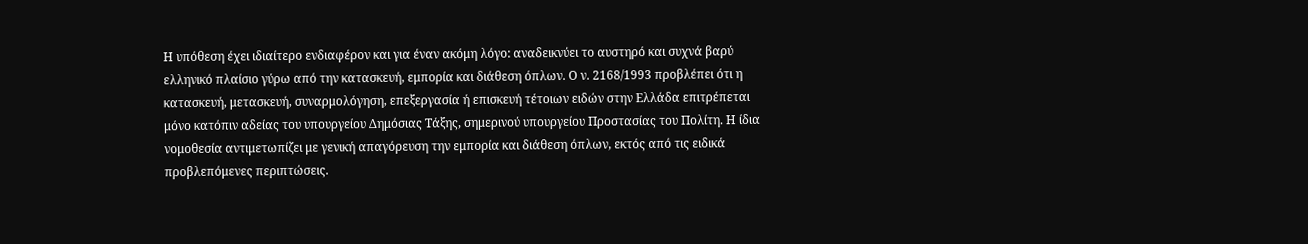Η υπόθεση έχει ιδιαίτερο ενδιαφέρον και για έναν ακόμη λόγο: αναδεικνύει το αυστηρό και συχνά βαρύ ελληνικό πλαίσιο γύρω από την κατασκευή, εμπορία και διάθεση όπλων. Ο ν. 2168/1993 προβλέπει ότι η κατασκευή, μετασκευή, συναρμολόγηση, επεξεργασία ή επισκευή τέτοιων ειδών στην Ελλάδα επιτρέπεται μόνο κατόπιν αδείας του υπουργείου Δημόσιας Τάξης, σημερινού υπουργείου Προστασίας του Πολίτη. Η ίδια νομοθεσία αντιμετωπίζει με γενική απαγόρευση την εμπορία και διάθεση όπλων, εκτός από τις ειδικά προβλεπόμενες περιπτώσεις.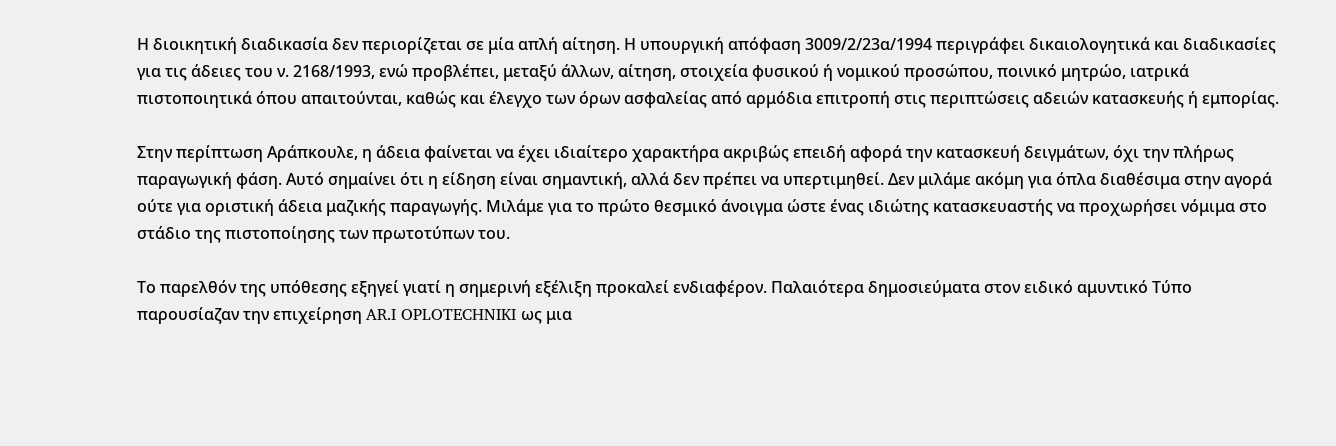Η διοικητική διαδικασία δεν περιορίζεται σε μία απλή αίτηση. Η υπουργική απόφαση 3009/2/23α/1994 περιγράφει δικαιολογητικά και διαδικασίες για τις άδειες του ν. 2168/1993, ενώ προβλέπει, μεταξύ άλλων, αίτηση, στοιχεία φυσικού ή νομικού προσώπου, ποινικό μητρώο, ιατρικά πιστοποιητικά όπου απαιτούνται, καθώς και έλεγχο των όρων ασφαλείας από αρμόδια επιτροπή στις περιπτώσεις αδειών κατασκευής ή εμπορίας.

Στην περίπτωση Αράπκουλε, η άδεια φαίνεται να έχει ιδιαίτερο χαρακτήρα ακριβώς επειδή αφορά την κατασκευή δειγμάτων, όχι την πλήρως παραγωγική φάση. Αυτό σημαίνει ότι η είδηση είναι σημαντική, αλλά δεν πρέπει να υπερτιμηθεί. Δεν μιλάμε ακόμη για όπλα διαθέσιμα στην αγορά ούτε για οριστική άδεια μαζικής παραγωγής. Μιλάμε για το πρώτο θεσμικό άνοιγμα ώστε ένας ιδιώτης κατασκευαστής να προχωρήσει νόμιμα στο στάδιο της πιστοποίησης των πρωτοτύπων του.

Το παρελθόν της υπόθεσης εξηγεί γιατί η σημερινή εξέλιξη προκαλεί ενδιαφέρον. Παλαιότερα δημοσιεύματα στον ειδικό αμυντικό Τύπο παρουσίαζαν την επιχείρηση AR.I OPLOTECHNIKI ως μια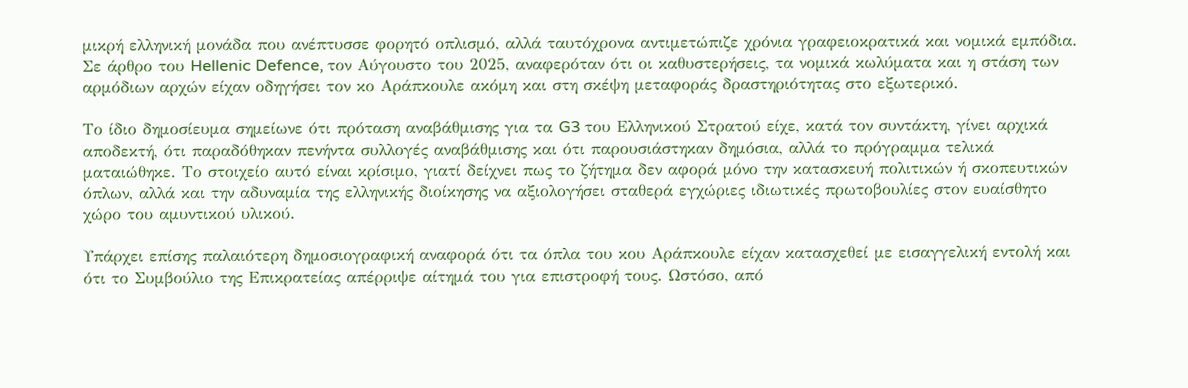μικρή ελληνική μονάδα που ανέπτυσσε φορητό οπλισμό, αλλά ταυτόχρονα αντιμετώπιζε χρόνια γραφειοκρατικά και νομικά εμπόδια. Σε άρθρο του Hellenic Defence, τον Αύγουστο του 2025, αναφερόταν ότι οι καθυστερήσεις, τα νομικά κωλύματα και η στάση των αρμόδιων αρχών είχαν οδηγήσει τον κο Αράπκουλε ακόμη και στη σκέψη μεταφοράς δραστηριότητας στο εξωτερικό.

Το ίδιο δημοσίευμα σημείωνε ότι πρόταση αναβάθμισης για τα G3 του Ελληνικού Στρατού είχε, κατά τον συντάκτη, γίνει αρχικά αποδεκτή, ότι παραδόθηκαν πενήντα συλλογές αναβάθμισης και ότι παρουσιάστηκαν δημόσια, αλλά το πρόγραμμα τελικά ματαιώθηκε. Το στοιχείο αυτό είναι κρίσιμο, γιατί δείχνει πως το ζήτημα δεν αφορά μόνο την κατασκευή πολιτικών ή σκοπευτικών όπλων, αλλά και την αδυναμία της ελληνικής διοίκησης να αξιολογήσει σταθερά εγχώριες ιδιωτικές πρωτοβουλίες στον ευαίσθητο χώρο του αμυντικού υλικού.

Υπάρχει επίσης παλαιότερη δημοσιογραφική αναφορά ότι τα όπλα του κου Αράπκουλε είχαν κατασχεθεί με εισαγγελική εντολή και ότι το Συμβούλιο της Επικρατείας απέρριψε αίτημά του για επιστροφή τους. Ωστόσο, από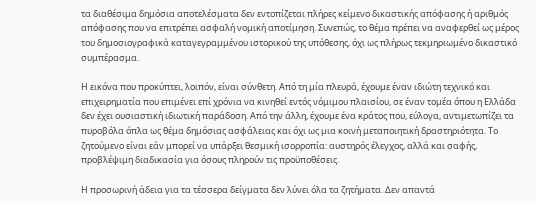τα διαθέσιμα δημόσια αποτελέσματα δεν εντοπίζεται πλήρες κείμενο δικαστικής απόφασης ή αριθμός απόφασης που να επιτρέπει ασφαλή νομική αποτίμηση. Συνεπώς, το θέμα πρέπει να αναφερθεί ως μέρος του δημοσιογραφικά καταγεγραμμένου ιστορικού της υπόθεσης, όχι ως πλήρως τεκμηριωμένο δικαστικό συμπέρασμα.

Η εικόνα που προκύπτει, λοιπόν, είναι σύνθετη. Από τη μία πλευρά, έχουμε έναν ιδιώτη τεχνικό και επιχειρηματία που επιμένει επί χρόνια να κινηθεί εντός νόμιμου πλαισίου, σε έναν τομέα όπου η Ελλάδα δεν έχει ουσιαστική ιδιωτική παράδοση. Από την άλλη, έχουμε ένα κράτος που, εύλογα, αντιμετωπίζει τα πυροβόλα όπλα ως θέμα δημόσιας ασφάλειας και όχι ως μια κοινή μεταποιητική δραστηριότητα. Το ζητούμενο είναι εάν μπορεί να υπάρξει θεσμική ισορροπία: αυστηρός έλεγχος, αλλά και σαφής, προβλέψιμη διαδικασία για όσους πληρούν τις προϋποθέσεις.

Η προσωρινή άδεια για τα τέσσερα δείγματα δεν λύνει όλα τα ζητήματα. Δεν απαντά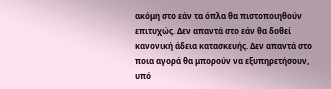ακόμη στο εάν τα όπλα θα πιστοποιηθούν επιτυχώς. Δεν απαντά στο εάν θα δοθεί κανονική άδεια κατασκευής. Δεν απαντά στο ποια αγορά θα μπορούν να εξυπηρετήσουν, υπό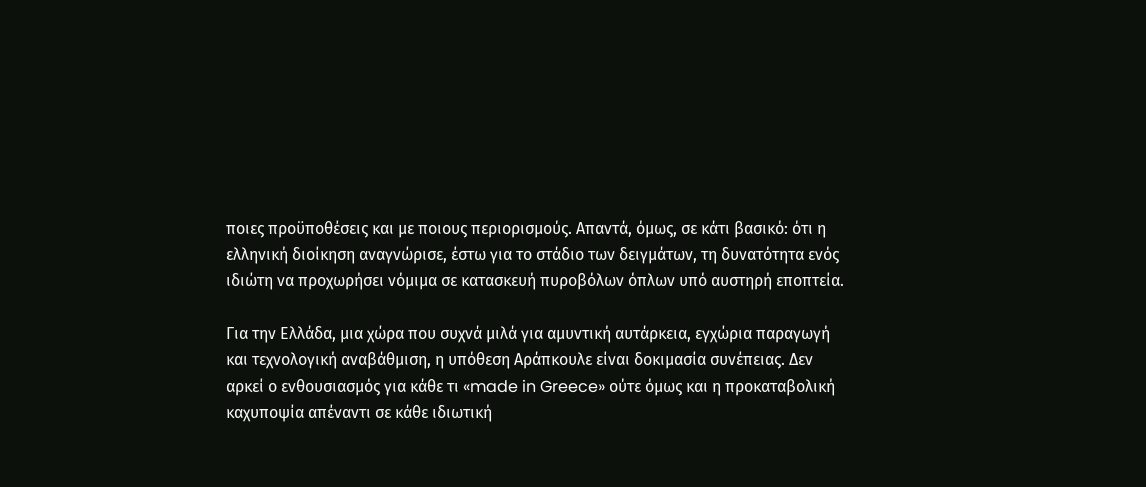ποιες προϋποθέσεις και με ποιους περιορισμούς. Απαντά, όμως, σε κάτι βασικό: ότι η ελληνική διοίκηση αναγνώρισε, έστω για το στάδιο των δειγμάτων, τη δυνατότητα ενός ιδιώτη να προχωρήσει νόμιμα σε κατασκευή πυροβόλων όπλων υπό αυστηρή εποπτεία.

Για την Ελλάδα, μια χώρα που συχνά μιλά για αμυντική αυτάρκεια, εγχώρια παραγωγή και τεχνολογική αναβάθμιση, η υπόθεση Αράπκουλε είναι δοκιμασία συνέπειας. Δεν αρκεί ο ενθουσιασμός για κάθε τι «made in Greece» ούτε όμως και η προκαταβολική καχυποψία απέναντι σε κάθε ιδιωτική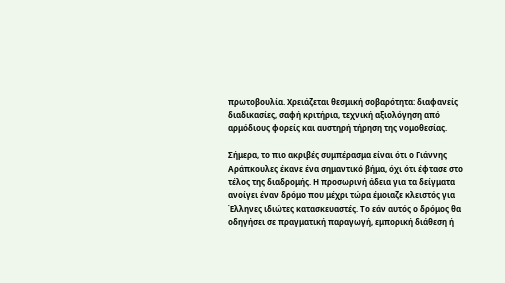πρωτοβουλία. Χρειάζεται θεσμική σοβαρότητα: διαφανείς διαδικασίες, σαφή κριτήρια, τεχνική αξιολόγηση από αρμόδιους φορείς και αυστηρή τήρηση της νομοθεσίας.

Σήμερα, το πιο ακριβές συμπέρασμα είναι ότι ο Γιάννης Αράπκουλες έκανε ένα σημαντικό βήμα, όχι ότι έφτασε στο τέλος της διαδρομής. Η προσωρινή άδεια για τα δείγματα ανοίγει έναν δρόμο που μέχρι τώρα έμοιαζε κλειστός για Έλληνες ιδιώτες κατασκευαστές. Το εάν αυτός ο δρόμος θα οδηγήσει σε πραγματική παραγωγή, εμπορική διάθεση ή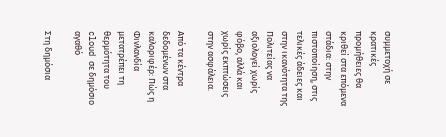συμμετοχή σε κρατικές προμήθειες θα κριθεί στα επόμενα στάδια: στην πιστοποίηση, στις τελικές άδειες και στην ικανότητα της Πολιτείας να αξιολογεί χωρίς φόβο, αλλά και χωρίς εκπτώσεις στην ασφάλεια.

Από τα κέντρα δεδομένων στα καλοριφέρ: Πώς η Φινλανδία μετατρέπει τη θερμότητα του cloud σε δημόσιο αγαθό

Στη δημόσια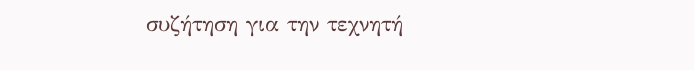συζήτηση για την τεχνητή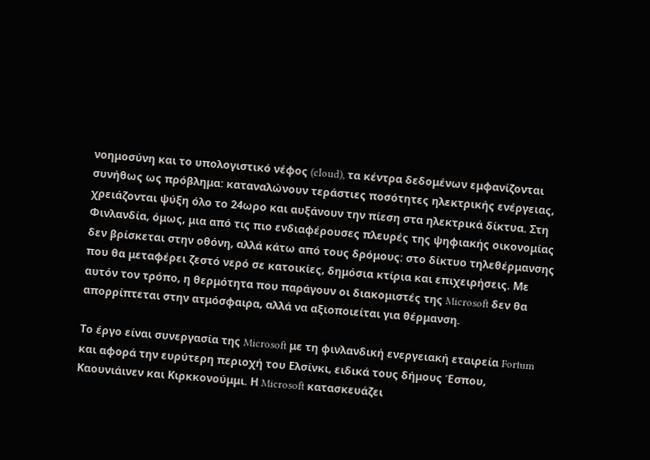νοημοσύνη και το υπολογιστικό νέφος (cloud), τα κέντρα δεδομένων εμφανίζονται συνήθως ως πρόβλημα: καταναλώνουν τεράστιες ποσότητες ηλεκτρικής ενέργειας, χρειάζονται ψύξη όλο το 24ωρο και αυξάνουν την πίεση στα ηλεκτρικά δίκτυα. Στη Φινλανδία, όμως, μια από τις πιο ενδιαφέρουσες πλευρές της ψηφιακής οικονομίας δεν βρίσκεται στην οθόνη, αλλά κάτω από τους δρόμους: στο δίκτυο τηλεθέρμανσης που θα μεταφέρει ζεστό νερό σε κατοικίες, δημόσια κτίρια και επιχειρήσεις. Με αυτόν τον τρόπο, η θερμότητα που παράγουν οι διακομιστές της Microsoft δεν θα  απορρίπτεται στην ατμόσφαιρα, αλλά να αξιοποιείται για θέρμανση.

Το έργο είναι συνεργασία της Microsoft με τη φινλανδική ενεργειακή εταιρεία Fortum και αφορά την ευρύτερη περιοχή του Ελσίνκι, ειδικά τους δήμους Έσπου, Καουνιάινεν και Κιρκκονούμμι. Η Microsoft κατασκευάζει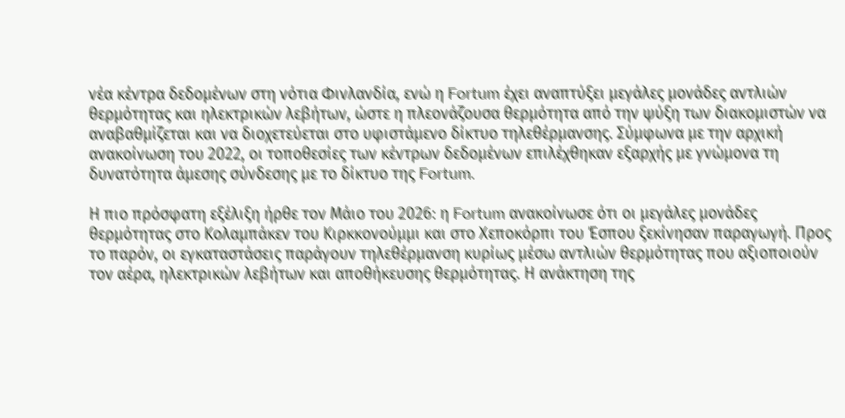νέα κέντρα δεδομένων στη νότια Φινλανδία, ενώ η Fortum έχει αναπτύξει μεγάλες μονάδες αντλιών θερμότητας και ηλεκτρικών λεβήτων, ώστε η πλεονάζουσα θερμότητα από την ψύξη των διακομιστών να αναβαθμίζεται και να διοχετεύεται στο υφιστάμενο δίκτυο τηλεθέρμανσης. Σύμφωνα με την αρχική ανακοίνωση του 2022, οι τοποθεσίες των κέντρων δεδομένων επιλέχθηκαν εξαρχής με γνώμονα τη δυνατότητα άμεσης σύνδεσης με το δίκτυο της Fortum.

Η πιο πρόσφατη εξέλιξη ήρθε τον Μάιο του 2026: η Fortum ανακοίνωσε ότι οι μεγάλες μονάδες θερμότητας στο Κολαμπάκεν του Κιρκκονούμμι και στο Χεποκόρπι του Έσπου ξεκίνησαν παραγωγή. Προς το παρόν, οι εγκαταστάσεις παράγουν τηλεθέρμανση κυρίως μέσω αντλιών θερμότητας που αξιοποιούν τον αέρα, ηλεκτρικών λεβήτων και αποθήκευσης θερμότητας. Η ανάκτηση της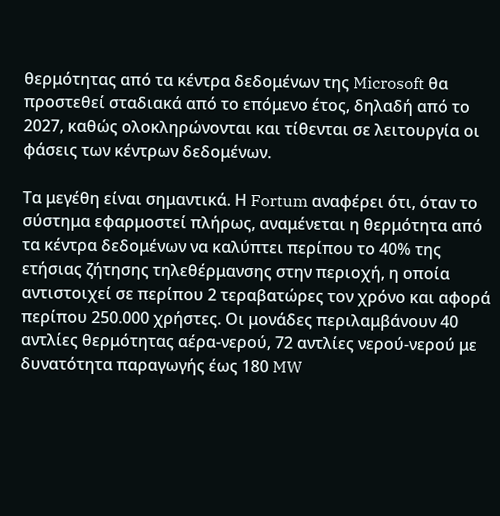θερμότητας από τα κέντρα δεδομένων της Microsoft θα προστεθεί σταδιακά από το επόμενο έτος, δηλαδή από το 2027, καθώς ολοκληρώνονται και τίθενται σε λειτουργία οι φάσεις των κέντρων δεδομένων.

Τα μεγέθη είναι σημαντικά. Η Fortum αναφέρει ότι, όταν το σύστημα εφαρμοστεί πλήρως, αναμένεται η θερμότητα από τα κέντρα δεδομένων να καλύπτει περίπου το 40% της ετήσιας ζήτησης τηλεθέρμανσης στην περιοχή, η οποία αντιστοιχεί σε περίπου 2 τεραβατώρες τον χρόνο και αφορά περίπου 250.000 χρήστες. Οι μονάδες περιλαμβάνουν 40 αντλίες θερμότητας αέρα-νερού, 72 αντλίες νερού-νερού με δυνατότητα παραγωγής έως 180 MW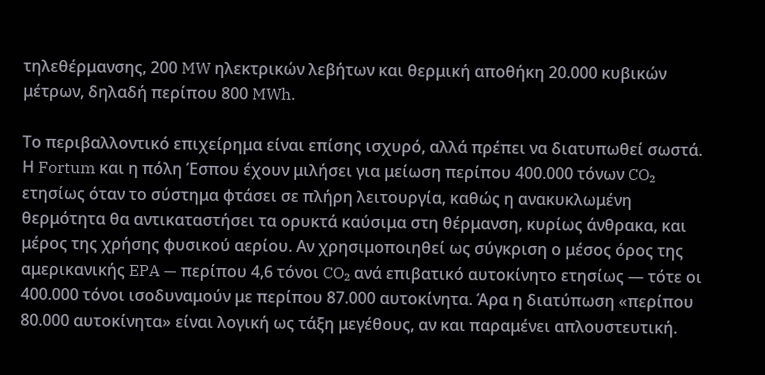τηλεθέρμανσης, 200 MW ηλεκτρικών λεβήτων και θερμική αποθήκη 20.000 κυβικών μέτρων, δηλαδή περίπου 800 MWh.

Το περιβαλλοντικό επιχείρημα είναι επίσης ισχυρό, αλλά πρέπει να διατυπωθεί σωστά. Η Fortum και η πόλη Έσπου έχουν μιλήσει για μείωση περίπου 400.000 τόνων CO₂ ετησίως όταν το σύστημα φτάσει σε πλήρη λειτουργία, καθώς η ανακυκλωμένη θερμότητα θα αντικαταστήσει τα ορυκτά καύσιμα στη θέρμανση, κυρίως άνθρακα, και μέρος της χρήσης φυσικού αερίου. Αν χρησιμοποιηθεί ως σύγκριση ο μέσος όρος της αμερικανικής EPA — περίπου 4,6 τόνοι CO₂ ανά επιβατικό αυτοκίνητο ετησίως — τότε οι 400.000 τόνοι ισοδυναμούν με περίπου 87.000 αυτοκίνητα. Άρα η διατύπωση «περίπου 80.000 αυτοκίνητα» είναι λογική ως τάξη μεγέθους, αν και παραμένει απλουστευτική.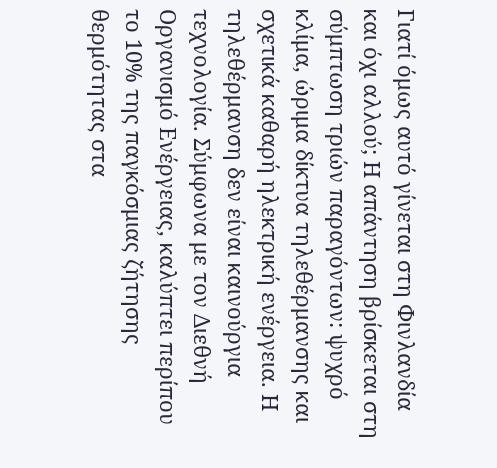Γιατί όμως αυτό γίνεται στη Φινλανδία και όχι αλλού; Η απάντηση βρίσκεται στη σύμπτωση τριών παραγόντων: ψυχρό κλίμα, ώριμα δίκτυα τηλεθέρμανσης και σχετικά καθαρή ηλεκτρική ενέργεια. Η τηλεθέρμανση δεν είναι καινούργια τεχνολογία. Σύμφωνα με τον Διεθνή Οργανισμό Ενέργειας, καλύπτει περίπου το 10% της παγκόσμιας ζήτησης θερμότητας στα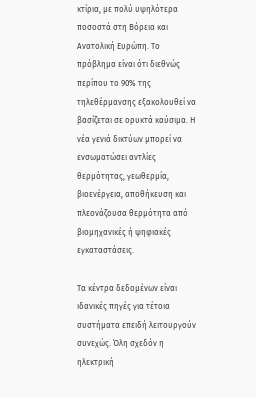κτίρια, με πολύ υψηλότερα ποσοστά στη Βόρεια και Ανατολική Ευρώπη. Το πρόβλημα είναι ότι διεθνώς περίπου το 90% της τηλεθέρμανσης εξακολουθεί να βασίζεται σε ορυκτά καύσιμα. Η νέα γενιά δικτύων μπορεί να ενσωματώσει αντλίες θερμότητας, γεωθερμία, βιοενέργεια, αποθήκευση και πλεονάζουσα θερμότητα από βιομηχανικές ή ψηφιακές εγκαταστάσεις.

Τα κέντρα δεδομένων είναι ιδανικές πηγές για τέτοια συστήματα επειδή λειτουργούν συνεχώς. Όλη σχεδόν η ηλεκτρική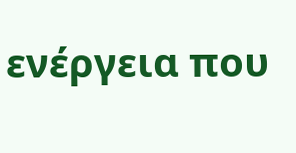ενέργεια που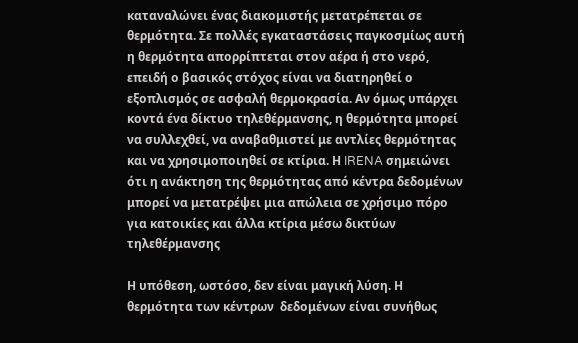καταναλώνει ένας διακομιστής μετατρέπεται σε θερμότητα. Σε πολλές εγκαταστάσεις παγκοσμίως αυτή η θερμότητα απορρίπτεται στον αέρα ή στο νερό, επειδή ο βασικός στόχος είναι να διατηρηθεί ο εξοπλισμός σε ασφαλή θερμοκρασία. Αν όμως υπάρχει κοντά ένα δίκτυο τηλεθέρμανσης, η θερμότητα μπορεί να συλλεχθεί, να αναβαθμιστεί με αντλίες θερμότητας και να χρησιμοποιηθεί σε κτίρια. Η IRENA σημειώνει ότι η ανάκτηση της θερμότητας από κέντρα δεδομένων μπορεί να μετατρέψει μια απώλεια σε χρήσιμο πόρο για κατοικίες και άλλα κτίρια μέσω δικτύων τηλεθέρμανσης

Η υπόθεση, ωστόσο, δεν είναι μαγική λύση. Η θερμότητα των κέντρων  δεδομένων είναι συνήθως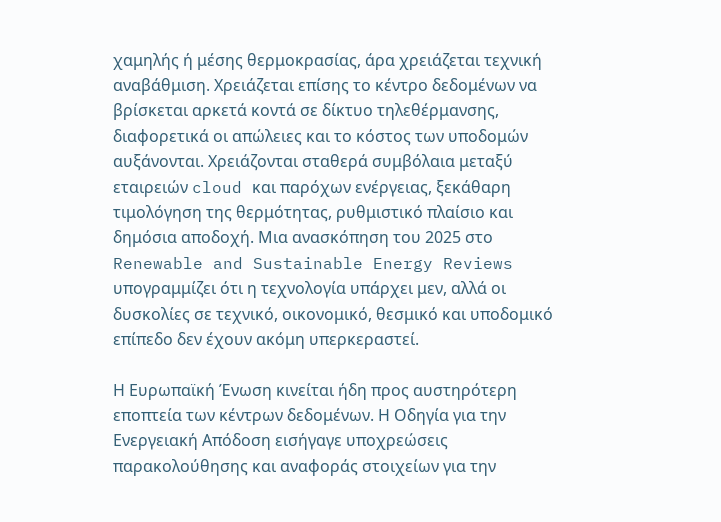χαμηλής ή μέσης θερμοκρασίας, άρα χρειάζεται τεχνική αναβάθμιση. Χρειάζεται επίσης το κέντρο δεδομένων να βρίσκεται αρκετά κοντά σε δίκτυο τηλεθέρμανσης, διαφορετικά οι απώλειες και το κόστος των υποδομών αυξάνονται. Χρειάζονται σταθερά συμβόλαια μεταξύ εταιρειών cloud και παρόχων ενέργειας, ξεκάθαρη τιμολόγηση της θερμότητας, ρυθμιστικό πλαίσιο και δημόσια αποδοχή. Μια ανασκόπηση του 2025 στο Renewable and Sustainable Energy Reviews υπογραμμίζει ότι η τεχνολογία υπάρχει μεν, αλλά οι δυσκολίες σε τεχνικό, οικονομικό, θεσμικό και υποδομικό επίπεδο δεν έχουν ακόμη υπερκεραστεί.

Η Ευρωπαϊκή Ένωση κινείται ήδη προς αυστηρότερη εποπτεία των κέντρων δεδομένων. Η Οδηγία για την Ενεργειακή Απόδοση εισήγαγε υποχρεώσεις παρακολούθησης και αναφοράς στοιχείων για την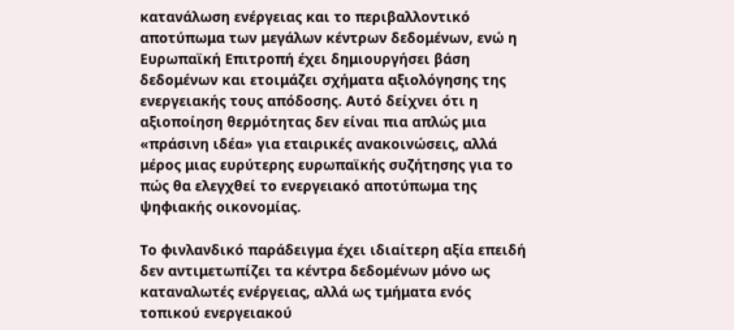κατανάλωση ενέργειας και το περιβαλλοντικό αποτύπωμα των μεγάλων κέντρων δεδομένων, ενώ η Ευρωπαϊκή Επιτροπή έχει δημιουργήσει βάση δεδομένων και ετοιμάζει σχήματα αξιολόγησης της ενεργειακής τους απόδοσης. Αυτό δείχνει ότι η αξιοποίηση θερμότητας δεν είναι πια απλώς μια «πράσινη ιδέα» για εταιρικές ανακοινώσεις, αλλά μέρος μιας ευρύτερης ευρωπαϊκής συζήτησης για το πώς θα ελεγχθεί το ενεργειακό αποτύπωμα της ψηφιακής οικονομίας.

Το φινλανδικό παράδειγμα έχει ιδιαίτερη αξία επειδή δεν αντιμετωπίζει τα κέντρα δεδομένων μόνο ως καταναλωτές ενέργειας, αλλά ως τμήματα ενός τοπικού ενεργειακού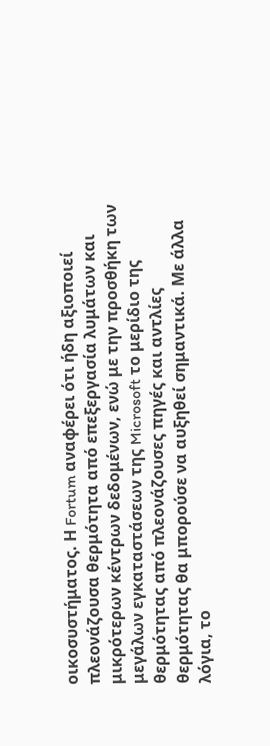οικοσυστήματος. Η Fortum αναφέρει ότι ήδη αξιοποιεί πλεονάζουσα θερμότητα από επεξεργασία λυμάτων και μικρότερων κέντρων δεδομένων, ενώ με την προσθήκη των μεγάλων εγκαταστάσεων της Microsoft το μερίδιο της θερμότητας από πλεονάζουσες πηγές και αντλίες θερμότητας θα μπορούσε να αυξηθεί σημαντικά. Με άλλα λόγια, το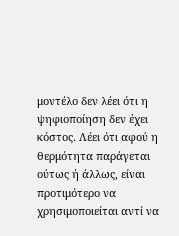μοντέλο δεν λέει ότι η ψηφιοποίηση δεν έχει κόστος. Λέει ότι αφού η θερμότητα παράγεται ούτως ή άλλως, είναι προτιμότερο να χρησιμοποιείται αντί να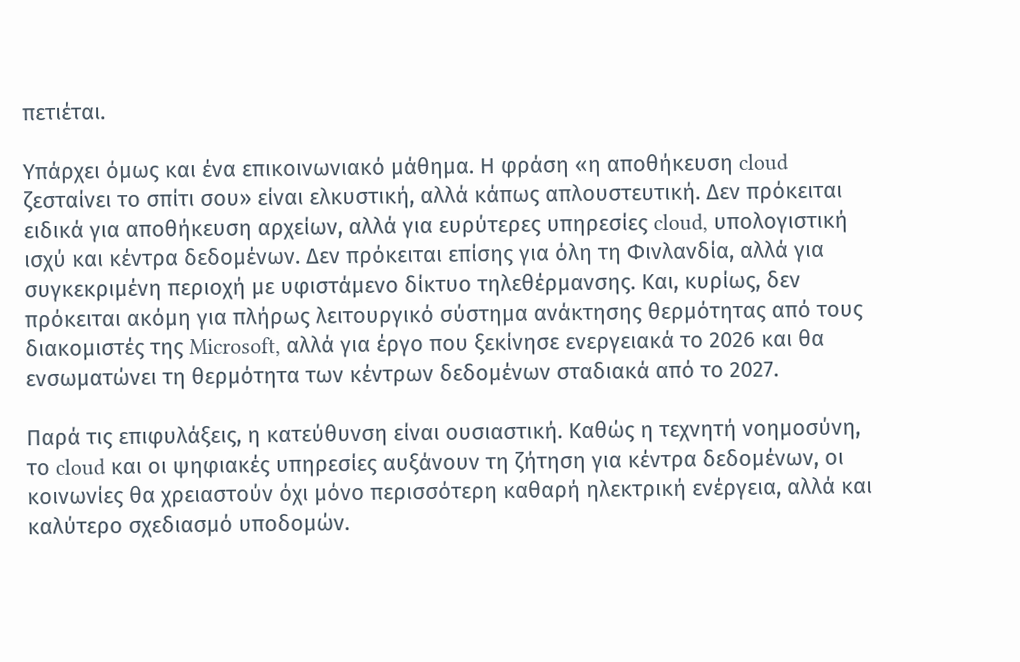πετιέται.

Υπάρχει όμως και ένα επικοινωνιακό μάθημα. Η φράση «η αποθήκευση cloud ζεσταίνει το σπίτι σου» είναι ελκυστική, αλλά κάπως απλουστευτική. Δεν πρόκειται ειδικά για αποθήκευση αρχείων, αλλά για ευρύτερες υπηρεσίες cloud, υπολογιστική ισχύ και κέντρα δεδομένων. Δεν πρόκειται επίσης για όλη τη Φινλανδία, αλλά για συγκεκριμένη περιοχή με υφιστάμενο δίκτυο τηλεθέρμανσης. Και, κυρίως, δεν πρόκειται ακόμη για πλήρως λειτουργικό σύστημα ανάκτησης θερμότητας από τους διακομιστές της Microsoft, αλλά για έργο που ξεκίνησε ενεργειακά το 2026 και θα ενσωματώνει τη θερμότητα των κέντρων δεδομένων σταδιακά από το 2027.

Παρά τις επιφυλάξεις, η κατεύθυνση είναι ουσιαστική. Καθώς η τεχνητή νοημοσύνη, το cloud και οι ψηφιακές υπηρεσίες αυξάνουν τη ζήτηση για κέντρα δεδομένων, οι κοινωνίες θα χρειαστούν όχι μόνο περισσότερη καθαρή ηλεκτρική ενέργεια, αλλά και καλύτερο σχεδιασμό υποδομών.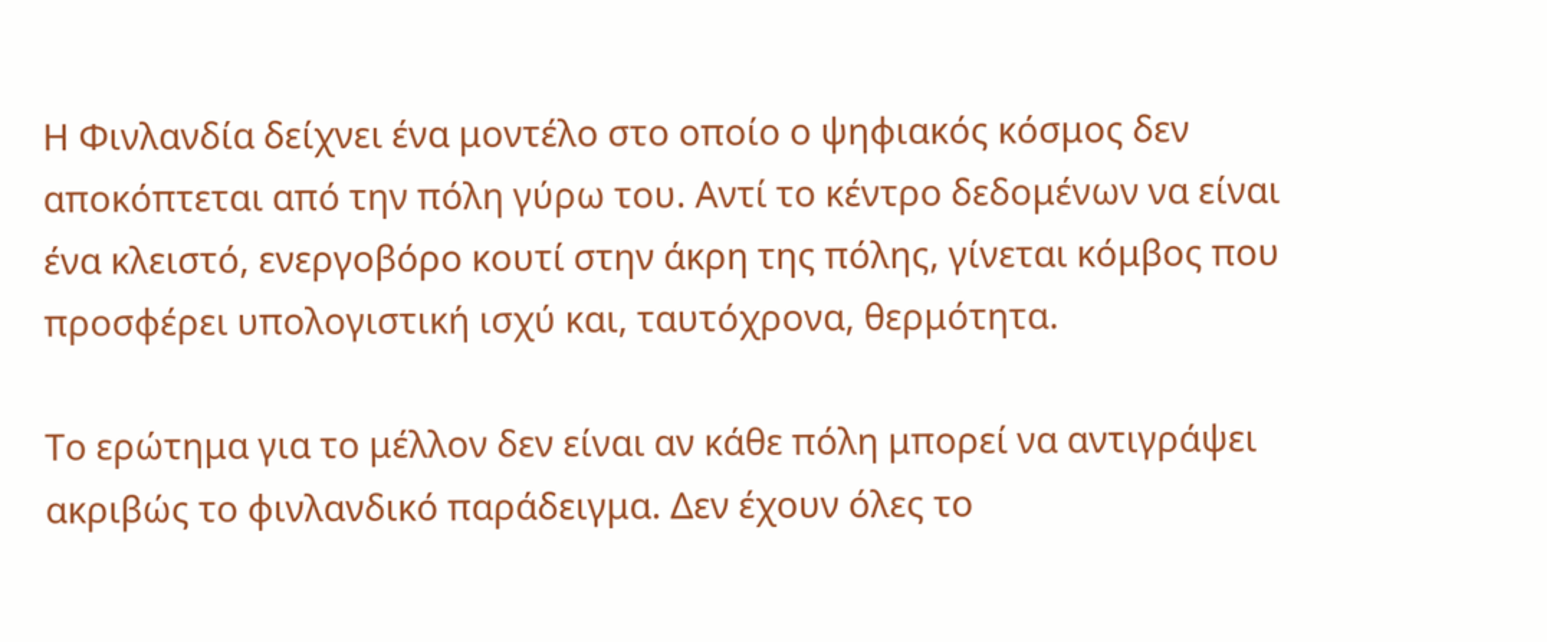Η Φινλανδία δείχνει ένα μοντέλο στο οποίο ο ψηφιακός κόσμος δεν αποκόπτεται από την πόλη γύρω του. Αντί το κέντρο δεδομένων να είναι ένα κλειστό, ενεργοβόρο κουτί στην άκρη της πόλης, γίνεται κόμβος που προσφέρει υπολογιστική ισχύ και, ταυτόχρονα, θερμότητα.

Το ερώτημα για το μέλλον δεν είναι αν κάθε πόλη μπορεί να αντιγράψει ακριβώς το φινλανδικό παράδειγμα. Δεν έχουν όλες το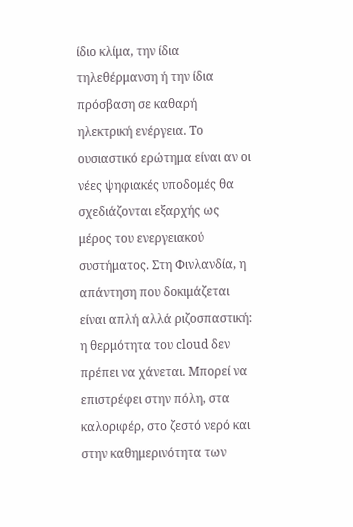ίδιο κλίμα, την ίδια τηλεθέρμανση ή την ίδια πρόσβαση σε καθαρή ηλεκτρική ενέργεια. Το ουσιαστικό ερώτημα είναι αν οι νέες ψηφιακές υποδομές θα σχεδιάζονται εξαρχής ως μέρος του ενεργειακού συστήματος. Στη Φινλανδία, η απάντηση που δοκιμάζεται είναι απλή αλλά ριζοσπαστική: η θερμότητα του cloud δεν πρέπει να χάνεται. Μπορεί να επιστρέφει στην πόλη, στα καλοριφέρ, στο ζεστό νερό και στην καθημερινότητα των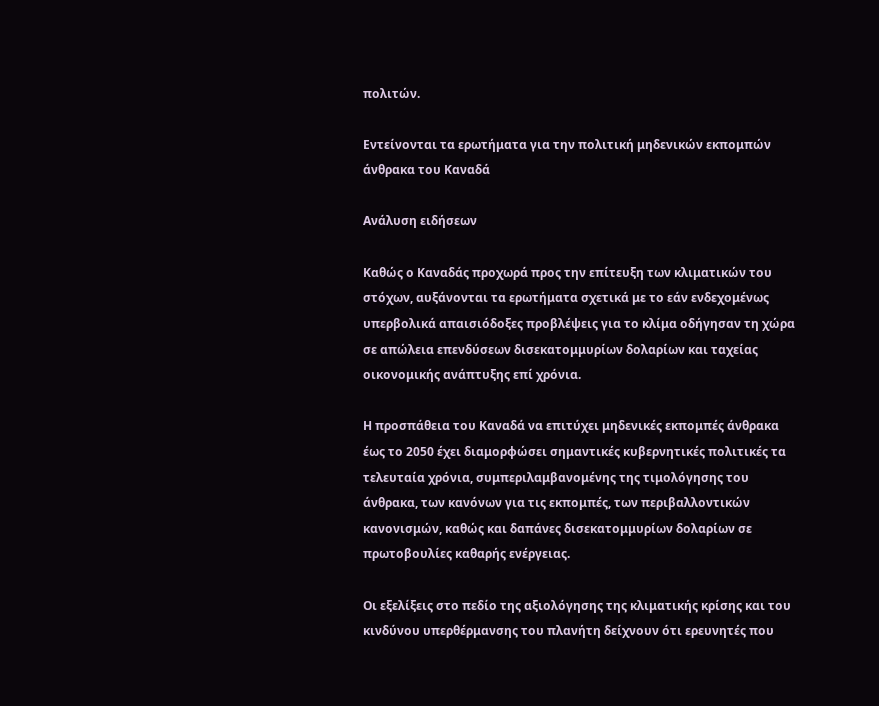πολιτών.

Εντείνονται τα ερωτήματα για την πολιτική μηδενικών εκπομπών άνθρακα του Καναδά

Ανάλυση ειδήσεων

Καθώς ο Καναδάς προχωρά προς την επίτευξη των κλιματικών του στόχων, αυξάνονται τα ερωτήματα σχετικά με το εάν ενδεχομένως υπερβολικά απαισιόδοξες προβλέψεις για το κλίμα οδήγησαν τη χώρα σε απώλεια επενδύσεων δισεκατομμυρίων δολαρίων και ταχείας οικονομικής ανάπτυξης επί χρόνια.

Η προσπάθεια του Καναδά να επιτύχει μηδενικές εκπομπές άνθρακα έως το 2050 έχει διαμορφώσει σημαντικές κυβερνητικές πολιτικές τα τελευταία χρόνια, συμπεριλαμβανομένης της τιμολόγησης του άνθρακα, των κανόνων για τις εκπομπές, των περιβαλλοντικών κανονισμών, καθώς και δαπάνες δισεκατομμυρίων δολαρίων σε πρωτοβουλίες καθαρής ενέργειας.

Οι εξελίξεις στο πεδίο της αξιολόγησης της κλιματικής κρίσης και του κινδύνου υπερθέρμανσης του πλανήτη δείχνουν ότι ερευνητές που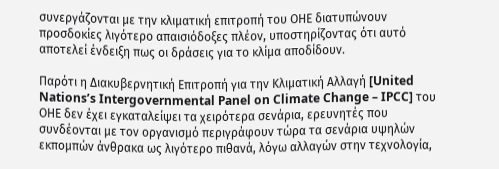συνεργάζονται με την κλιματική επιτροπή του ΟΗΕ διατυπώνουν προσδοκίες λιγότερο απαισιόδοξες πλέον, υποστηρίζοντας ότι αυτό αποτελεί ένδειξη πως οι δράσεις για το κλίμα αποδίδουν.

Παρότι η Διακυβερνητική Επιτροπή για την Κλιματική Αλλαγή [United Nations’s Intergovernmental Panel on Climate Change – IPCC] του ΟΗΕ δεν έχει εγκαταλείψει τα χειρότερα σενάρια, ερευνητές που συνδέονται με τον οργανισμό περιγράφουν τώρα τα σενάρια υψηλών εκπομπών άνθρακα ως λιγότερο πιθανά, λόγω αλλαγών στην τεχνολογία,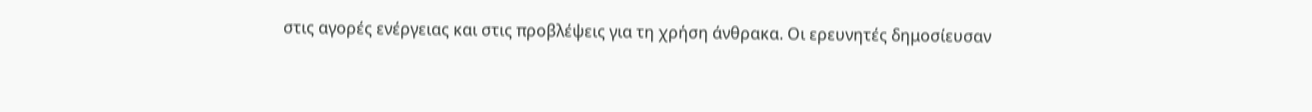στις αγορές ενέργειας και στις προβλέψεις για τη χρήση άνθρακα. Οι ερευνητές δημοσίευσαν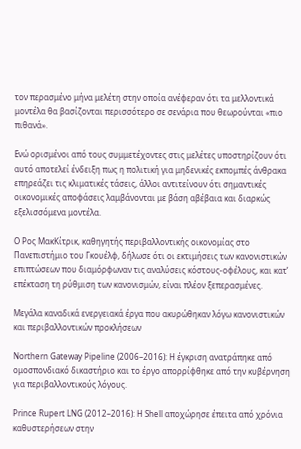τον περασμένο μήνα μελέτη στην οποία ανέφεραν ότι τα μελλοντικά μοντέλα θα βασίζονται περισσότερο σε σενάρια που θεωρούνται «πιο πιθανά».

Ενώ ορισμένοι από τους συμμετέχοντες στις μελέτες υποστηρίζουν ότι αυτό αποτελεί ένδειξη πως η πολιτική για μηδενικές εκπομπές άνθρακα επηρεάζει τις κλιματικές τάσεις, άλλοι αντιτείνουν ότι σημαντικές οικονομικές αποφάσεις λαμβάνονται με βάση αβέβαια και διαρκώς εξελισσόμενα μοντέλα.

Ο Ρος ΜακΚίτρικ, καθηγητής περιβαλλοντικής οικονομίας στο Πανεπιστήμιο του Γκουέλφ, δήλωσε ότι οι εκτιμήσεις των κανονιστικών επιπτώσεων που διαμόρφωναν τις αναλύσεις κόστους-οφέλους, και κατ’ επέκταση τη ρύθμιση των κανονισμών, είναι πλέον ξεπερασμένες.

Μεγάλα καναδικά ενεργειακά έργα που ακυρώθηκαν λόγω κανονιστικών και περιβαλλοντικών προκλήσεων

Northern Gateway Pipeline (2006–2016): Η έγκριση ανατράπηκε από ομοσπονδιακό δικαστήριο και το έργο απορρίφθηκε από την κυβέρνηση για περιβαλλοντικούς λόγους.

Prince Rupert LNG (2012–2016): Η Shell αποχώρησε έπειτα από χρόνια καθυστερήσεων στην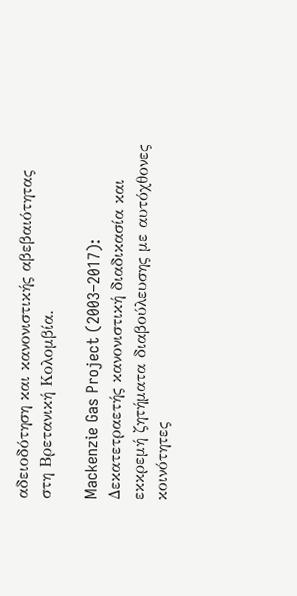αδειοδότηση και κανονιστικής αβεβαιότητας στη Βρετανική Κολομβία.

Mackenzie Gas Project (2003–2017): Δεκατετραετής κανονιστική διαδικασία και εκκρεμή ζητήματα διαβούλευσης με αυτόχθονες κοινότητες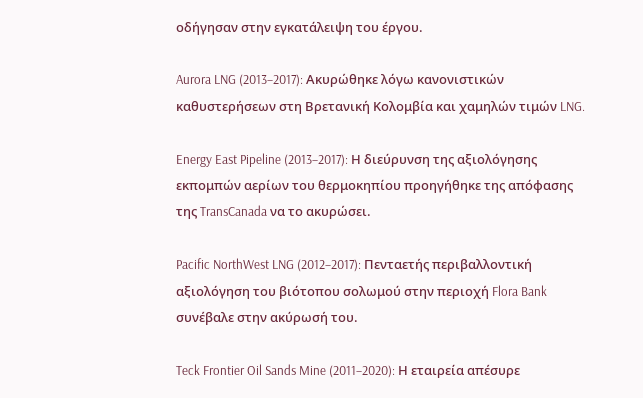οδήγησαν στην εγκατάλειψη του έργου.

Aurora LNG (2013–2017): Ακυρώθηκε λόγω κανονιστικών καθυστερήσεων στη Βρετανική Κολομβία και χαμηλών τιμών LNG.

Energy East Pipeline (2013–2017): Η διεύρυνση της αξιολόγησης εκπομπών αερίων του θερμοκηπίου προηγήθηκε της απόφασης της TransCanada να το ακυρώσει.

Pacific NorthWest LNG (2012–2017): Πενταετής περιβαλλοντική αξιολόγηση του βιότοπου σολωμού στην περιοχή Flora Bank συνέβαλε στην ακύρωσή του.

Teck Frontier Oil Sands Mine (2011–2020): Η εταιρεία απέσυρε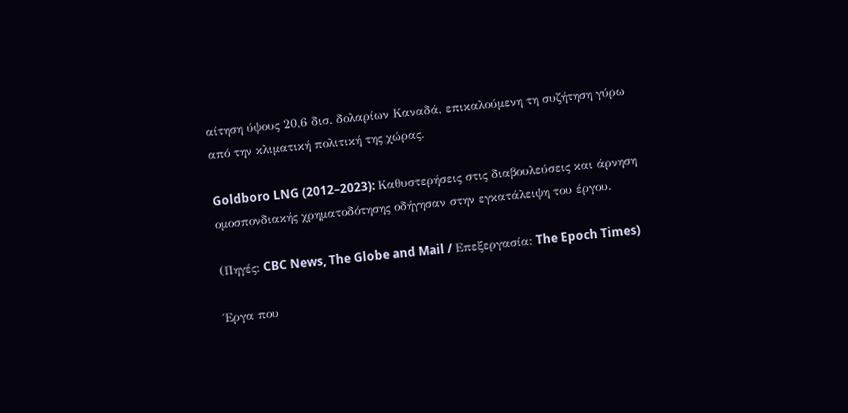αίτηση ύψους 20,6 δισ. δολαρίων Καναδά, επικαλούμενη τη συζήτηση γύρω από την κλιματική πολιτική της χώρας.

Goldboro LNG (2012–2023): Καθυστερήσεις στις διαβουλεύσεις και άρνηση ομοσπονδιακής χρηματοδότησης οδήγησαν στην εγκατάλειψη του έργου.

(Πηγές: CBC News, The Globe and Mail / Επεξεργασία: The Epoch Times)

Έργα που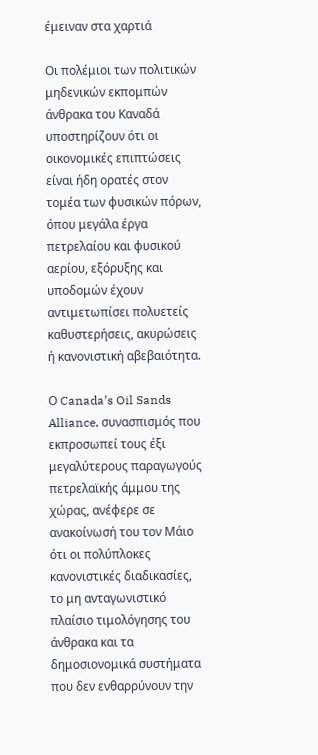έμειναν στα χαρτιά

Οι πολέμιοι των πολιτικών μηδενικών εκπομπών άνθρακα του Καναδά υποστηρίζουν ότι οι οικονομικές επιπτώσεις είναι ήδη ορατές στον τομέα των φυσικών πόρων, όπου μεγάλα έργα πετρελαίου και φυσικού αερίου, εξόρυξης και υποδομών έχουν αντιμετωπίσει πολυετείς καθυστερήσεις, ακυρώσεις ή κανονιστική αβεβαιότητα.

Ο Canada’s Oil Sands Alliance, συνασπισμός που εκπροσωπεί τους έξι μεγαλύτερους παραγωγούς πετρελαϊκής άμμου της χώρας, ανέφερε σε ανακοίνωσή του τον Μάιο ότι οι πολύπλοκες κανονιστικές διαδικασίες, το μη ανταγωνιστικό πλαίσιο τιμολόγησης του άνθρακα και τα δημοσιονομικά συστήματα που δεν ενθαρρύνουν την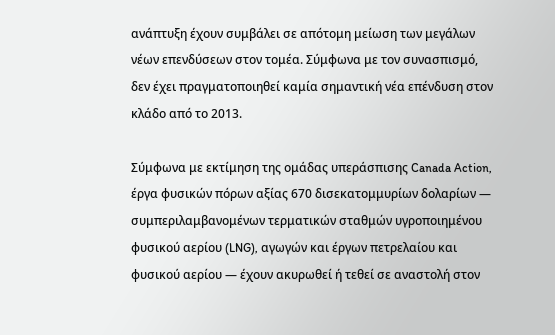ανάπτυξη έχουν συμβάλει σε απότομη μείωση των μεγάλων νέων επενδύσεων στον τομέα. Σύμφωνα με τον συνασπισμό, δεν έχει πραγματοποιηθεί καμία σημαντική νέα επένδυση στον κλάδο από το 2013.

Σύμφωνα με εκτίμηση της ομάδας υπεράσπισης Canada Action, έργα φυσικών πόρων αξίας 670 δισεκατομμυρίων δολαρίων — συμπεριλαμβανομένων τερματικών σταθμών υγροποιημένου φυσικού αερίου (LNG), αγωγών και έργων πετρελαίου και φυσικού αερίου — έχουν ακυρωθεί ή τεθεί σε αναστολή στον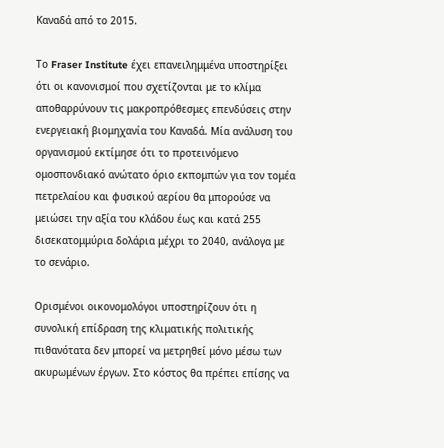Καναδά από το 2015.

Το Fraser Institute έχει επανειλημμένα υποστηρίξει ότι οι κανονισμοί που σχετίζονται με το κλίμα αποθαρρύνουν τις μακροπρόθεσμες επενδύσεις στην ενεργειακή βιομηχανία του Καναδά. Μία ανάλυση του οργανισμού εκτίμησε ότι το προτεινόμενο ομοσπονδιακό ανώτατο όριο εκπομπών για τον τομέα πετρελαίου και φυσικού αερίου θα μπορούσε να μειώσει την αξία του κλάδου έως και κατά 255 δισεκατομμύρια δολάρια μέχρι το 2040, ανάλογα με το σενάριο.

Ορισμένοι οικονομολόγοι υποστηρίζουν ότι η συνολική επίδραση της κλιματικής πολιτικής πιθανότατα δεν μπορεί να μετρηθεί μόνο μέσω των ακυρωμένων έργων. Στο κόστος θα πρέπει επίσης να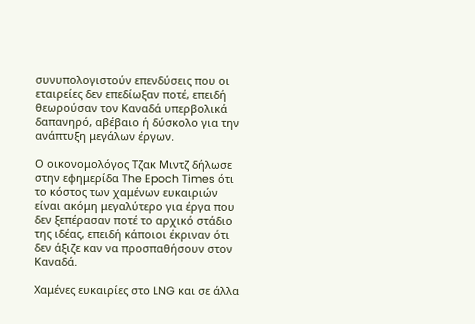συνυπολογιστούν επενδύσεις που οι εταιρείες δεν επεδίωξαν ποτέ, επειδή θεωρούσαν τον Καναδά υπερβολικά δαπανηρό, αβέβαιο ή δύσκολο για την ανάπτυξη μεγάλων έργων.

Ο οικονομολόγος Τζακ Μιντζ δήλωσε στην εφημερίδα The Epoch Times ότι το κόστος των χαμένων ευκαιριών είναι ακόμη μεγαλύτερο για έργα που δεν ξεπέρασαν ποτέ το αρχικό στάδιο της ιδέας, επειδή κάποιοι έκριναν ότι δεν άξιζε καν να προσπαθήσουν στον Καναδά.

Χαμένες ευκαιρίες στο LNG και σε άλλα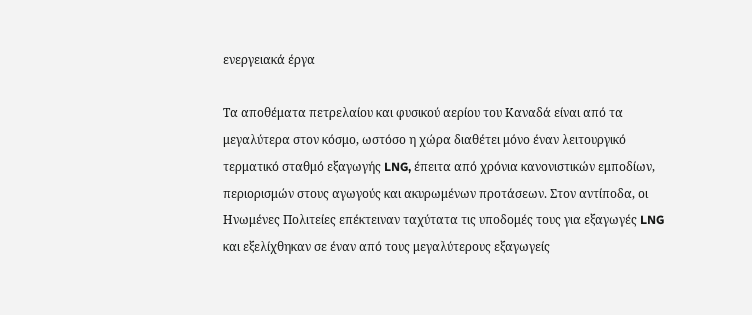ενεργειακά έργα

Τα αποθέματα πετρελαίου και φυσικού αερίου του Καναδά είναι από τα μεγαλύτερα στον κόσμο, ωστόσο η χώρα διαθέτει μόνο έναν λειτουργικό τερματικό σταθμό εξαγωγής LNG, έπειτα από χρόνια κανονιστικών εμποδίων, περιορισμών στους αγωγούς και ακυρωμένων προτάσεων. Στον αντίποδα, οι Ηνωμένες Πολιτείες επέκτειναν ταχύτατα τις υποδομές τους για εξαγωγές LNG και εξελίχθηκαν σε έναν από τους μεγαλύτερους εξαγωγείς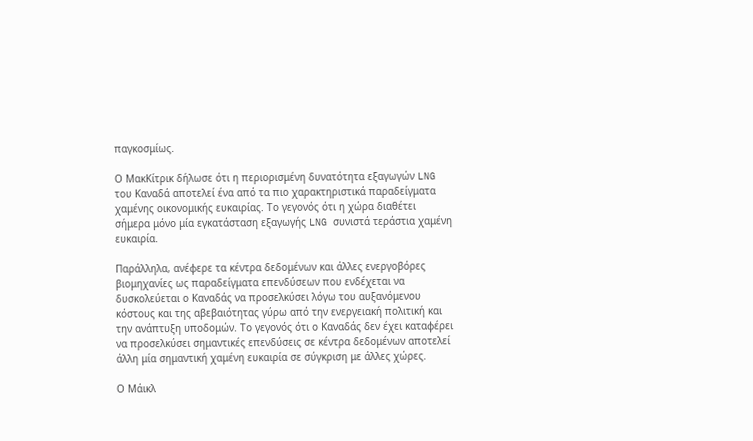παγκοσμίως.

Ο ΜακΚίτρικ δήλωσε ότι η περιορισμένη δυνατότητα εξαγωγών LNG του Καναδά αποτελεί ένα από τα πιο χαρακτηριστικά παραδείγματα χαμένης οικονομικής ευκαιρίας. Το γεγονός ότι η χώρα διαθέτει σήμερα μόνο μία εγκατάσταση εξαγωγής LNG συνιστά τεράστια χαμένη ευκαιρία.

Παράλληλα, ανέφερε τα κέντρα δεδομένων και άλλες ενεργοβόρες βιομηχανίες ως παραδείγματα επενδύσεων που ενδέχεται να δυσκολεύεται ο Καναδάς να προσελκύσει λόγω του αυξανόμενου κόστους και της αβεβαιότητας γύρω από την ενεργειακή πολιτική και την ανάπτυξη υποδομών. Το γεγονός ότι ο Καναδάς δεν έχει καταφέρει να προσελκύσει σημαντικές επενδύσεις σε κέντρα δεδομένων αποτελεί άλλη μία σημαντική χαμένη ευκαιρία σε σύγκριση με άλλες χώρες.

Ο Μάικλ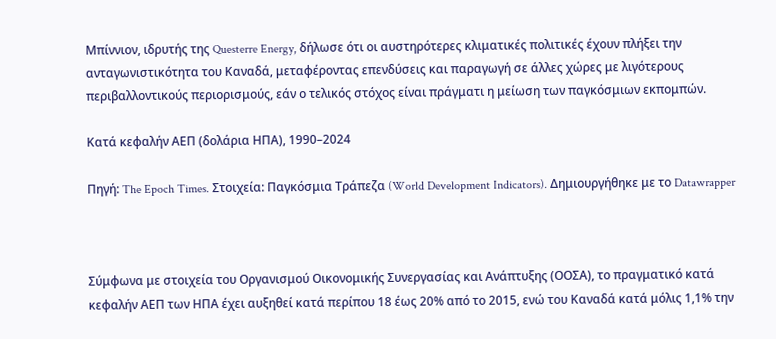Μπίννιον, ιδρυτής της Questerre Energy, δήλωσε ότι οι αυστηρότερες κλιματικές πολιτικές έχουν πλήξει την ανταγωνιστικότητα του Καναδά, μεταφέροντας επενδύσεις και παραγωγή σε άλλες χώρες με λιγότερους περιβαλλοντικούς περιορισμούς, εάν ο τελικός στόχος είναι πράγματι η μείωση των παγκόσμιων εκπομπών.

Κατά κεφαλήν ΑΕΠ (δολάρια ΗΠΑ), 1990–2024

Πηγή: The Epoch Times. Στοιχεία: Παγκόσμια Τράπεζα (World Development Indicators). Δημιουργήθηκε με το Datawrapper



Σύμφωνα με στοιχεία του Οργανισμού Οικονομικής Συνεργασίας και Ανάπτυξης (ΟΟΣΑ), το πραγματικό κατά κεφαλήν ΑΕΠ των ΗΠΑ έχει αυξηθεί κατά περίπου 18 έως 20% από το 2015, ενώ του Καναδά κατά μόλις 1,1% την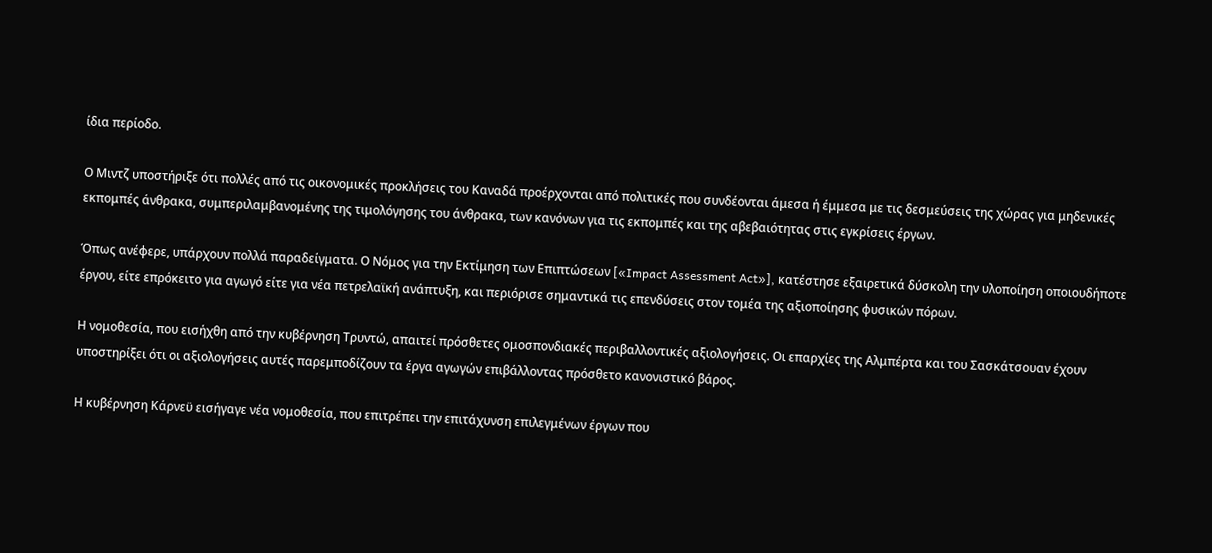ίδια περίοδο.

Ο Μιντζ υποστήριξε ότι πολλές από τις οικονομικές προκλήσεις του Καναδά προέρχονται από πολιτικές που συνδέονται άμεσα ή έμμεσα με τις δεσμεύσεις της χώρας για μηδενικές εκπομπές άνθρακα, συμπεριλαμβανομένης της τιμολόγησης του άνθρακα, των κανόνων για τις εκπομπές και της αβεβαιότητας στις εγκρίσεις έργων.

Όπως ανέφερε, υπάρχουν πολλά παραδείγματα. Ο Νόμος για την Εκτίμηση των Επιπτώσεων [«Impact Assessment Act»], κατέστησε εξαιρετικά δύσκολη την υλοποίηση οποιουδήποτε έργου, είτε επρόκειτο για αγωγό είτε για νέα πετρελαϊκή ανάπτυξη, και περιόρισε σημαντικά τις επενδύσεις στον τομέα της αξιοποίησης φυσικών πόρων.

Η νομοθεσία, που εισήχθη από την κυβέρνηση Τρυντώ, απαιτεί πρόσθετες ομοσπονδιακές περιβαλλοντικές αξιολογήσεις. Οι επαρχίες της Αλμπέρτα και του Σασκάτσουαν έχουν υποστηρίξει ότι οι αξιολογήσεις αυτές παρεμποδίζουν τα έργα αγωγών επιβάλλοντας πρόσθετο κανονιστικό βάρος.

Η κυβέρνηση Κάρνεϋ εισήγαγε νέα νομοθεσία, που επιτρέπει την επιτάχυνση επιλεγμένων έργων που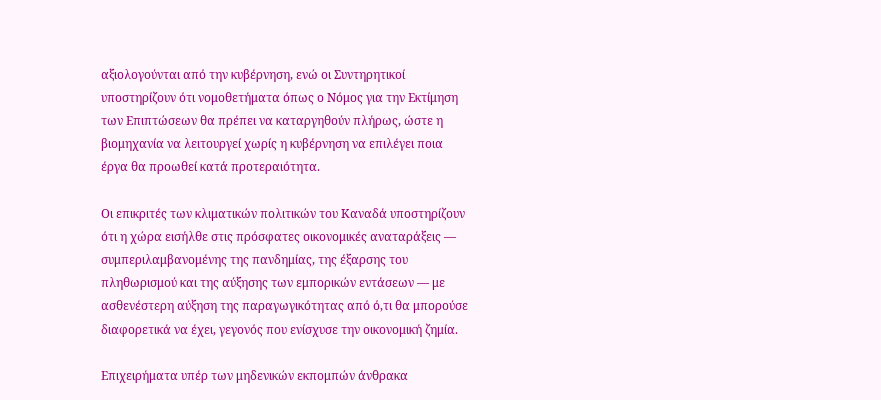αξιολογούνται από την κυβέρνηση, ενώ οι Συντηρητικοί υποστηρίζουν ότι νομοθετήματα όπως ο Νόμος για την Εκτίμηση των Επιπτώσεων θα πρέπει να καταργηθούν πλήρως, ώστε η βιομηχανία να λειτουργεί χωρίς η κυβέρνηση να επιλέγει ποια έργα θα προωθεί κατά προτεραιότητα.

Οι επικριτές των κλιματικών πολιτικών του Καναδά υποστηρίζουν ότι η χώρα εισήλθε στις πρόσφατες οικονομικές αναταράξεις — συμπεριλαμβανομένης της πανδημίας, της έξαρσης του πληθωρισμού και της αύξησης των εμπορικών εντάσεων — με ασθενέστερη αύξηση της παραγωγικότητας από ό,τι θα μπορούσε διαφορετικά να έχει, γεγονός που ενίσχυσε την οικονομική ζημία.

Επιχειρήματα υπέρ των μηδενικών εκπομπών άνθρακα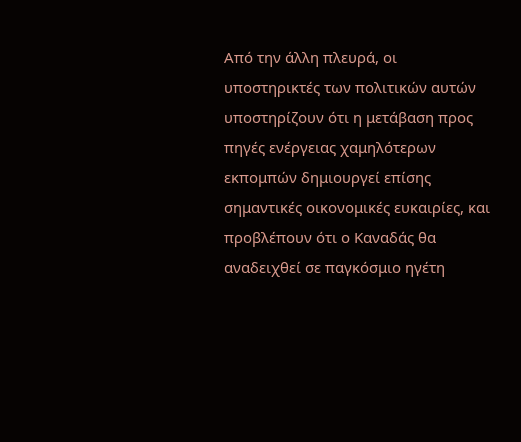Από την άλλη πλευρά, οι υποστηρικτές των πολιτικών αυτών υποστηρίζουν ότι η μετάβαση προς πηγές ενέργειας χαμηλότερων εκπομπών δημιουργεί επίσης σημαντικές οικονομικές ευκαιρίες, και προβλέπουν ότι ο Καναδάς θα αναδειχθεί σε παγκόσμιο ηγέτη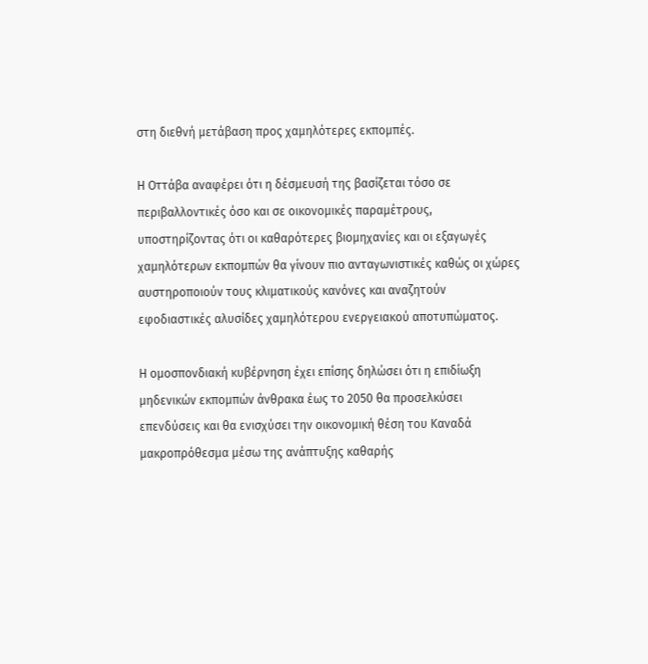στη διεθνή μετάβαση προς χαμηλότερες εκπομπές.

Η Οττάβα αναφέρει ότι η δέσμευσή της βασίζεται τόσο σε περιβαλλοντικές όσο και σε οικονομικές παραμέτρους, υποστηρίζοντας ότι οι καθαρότερες βιομηχανίες και οι εξαγωγές χαμηλότερων εκπομπών θα γίνουν πιο ανταγωνιστικές καθώς οι χώρες αυστηροποιούν τους κλιματικούς κανόνες και αναζητούν εφοδιαστικές αλυσίδες χαμηλότερου ενεργειακού αποτυπώματος.

Η ομοσπονδιακή κυβέρνηση έχει επίσης δηλώσει ότι η επιδίωξη μηδενικών εκπομπών άνθρακα έως το 2050 θα προσελκύσει επενδύσεις και θα ενισχύσει την οικονομική θέση του Καναδά μακροπρόθεσμα μέσω της ανάπτυξης καθαρής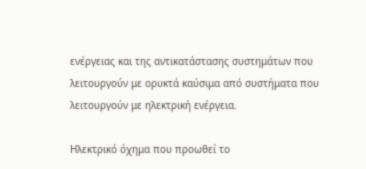ενέργειας και της αντικατάστασης συστημάτων που λειτουργούν με ορυκτά καύσιμα από συστήματα που λειτουργούν με ηλεκτρική ενέργεια.

Ηλεκτρικό όχημα που προωθεί το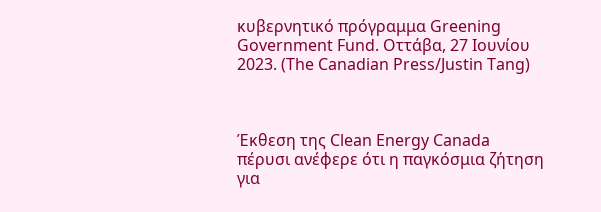κυβερνητικό πρόγραμμα Greening Government Fund. Οττάβα, 27 Ιουνίου 2023. (The Canadian Press/Justin Tang)



Έκθεση της Clean Energy Canada πέρυσι ανέφερε ότι η παγκόσμια ζήτηση για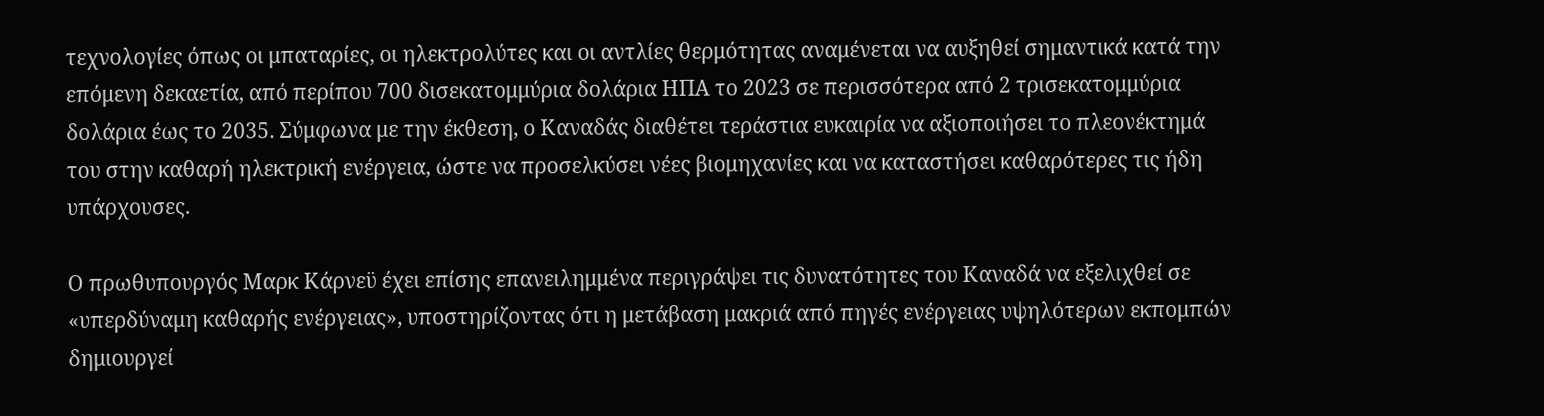τεχνολογίες όπως οι μπαταρίες, οι ηλεκτρολύτες και οι αντλίες θερμότητας αναμένεται να αυξηθεί σημαντικά κατά την επόμενη δεκαετία, από περίπου 700 δισεκατομμύρια δολάρια ΗΠΑ το 2023 σε περισσότερα από 2 τρισεκατομμύρια δολάρια έως το 2035. Σύμφωνα με την έκθεση, ο Καναδάς διαθέτει τεράστια ευκαιρία να αξιοποιήσει το πλεονέκτημά του στην καθαρή ηλεκτρική ενέργεια, ώστε να προσελκύσει νέες βιομηχανίες και να καταστήσει καθαρότερες τις ήδη υπάρχουσες.

Ο πρωθυπουργός Μαρκ Κάρνεϋ έχει επίσης επανειλημμένα περιγράψει τις δυνατότητες του Καναδά να εξελιχθεί σε «υπερδύναμη καθαρής ενέργειας», υποστηρίζοντας ότι η μετάβαση μακριά από πηγές ενέργειας υψηλότερων εκπομπών δημιουργεί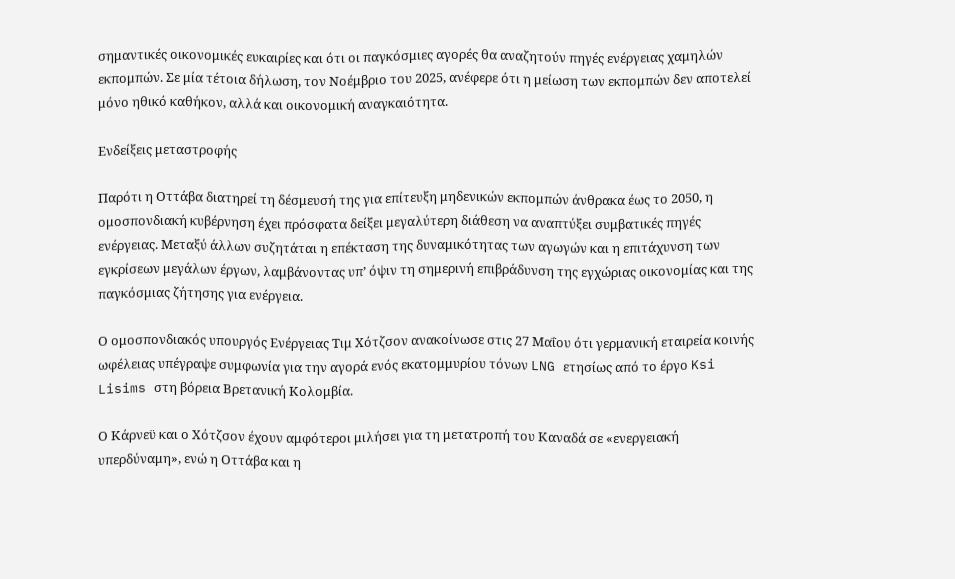σημαντικές οικονομικές ευκαιρίες και ότι οι παγκόσμιες αγορές θα αναζητούν πηγές ενέργειας χαμηλών εκπομπών. Σε μία τέτοια δήλωση, τον Νοέμβριο του 2025, ανέφερε ότι η μείωση των εκπομπών δεν αποτελεί μόνο ηθικό καθήκον, αλλά και οικονομική αναγκαιότητα.

Ενδείξεις μεταστροφής

Παρότι η Οττάβα διατηρεί τη δέσμευσή της για επίτευξη μηδενικών εκπομπών άνθρακα έως το 2050, η ομοσπονδιακή κυβέρνηση έχει πρόσφατα δείξει μεγαλύτερη διάθεση να αναπτύξει συμβατικές πηγές ενέργειας. Μεταξύ άλλων συζητάται η επέκταση της δυναμικότητας των αγωγών και η επιτάχυνση των εγκρίσεων μεγάλων έργων, λαμβάνοντας υπ’ όψιν τη σημερινή επιβράδυνση της εγχώριας οικονομίας και της παγκόσμιας ζήτησης για ενέργεια.

Ο ομοσπονδιακός υπουργός Ενέργειας Τιμ Χότζσον ανακοίνωσε στις 27 Μαΐου ότι γερμανική εταιρεία κοινής ωφέλειας υπέγραψε συμφωνία για την αγορά ενός εκατομμυρίου τόνων LNG ετησίως από το έργο Ksi Lisims στη βόρεια Βρετανική Κολομβία.

Ο Κάρνεϋ και ο Χότζσον έχουν αμφότεροι μιλήσει για τη μετατροπή του Καναδά σε «ενεργειακή υπερδύναμη», ενώ η Οττάβα και η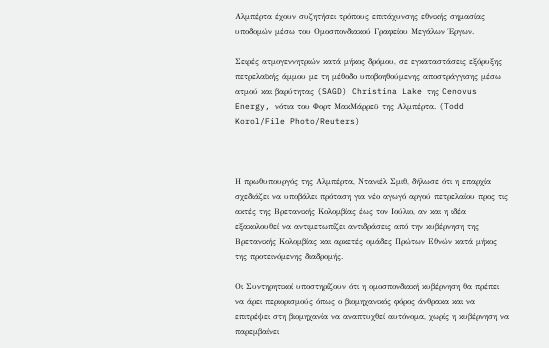Αλμπέρτα έχουν συζητήσει τρόπους επιτάχυνσης εθνικής σημασίας υποδομών μέσω του Ομοσπονδιακού Γραφείου Μεγάλων Έργων.

Σειρές ατμογεννητριών κατά μήκος δρόμου, σε εγκαταστάσεις εξόρυξης πετρελαϊκής άμμου με τη μέθοδο υποβοηθούμενης αποστράγγισης μέσω ατμού και βαρύτητας (SAGD) Christina Lake της Cenovus Energy, νότια του Φορτ ΜακΜάρρεϋ της Αλμπέρτα. (Todd Korol/File Photo/Reuters)



Η πρωθυπουργός της Αλμπέρτα, Ντανιέλ Σμιθ, δήλωσε ότι η επαρχία σχεδιάζει να υποβάλει πρόταση για νέο αγωγό αργού πετρελαίου προς τις ακτές της Βρετανικής Κολομβίας έως τον Ιούλιο, αν και η ιδέα εξακολουθεί να αντιμετωπίζει αντιδράσεις από την κυβέρνηση της Βρετανικής Κολομβίας και αρκετές ομάδες Πρώτων Εθνών κατά μήκος της προτεινόμενης διαδρομής.

Οι Συντηρητικοί υποστηρίζουν ότι η ομοσπονδιακή κυβέρνηση θα πρέπει να άρει περιορισμούς όπως ο βιομηχανικός φόρος άνθρακα και να επιτρέψει στη βιομηχανία να αναπτυχθεί αυτόνομα, χωρίς η κυβέρνηση να παρεμβαίνει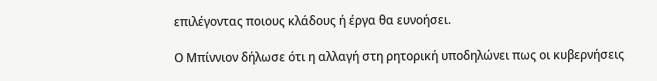επιλέγοντας ποιους κλάδους ή έργα θα ευνοήσει.

Ο Μπίννιον δήλωσε ότι η αλλαγή στη ρητορική υποδηλώνει πως οι κυβερνήσεις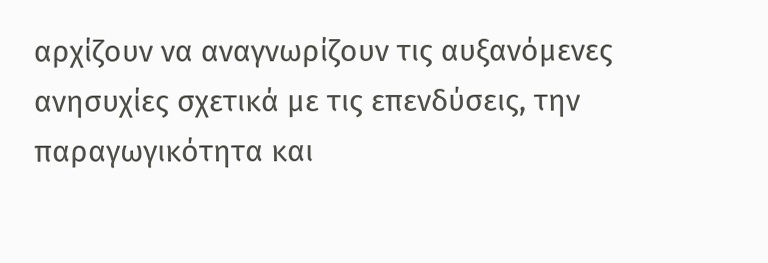αρχίζουν να αναγνωρίζουν τις αυξανόμενες ανησυχίες σχετικά με τις επενδύσεις, την παραγωγικότητα και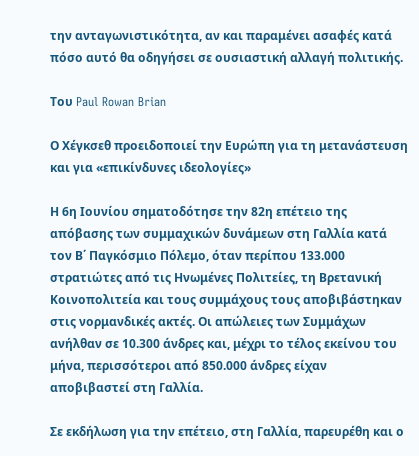την ανταγωνιστικότητα, αν και παραμένει ασαφές κατά πόσο αυτό θα οδηγήσει σε ουσιαστική αλλαγή πολιτικής.

Του Paul Rowan Brian

Ο Χέγκσεθ προειδοποιεί την Ευρώπη για τη μετανάστευση και για «επικίνδυνες ιδεολογίες»

Η 6η Ιουνίου σηματοδότησε την 82η επέτειο της απόβασης των συμμαχικών δυνάμεων στη Γαλλία κατά τον Β΄ Παγκόσμιο Πόλεμο, όταν περίπου 133.000 στρατιώτες από τις Ηνωμένες Πολιτείες, τη Βρετανική Κοινοπολιτεία και τους συμμάχους τους αποβιβάστηκαν στις νορμανδικές ακτές. Οι απώλειες των Συμμάχων ανήλθαν σε 10.300 άνδρες και, μέχρι το τέλος εκείνου του μήνα, περισσότεροι από 850.000 άνδρες είχαν αποβιβαστεί στη Γαλλία.

Σε εκδήλωση για την επέτειο, στη Γαλλία, παρευρέθη και ο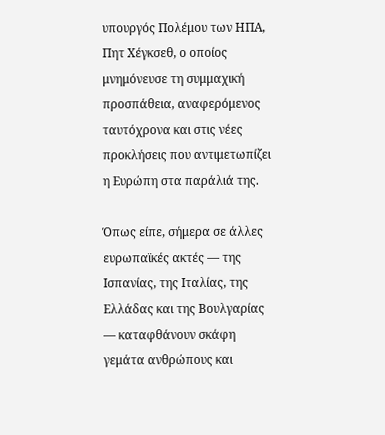υπουργός Πολέμου των ΗΠΑ, Πητ Χέγκσεθ, ο οποίος μνημόνευσε τη συμμαχική προσπάθεια, αναφερόμενος ταυτόχρονα και στις νέες προκλήσεις που αντιμετωπίζει η Ευρώπη στα παράλιά της.

Όπως είπε, σήμερα σε άλλες ευρωπαϊκές ακτές — της Ισπανίας, της Ιταλίας, της Ελλάδας και της Βουλγαρίας — καταφθάνουν σκάφη γεμάτα ανθρώπους και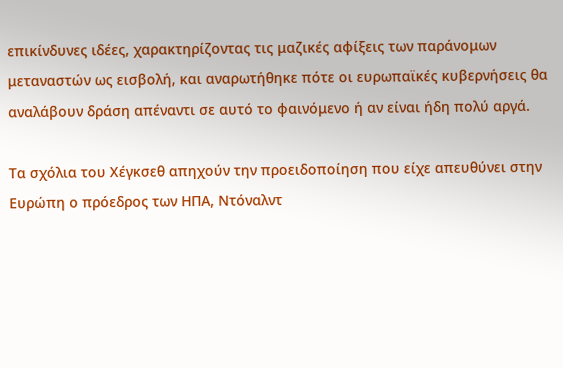επικίνδυνες ιδέες, χαρακτηρίζοντας τις μαζικές αφίξεις των παράνομων μεταναστών ως εισβολή, και αναρωτήθηκε πότε οι ευρωπαϊκές κυβερνήσεις θα αναλάβουν δράση απέναντι σε αυτό το φαινόμενο ή αν είναι ήδη πολύ αργά.

Τα σχόλια του Χέγκσεθ απηχούν την προειδοποίηση που είχε απευθύνει στην Ευρώπη ο πρόεδρος των ΗΠΑ, Ντόναλντ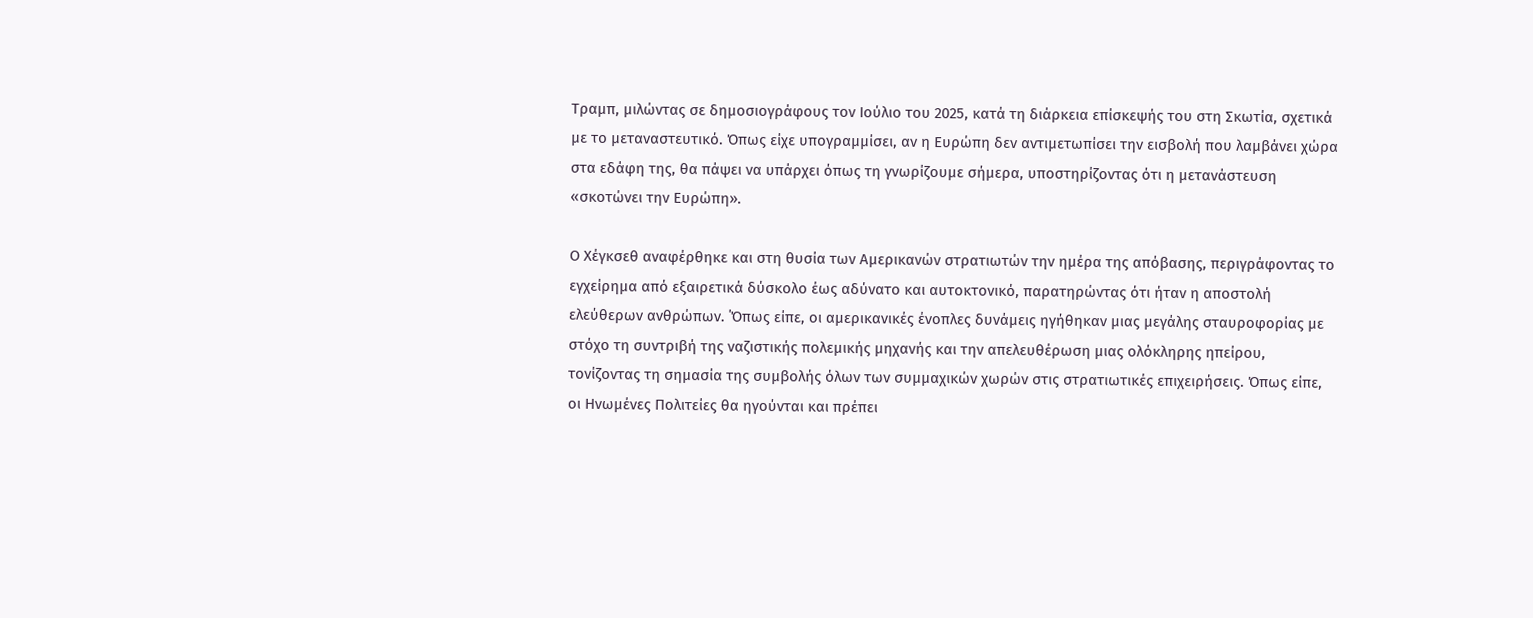Τραμπ, μιλώντας σε δημοσιογράφους τον Ιούλιο του 2025, κατά τη διάρκεια επίσκεψής του στη Σκωτία, σχετικά με το μεταναστευτικό. Όπως είχε υπογραμμίσει, αν η Ευρώπη δεν αντιμετωπίσει την εισβολή που λαμβάνει χώρα στα εδάφη της, θα πάψει να υπάρχει όπως τη γνωρίζουμε σήμερα, υποστηρίζοντας ότι η μετανάστευση «σκοτώνει την Ευρώπη».

Ο Χέγκσεθ αναφέρθηκε και στη θυσία των Αμερικανών στρατιωτών την ημέρα της απόβασης, περιγράφοντας το εγχείρημα από εξαιρετικά δύσκολο έως αδύνατο και αυτοκτονικό, παρατηρώντας ότι ήταν η αποστολή ελεύθερων ανθρώπων. ΄Όπως είπε, οι αμερικανικές ένοπλες δυνάμεις ηγήθηκαν μιας μεγάλης σταυροφορίας με στόχο τη συντριβή της ναζιστικής πολεμικής μηχανής και την απελευθέρωση μιας ολόκληρης ηπείρου, τονίζοντας τη σημασία της συμβολής όλων των συμμαχικών χωρών στις στρατιωτικές επιχειρήσεις. Όπως είπε, οι Ηνωμένες Πολιτείες θα ηγούνται και πρέπει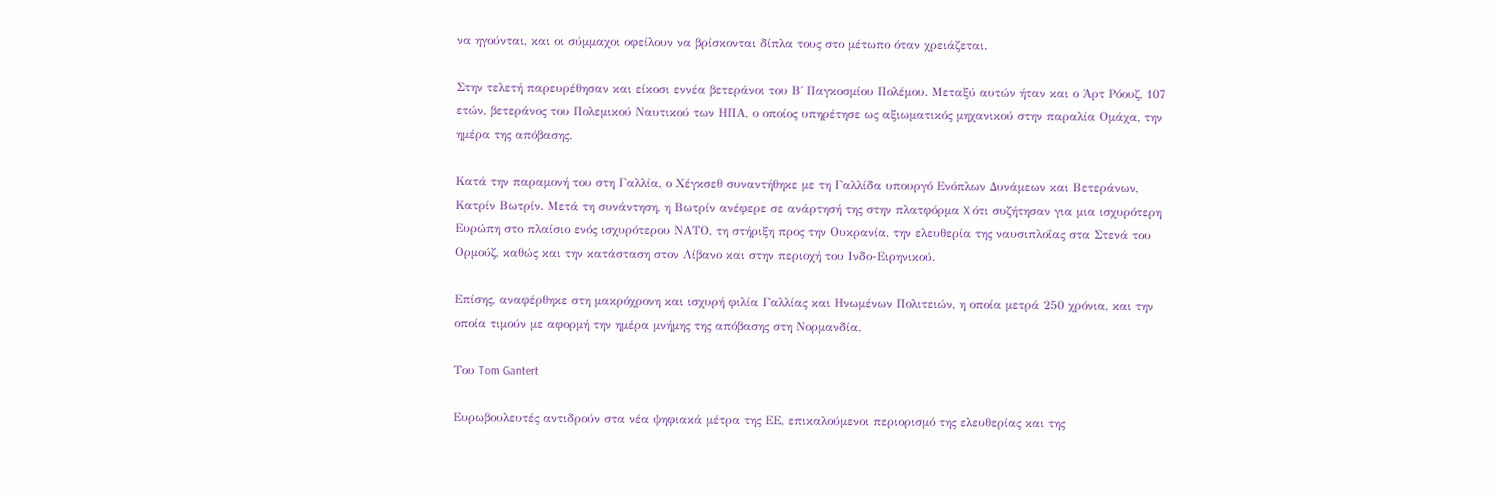να ηγούνται, και οι σύμμαχοι οφείλουν να βρίσκονται δίπλα τους στο μέτωπο όταν χρειάζεται.

Στην τελετή παρευρέθησαν και είκοσι εννέα βετεράνοι του Β΄ Παγκοσμίου Πολέμου. Μεταξύ αυτών ήταν και ο Άρτ Ρόουζ, 107 ετών, βετεράνος του Πολεμικού Ναυτικού των ΗΠΑ, ο οποίος υπηρέτησε ως αξιωματικός μηχανικού στην παραλία Ομάχα, την ημέρα της απόβασης.

Κατά την παραμονή του στη Γαλλία, ο Χέγκσεθ συναντήθηκε με τη Γαλλίδα υπουργό Ενόπλων Δυνάμεων και Βετεράνων, Κατρίν Βωτρίν. Μετά τη συνάντηση, η Βωτρίν ανέφερε σε ανάρτησή της στην πλατφόρμα X ότι συζήτησαν για μια ισχυρότερη Ευρώπη στο πλαίσιο ενός ισχυρότερου ΝΑΤΟ, τη στήριξη προς την Ουκρανία, την ελευθερία της ναυσιπλοΐας στα Στενά του Ορμούζ, καθώς και την κατάσταση στον Λίβανο και στην περιοχή του Ινδο-Ειρηνικού.

Επίσης, αναφέρθηκε στη μακρόχρονη και ισχυρή φιλία Γαλλίας και Ηνωμένων Πολιτειών, η οποία μετρά 250 χρόνια, και την οποία τιμούν με αφορμή την ημέρα μνήμης της απόβασης στη Νορμανδία.

Του Tom Gantert

Ευρωβουλευτές αντιδρούν στα νέα ψηφιακά μέτρα της ΕΕ, επικαλούμενοι περιορισμό της ελευθερίας και της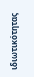ιδιωτικότητας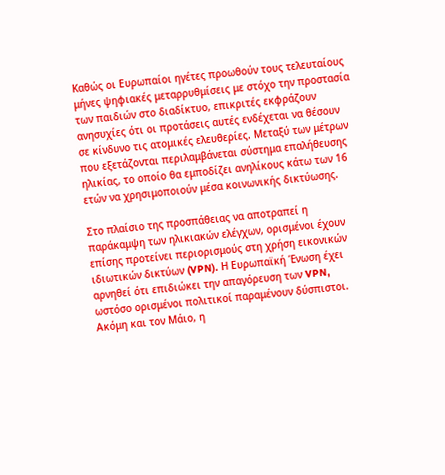Καθώς οι Ευρωπαίοι ηγέτες προωθούν τους τελευταίους μήνες ψηφιακές μεταρρυθμίσεις με στόχο την προστασία των παιδιών στο διαδίκτυο, επικριτές εκφράζουν ανησυχίες ότι οι προτάσεις αυτές ενδέχεται να θέσουν σε κίνδυνο τις ατομικές ελευθερίες. Μεταξύ των μέτρων που εξετάζονται περιλαμβάνεται σύστημα επαλήθευσης ηλικίας, το οποίο θα εμποδίζει ανηλίκους κάτω των 16 ετών να χρησιμοποιούν μέσα κοινωνικής δικτύωσης.

Στο πλαίσιο της προσπάθειας να αποτραπεί η παράκαμψη των ηλικιακών ελέγχων, ορισμένοι έχουν επίσης προτείνει περιορισμούς στη χρήση εικονικών ιδιωτικών δικτύων (VPN). Η Ευρωπαϊκή Ένωση έχει αρνηθεί ότι επιδιώκει την απαγόρευση των VPN, ωστόσο ορισμένοι πολιτικοί παραμένουν δύσπιστοι. Ακόμη και τον Μάιο, η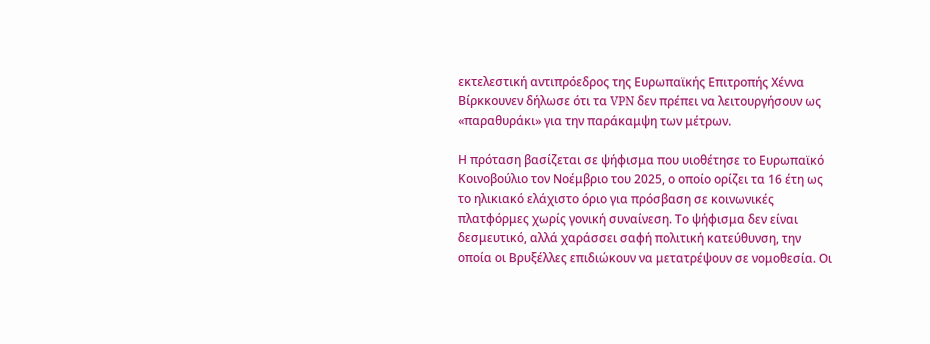εκτελεστική αντιπρόεδρος της Ευρωπαϊκής Επιτροπής Χέννα Βίρκκουνεν δήλωσε ότι τα VPN δεν πρέπει να λειτουργήσουν ως «παραθυράκι» για την παράκαμψη των μέτρων.

Η πρόταση βασίζεται σε ψήφισμα που υιοθέτησε το Ευρωπαϊκό Κοινοβούλιο τον Νοέμβριο του 2025, ο οποίο ορίζει τα 16 έτη ως το ηλικιακό ελάχιστο όριο για πρόσβαση σε κοινωνικές πλατφόρμες χωρίς γονική συναίνεση. Το ψήφισμα δεν είναι δεσμευτικό, αλλά χαράσσει σαφή πολιτική κατεύθυνση, την οποία οι Βρυξέλλες επιδιώκουν να μετατρέψουν σε νομοθεσία. Οι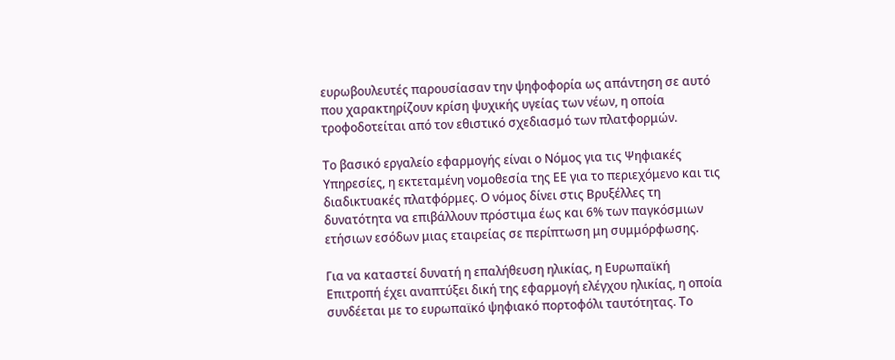ευρωβουλευτές παρουσίασαν την ψηφοφορία ως απάντηση σε αυτό που χαρακτηρίζουν κρίση ψυχικής υγείας των νέων, η οποία τροφοδοτείται από τον εθιστικό σχεδιασμό των πλατφορμών.

Το βασικό εργαλείο εφαρμογής είναι ο Νόμος για τις Ψηφιακές Υπηρεσίες, η εκτεταμένη νομοθεσία της ΕΕ για το περιεχόμενο και τις διαδικτυακές πλατφόρμες. Ο νόμος δίνει στις Βρυξέλλες τη δυνατότητα να επιβάλλουν πρόστιμα έως και 6% των παγκόσμιων ετήσιων εσόδων μιας εταιρείας σε περίπτωση μη συμμόρφωσης.

Για να καταστεί δυνατή η επαλήθευση ηλικίας, η Ευρωπαϊκή Επιτροπή έχει αναπτύξει δική της εφαρμογή ελέγχου ηλικίας, η οποία συνδέεται με το ευρωπαϊκό ψηφιακό πορτοφόλι ταυτότητας. Το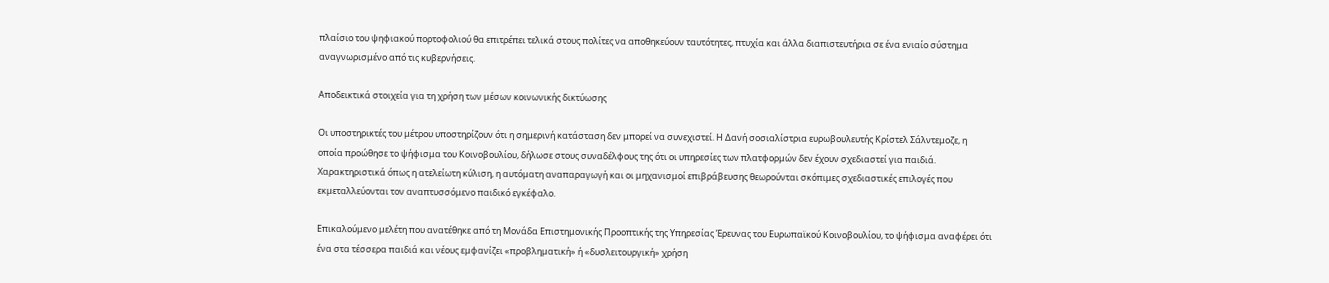πλαίσιο του ψηφιακού πορτοφολιού θα επιτρέπει τελικά στους πολίτες να αποθηκεύουν ταυτότητες, πτυχία και άλλα διαπιστευτήρια σε ένα ενιαίο σύστημα αναγνωρισμένο από τις κυβερνήσεις.

Αποδεικτικά στοιχεία για τη χρήση των μέσων κοινωνικής δικτύωσης

Οι υποστηρικτές του μέτρου υποστηρίζουν ότι η σημερινή κατάσταση δεν μπορεί να συνεχιστεί. Η Δανή σοσιαλίστρια ευρωβουλευτής Κρίστελ Σάλντεμοζε, η οποία προώθησε το ψήφισμα του Κοινοβουλίου, δήλωσε στους συναδέλφους της ότι οι υπηρεσίες των πλατφορμών δεν έχουν σχεδιαστεί για παιδιά. Χαρακτηριστικά όπως η ατελείωτη κύλιση, η αυτόματη αναπαραγωγή και οι μηχανισμοί επιβράβευσης θεωρούνται σκόπιμες σχεδιαστικές επιλογές που εκμεταλλεύονται τον αναπτυσσόμενο παιδικό εγκέφαλο.

Επικαλούμενο μελέτη που ανατέθηκε από τη Μονάδα Επιστημονικής Προοπτικής της Υπηρεσίας Έρευνας του Ευρωπαϊκού Κοινοβουλίου, το ψήφισμα αναφέρει ότι ένα στα τέσσερα παιδιά και νέους εμφανίζει «προβληματική» ή «δυσλειτουργική» χρήση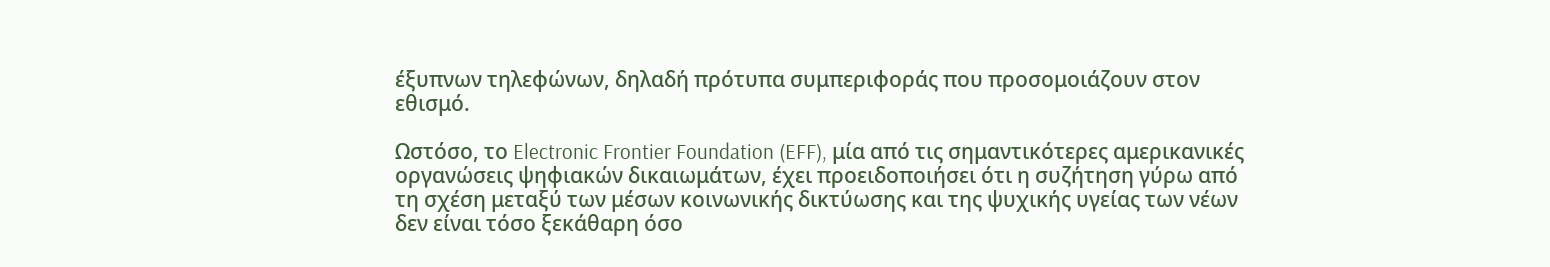έξυπνων τηλεφώνων, δηλαδή πρότυπα συμπεριφοράς που προσομοιάζουν στον εθισμό.

Ωστόσο, το Electronic Frontier Foundation (EFF), μία από τις σημαντικότερες αμερικανικές οργανώσεις ψηφιακών δικαιωμάτων, έχει προειδοποιήσει ότι η συζήτηση γύρω από τη σχέση μεταξύ των μέσων κοινωνικής δικτύωσης και της ψυχικής υγείας των νέων δεν είναι τόσο ξεκάθαρη όσο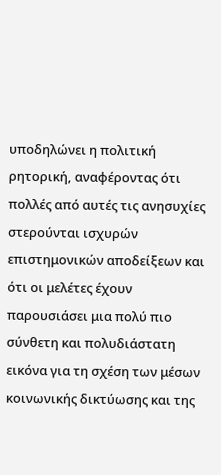υποδηλώνει η πολιτική ρητορική, αναφέροντας ότι πολλές από αυτές τις ανησυχίες στερούνται ισχυρών επιστημονικών αποδείξεων και ότι οι μελέτες έχουν παρουσιάσει μια πολύ πιο σύνθετη και πολυδιάστατη εικόνα για τη σχέση των μέσων κοινωνικής δικτύωσης και της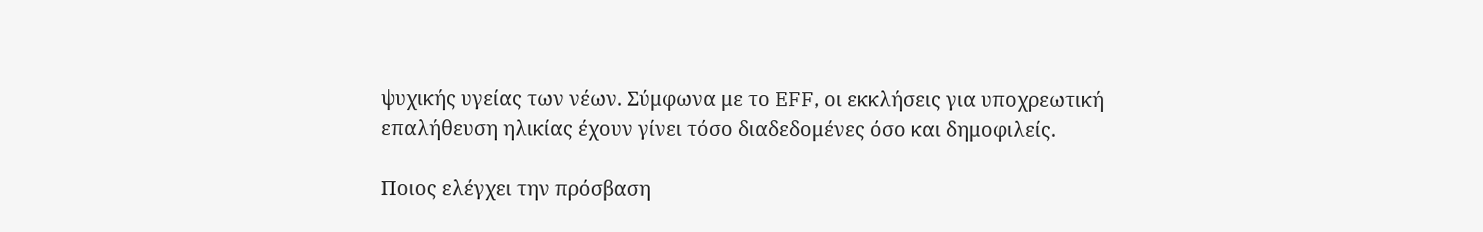ψυχικής υγείας των νέων. Σύμφωνα με το EFF, οι εκκλήσεις για υποχρεωτική επαλήθευση ηλικίας έχουν γίνει τόσο διαδεδομένες όσο και δημοφιλείς.

Ποιος ελέγχει την πρόσβαση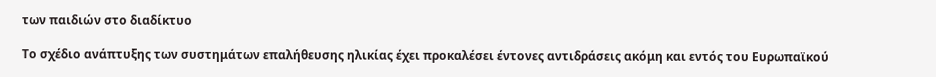των παιδιών στο διαδίκτυο

Το σχέδιο ανάπτυξης των συστημάτων επαλήθευσης ηλικίας έχει προκαλέσει έντονες αντιδράσεις ακόμη και εντός του Ευρωπαϊκού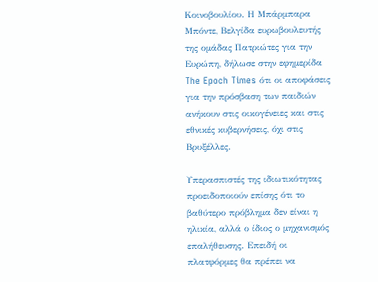Κοινοβουλίου. Η Μπάρμπαρα Μπόντε, Βελγίδα ευρωβουλευτής της ομάδας Πατριώτες για την Ευρώπη, δήλωσε στην εφημερίδα The Epoch Times ότι οι αποφάσεις για την πρόσβαση των παιδιών ανήκουν στις οικογένειες και στις εθνικές κυβερνήσεις, όχι στις Βρυξέλλες.

Υπερασπιστές της ιδιωτικότητας προειδοποιούν επίσης ότι το βαθύτερο πρόβλημα δεν είναι η ηλικία, αλλά ο ίδιος ο μηχανισμός επαλήθευσης. Επειδή οι πλατφόρμες θα πρέπει να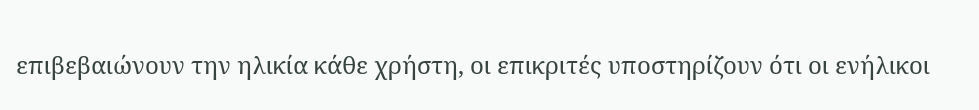επιβεβαιώνουν την ηλικία κάθε χρήστη, οι επικριτές υποστηρίζουν ότι οι ενήλικοι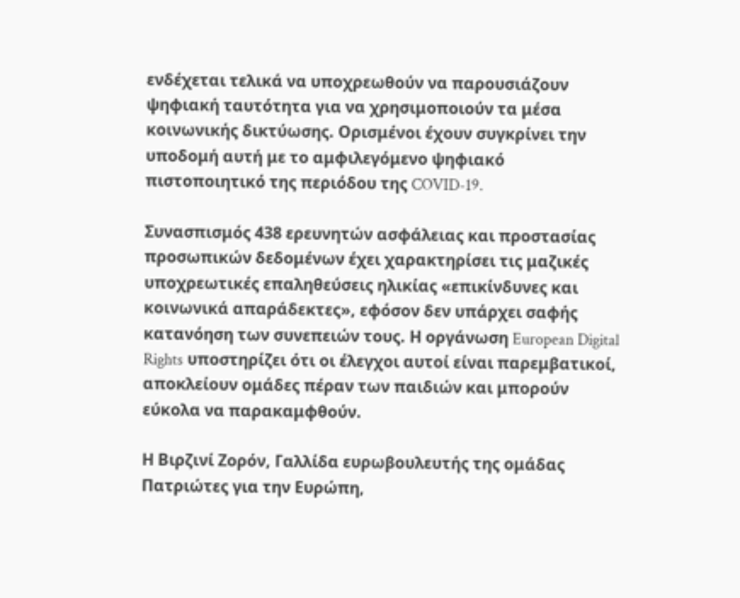ενδέχεται τελικά να υποχρεωθούν να παρουσιάζουν ψηφιακή ταυτότητα για να χρησιμοποιούν τα μέσα κοινωνικής δικτύωσης. Ορισμένοι έχουν συγκρίνει την υποδομή αυτή με το αμφιλεγόμενο ψηφιακό πιστοποιητικό της περιόδου της COVID-19.

Συνασπισμός 438 ερευνητών ασφάλειας και προστασίας προσωπικών δεδομένων έχει χαρακτηρίσει τις μαζικές υποχρεωτικές επαληθεύσεις ηλικίας «επικίνδυνες και κοινωνικά απαράδεκτες», εφόσον δεν υπάρχει σαφής κατανόηση των συνεπειών τους. Η οργάνωση European Digital Rights υποστηρίζει ότι οι έλεγχοι αυτοί είναι παρεμβατικοί, αποκλείουν ομάδες πέραν των παιδιών και μπορούν εύκολα να παρακαμφθούν.

Η Βιρζινί Ζορόν, Γαλλίδα ευρωβουλευτής της ομάδας Πατριώτες για την Ευρώπη,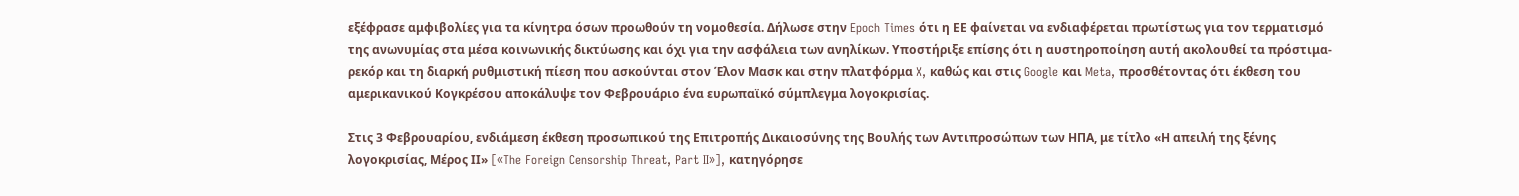εξέφρασε αμφιβολίες για τα κίνητρα όσων προωθούν τη νομοθεσία. Δήλωσε στην Epoch Times ότι η ΕΕ φαίνεται να ενδιαφέρεται πρωτίστως για τον τερματισμό της ανωνυμίας στα μέσα κοινωνικής δικτύωσης και όχι για την ασφάλεια των ανηλίκων. Υποστήριξε επίσης ότι η αυστηροποίηση αυτή ακολουθεί τα πρόστιμα-ρεκόρ και τη διαρκή ρυθμιστική πίεση που ασκούνται στον Έλον Μασκ και στην πλατφόρμα X, καθώς και στις Google και Meta, προσθέτοντας ότι έκθεση του αμερικανικού Κογκρέσου αποκάλυψε τον Φεβρουάριο ένα ευρωπαϊκό σύμπλεγμα λογοκρισίας.

Στις 3 Φεβρουαρίου, ενδιάμεση έκθεση προσωπικού της Επιτροπής Δικαιοσύνης της Βουλής των Αντιπροσώπων των ΗΠΑ, με τίτλο «Η απειλή της ξένης λογοκρισίας, Μέρος ΙΙ» [«The Foreign Censorship Threat, Part II»], κατηγόρησε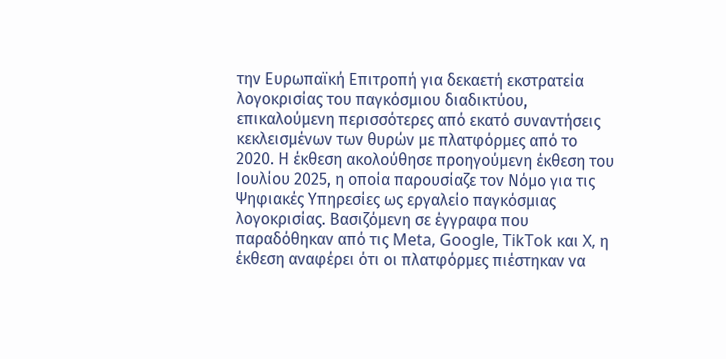την Ευρωπαϊκή Επιτροπή για δεκαετή εκστρατεία λογοκρισίας του παγκόσμιου διαδικτύου, επικαλούμενη περισσότερες από εκατό συναντήσεις κεκλεισμένων των θυρών με πλατφόρμες από το 2020. Η έκθεση ακολούθησε προηγούμενη έκθεση του Ιουλίου 2025, η οποία παρουσίαζε τον Νόμο για τις Ψηφιακές Υπηρεσίες ως εργαλείο παγκόσμιας λογοκρισίας. Βασιζόμενη σε έγγραφα που παραδόθηκαν από τις Meta, Google, TikTok και X, η έκθεση αναφέρει ότι οι πλατφόρμες πιέστηκαν να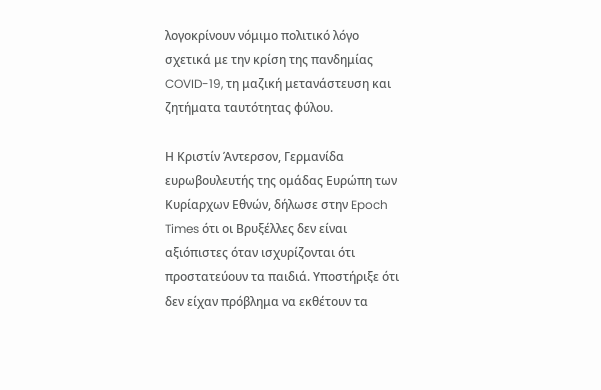λογοκρίνουν νόμιμο πολιτικό λόγο σχετικά με την κρίση της πανδημίας COVID-19, τη μαζική μετανάστευση και ζητήματα ταυτότητας φύλου.

Η Κριστίν Άντερσον, Γερμανίδα ευρωβουλευτής της ομάδας Ευρώπη των Κυρίαρχων Εθνών, δήλωσε στην Epoch Times ότι οι Βρυξέλλες δεν είναι αξιόπιστες όταν ισχυρίζονται ότι προστατεύουν τα παιδιά. Υποστήριξε ότι δεν είχαν πρόβλημα να εκθέτουν τα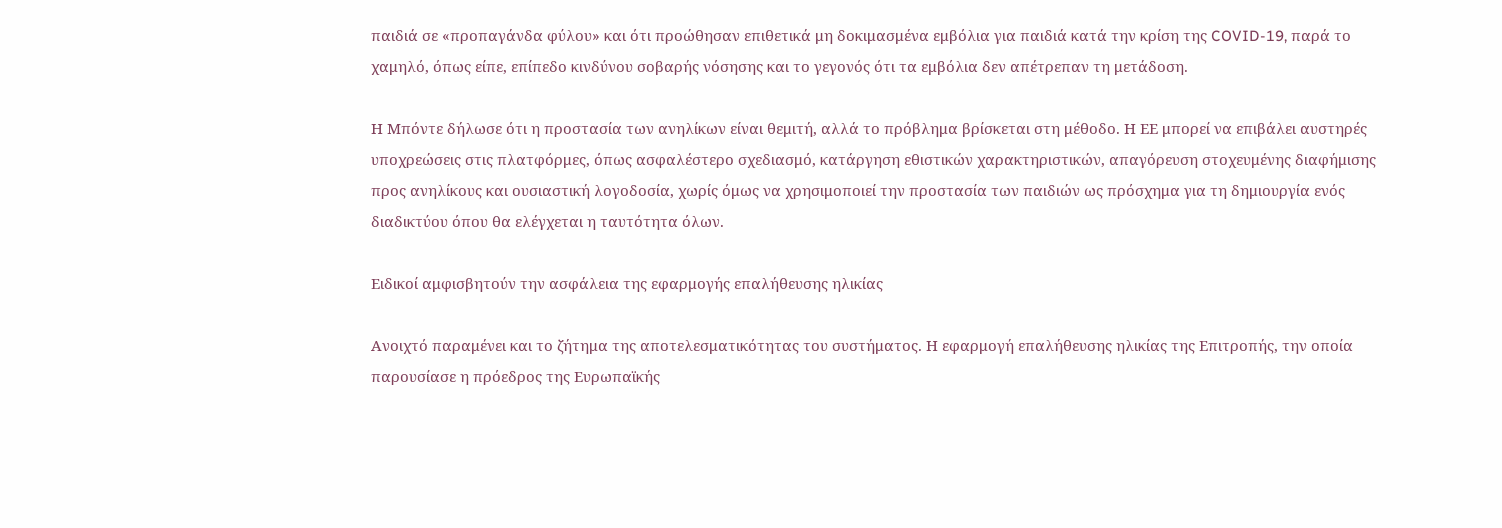παιδιά σε «προπαγάνδα φύλου» και ότι προώθησαν επιθετικά μη δοκιμασμένα εμβόλια για παιδιά κατά την κρίση της COVID-19, παρά το χαμηλό, όπως είπε, επίπεδο κινδύνου σοβαρής νόσησης και το γεγονός ότι τα εμβόλια δεν απέτρεπαν τη μετάδοση.

Η Μπόντε δήλωσε ότι η προστασία των ανηλίκων είναι θεμιτή, αλλά το πρόβλημα βρίσκεται στη μέθοδο. Η ΕΕ μπορεί να επιβάλει αυστηρές υποχρεώσεις στις πλατφόρμες, όπως ασφαλέστερο σχεδιασμό, κατάργηση εθιστικών χαρακτηριστικών, απαγόρευση στοχευμένης διαφήμισης προς ανηλίκους και ουσιαστική λογοδοσία, χωρίς όμως να χρησιμοποιεί την προστασία των παιδιών ως πρόσχημα για τη δημιουργία ενός διαδικτύου όπου θα ελέγχεται η ταυτότητα όλων.

Ειδικοί αμφισβητούν την ασφάλεια της εφαρμογής επαλήθευσης ηλικίας

Ανοιχτό παραμένει και το ζήτημα της αποτελεσματικότητας του συστήματος. Η εφαρμογή επαλήθευσης ηλικίας της Επιτροπής, την οποία παρουσίασε η πρόεδρος της Ευρωπαϊκής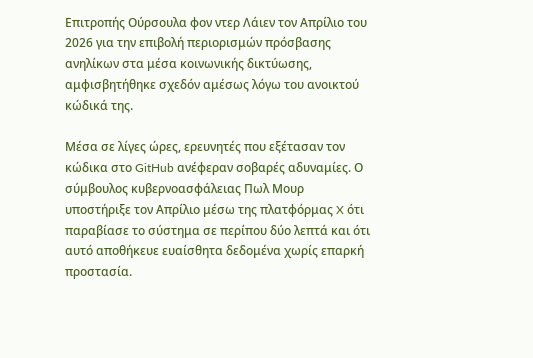Επιτροπής Ούρσουλα φον ντερ Λάιεν τον Απρίλιο του 2026 για την επιβολή περιορισμών πρόσβασης ανηλίκων στα μέσα κοινωνικής δικτύωσης, αμφισβητήθηκε σχεδόν αμέσως λόγω του ανοικτού κώδικά της.

Μέσα σε λίγες ώρες, ερευνητές που εξέτασαν τον κώδικα στο GitHub ανέφεραν σοβαρές αδυναμίες. Ο σύμβουλος κυβερνοασφάλειας Πωλ Μουρ υποστήριξε τον Απρίλιο μέσω της πλατφόρμας X ότι παραβίασε το σύστημα σε περίπου δύο λεπτά και ότι αυτό αποθήκευε ευαίσθητα δεδομένα χωρίς επαρκή προστασία.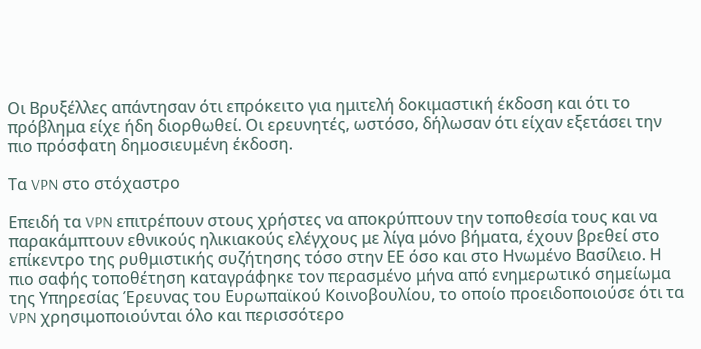Οι Βρυξέλλες απάντησαν ότι επρόκειτο για ημιτελή δοκιμαστική έκδοση και ότι το πρόβλημα είχε ήδη διορθωθεί. Οι ερευνητές, ωστόσο, δήλωσαν ότι είχαν εξετάσει την πιο πρόσφατη δημοσιευμένη έκδοση.

Τα VPN στο στόχαστρο

Επειδή τα VPN επιτρέπουν στους χρήστες να αποκρύπτουν την τοποθεσία τους και να παρακάμπτουν εθνικούς ηλικιακούς ελέγχους με λίγα μόνο βήματα, έχουν βρεθεί στο επίκεντρο της ρυθμιστικής συζήτησης τόσο στην ΕΕ όσο και στο Ηνωμένο Βασίλειο. Η πιο σαφής τοποθέτηση καταγράφηκε τον περασμένο μήνα από ενημερωτικό σημείωμα της Υπηρεσίας Έρευνας του Ευρωπαϊκού Κοινοβουλίου, το οποίο προειδοποιούσε ότι τα VPN χρησιμοποιούνται όλο και περισσότερο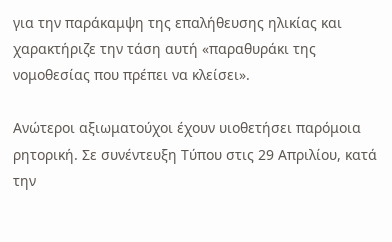για την παράκαμψη της επαλήθευσης ηλικίας και χαρακτήριζε την τάση αυτή «παραθυράκι της νομοθεσίας που πρέπει να κλείσει».

Ανώτεροι αξιωματούχοι έχουν υιοθετήσει παρόμοια ρητορική. Σε συνέντευξη Τύπου στις 29 Απριλίου, κατά την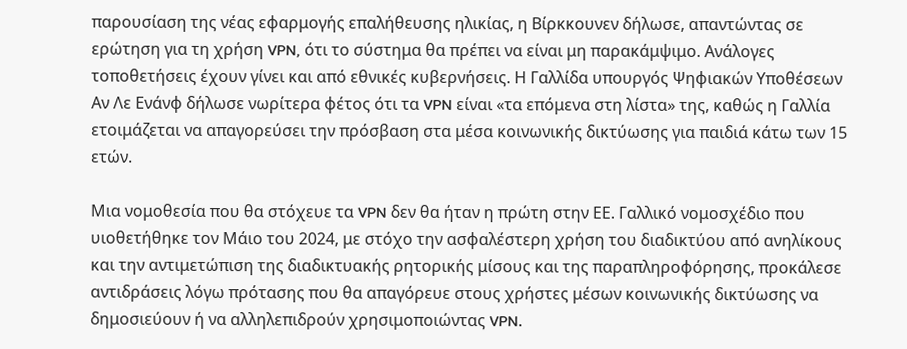παρουσίαση της νέας εφαρμογής επαλήθευσης ηλικίας, η Βίρκκουνεν δήλωσε, απαντώντας σε ερώτηση για τη χρήση VPN, ότι το σύστημα θα πρέπει να είναι μη παρακάμψιμο. Ανάλογες τοποθετήσεις έχουν γίνει και από εθνικές κυβερνήσεις. Η Γαλλίδα υπουργός Ψηφιακών Υποθέσεων Αν Λε Ενάνφ δήλωσε νωρίτερα φέτος ότι τα VPN είναι «τα επόμενα στη λίστα» της, καθώς η Γαλλία ετοιμάζεται να απαγορεύσει την πρόσβαση στα μέσα κοινωνικής δικτύωσης για παιδιά κάτω των 15 ετών.

Μια νομοθεσία που θα στόχευε τα VPN δεν θα ήταν η πρώτη στην ΕΕ. Γαλλικό νομοσχέδιο που υιοθετήθηκε τον Μάιο του 2024, με στόχο την ασφαλέστερη χρήση του διαδικτύου από ανηλίκους και την αντιμετώπιση της διαδικτυακής ρητορικής μίσους και της παραπληροφόρησης, προκάλεσε αντιδράσεις λόγω πρότασης που θα απαγόρευε στους χρήστες μέσων κοινωνικής δικτύωσης να δημοσιεύουν ή να αλληλεπιδρούν χρησιμοποιώντας VPN.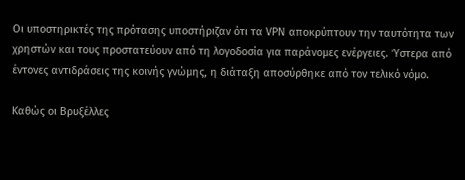Οι υποστηρικτές της πρότασης υποστήριζαν ότι τα VPN αποκρύπτουν την ταυτότητα των χρηστών και τους προστατεύουν από τη λογοδοσία για παράνομες ενέργειες. Ύστερα από έντονες αντιδράσεις της κοινής γνώμης, η διάταξη αποσύρθηκε από τον τελικό νόμο.

Καθώς οι Βρυξέλλες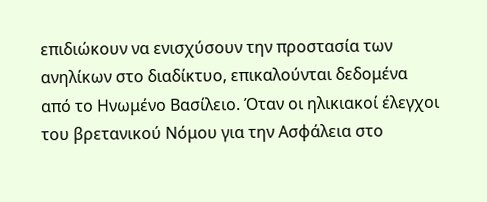επιδιώκουν να ενισχύσουν την προστασία των ανηλίκων στο διαδίκτυο, επικαλούνται δεδομένα από το Ηνωμένο Βασίλειο. Όταν οι ηλικιακοί έλεγχοι του βρετανικού Νόμου για την Ασφάλεια στο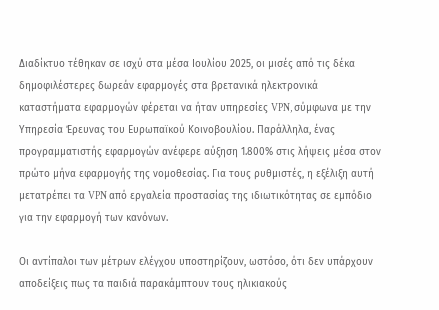Διαδίκτυο τέθηκαν σε ισχύ στα μέσα Ιουλίου 2025, οι μισές από τις δέκα δημοφιλέστερες δωρεάν εφαρμογές στα βρετανικά ηλεκτρονικά καταστήματα εφαρμογών φέρεται να ήταν υπηρεσίες VPN, σύμφωνα με την Υπηρεσία Έρευνας του Ευρωπαϊκού Κοινοβουλίου. Παράλληλα, ένας προγραμματιστής εφαρμογών ανέφερε αύξηση 1.800% στις λήψεις μέσα στον πρώτο μήνα εφαρμογής της νομοθεσίας. Για τους ρυθμιστές, η εξέλιξη αυτή μετατρέπει τα VPN από εργαλεία προστασίας της ιδιωτικότητας σε εμπόδιο για την εφαρμογή των κανόνων.

Οι αντίπαλοι των μέτρων ελέγχου υποστηρίζουν, ωστόσο, ότι δεν υπάρχουν αποδείξεις πως τα παιδιά παρακάμπτουν τους ηλικιακούς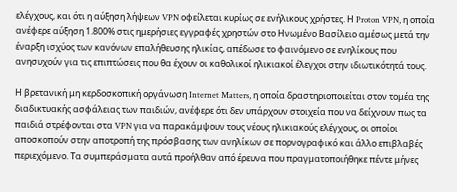ελέγχους, και ότι η αύξηση λήψεων VPN οφείλεται κυρίως σε ενήλικους χρήστες. Η Proton VPN, η οποία ανέφερε αύξηση 1.800% στις ημερήσιες εγγραφές χρηστών στο Ηνωμένο Βασίλειο αμέσως μετά την έναρξη ισχύος των κανόνων επαλήθευσης ηλικίας, απέδωσε το φαινόμενο σε ενηλίκους που ανησυχούν για τις επιπτώσεις που θα έχουν οι καθολικοί ηλικιακοί έλεγχοι στην ιδιωτικότητά τους.

Η βρετανική μη κερδοσκοπική οργάνωση Internet Matters, η οποία δραστηριοποιείται στον τομέα της διαδικτυακής ασφάλειας των παιδιών, ανέφερε ότι δεν υπάρχουν στοιχεία που να δείχνουν πως τα παιδιά στρέφονται στα VPN για να παρακάμψουν τους νέους ηλικιακούς ελέγχους, οι οποίοι αποσκοπούν στην αποτροπή της πρόσβασης των ανηλίκων σε πορνογραφικό και άλλο επιβλαβές περιεχόμενο. Τα συμπεράσματα αυτά προήλθαν από έρευνα που πραγματοποιήθηκε πέντε μήνες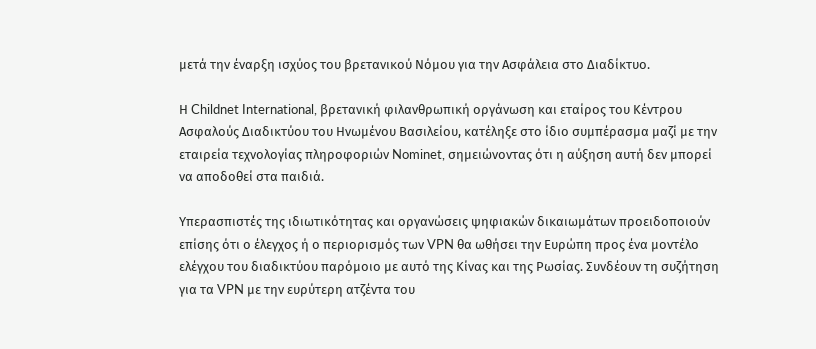μετά την έναρξη ισχύος του βρετανικού Νόμου για την Ασφάλεια στο Διαδίκτυο.

Η Childnet International, βρετανική φιλανθρωπική οργάνωση και εταίρος του Κέντρου Ασφαλούς Διαδικτύου του Ηνωμένου Βασιλείου, κατέληξε στο ίδιο συμπέρασμα μαζί με την εταιρεία τεχνολογίας πληροφοριών Nominet, σημειώνοντας ότι η αύξηση αυτή δεν μπορεί να αποδοθεί στα παιδιά.

Υπερασπιστές της ιδιωτικότητας και οργανώσεις ψηφιακών δικαιωμάτων προειδοποιούν επίσης ότι ο έλεγχος ή ο περιορισμός των VPN θα ωθήσει την Ευρώπη προς ένα μοντέλο ελέγχου του διαδικτύου παρόμοιο με αυτό της Κίνας και της Ρωσίας. Συνδέουν τη συζήτηση για τα VPN με την ευρύτερη ατζέντα του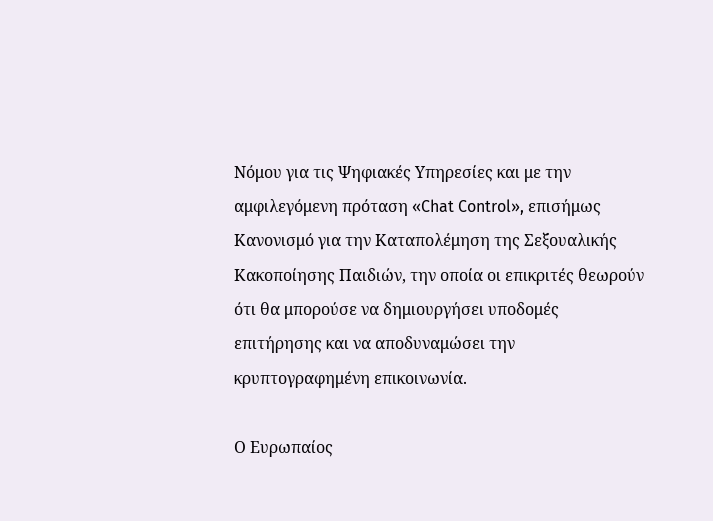Νόμου για τις Ψηφιακές Υπηρεσίες και με την αμφιλεγόμενη πρόταση «Chat Control», επισήμως Κανονισμό για την Καταπολέμηση της Σεξουαλικής Κακοποίησης Παιδιών, την οποία οι επικριτές θεωρούν ότι θα μπορούσε να δημιουργήσει υποδομές επιτήρησης και να αποδυναμώσει την κρυπτογραφημένη επικοινωνία.

Ο Ευρωπαίος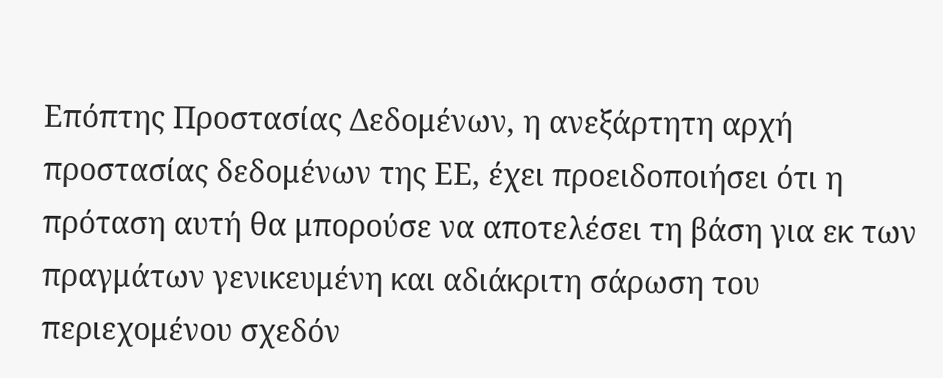Επόπτης Προστασίας Δεδομένων, η ανεξάρτητη αρχή προστασίας δεδομένων της ΕΕ, έχει προειδοποιήσει ότι η πρόταση αυτή θα μπορούσε να αποτελέσει τη βάση για εκ των πραγμάτων γενικευμένη και αδιάκριτη σάρωση του περιεχομένου σχεδόν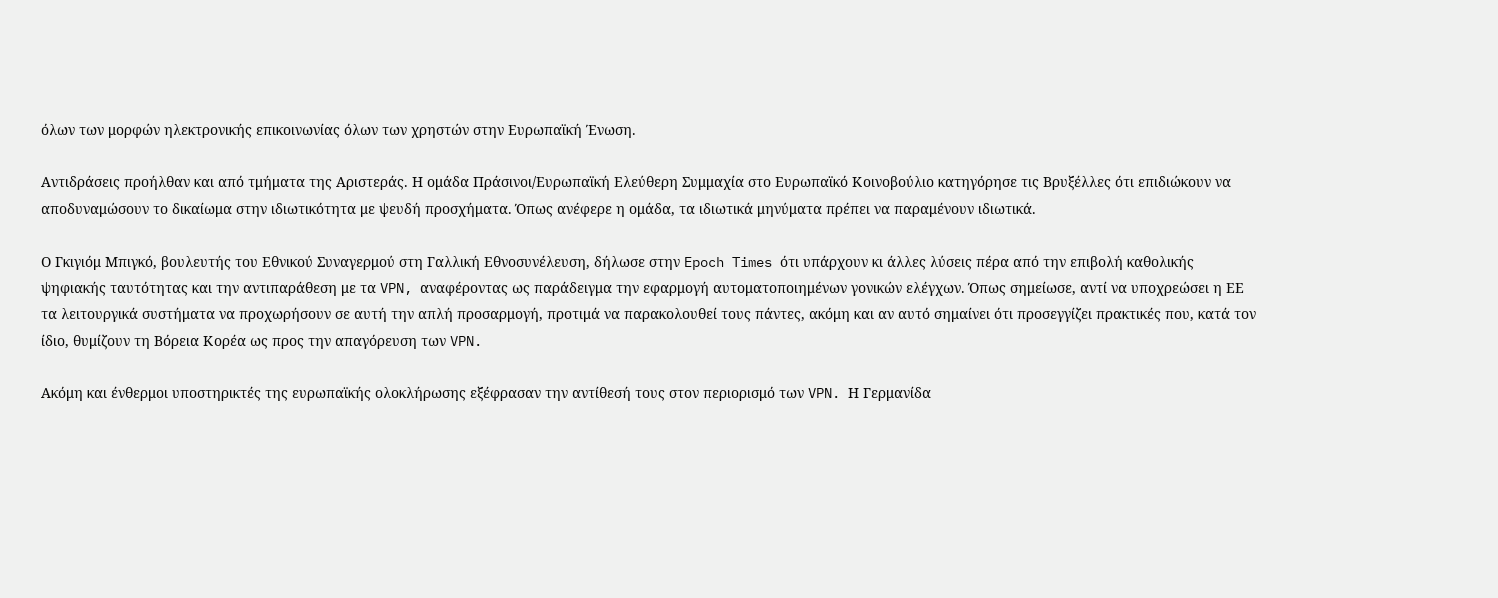όλων των μορφών ηλεκτρονικής επικοινωνίας όλων των χρηστών στην Ευρωπαϊκή Ένωση.

Αντιδράσεις προήλθαν και από τμήματα της Αριστεράς. Η ομάδα Πράσινοι/Ευρωπαϊκή Ελεύθερη Συμμαχία στο Ευρωπαϊκό Κοινοβούλιο κατηγόρησε τις Βρυξέλλες ότι επιδιώκουν να αποδυναμώσουν το δικαίωμα στην ιδιωτικότητα με ψευδή προσχήματα. Όπως ανέφερε η ομάδα, τα ιδιωτικά μηνύματα πρέπει να παραμένουν ιδιωτικά.

Ο Γκιγιόμ Μπιγκό, βουλευτής του Εθνικού Συναγερμού στη Γαλλική Εθνοσυνέλευση, δήλωσε στην Epoch Times ότι υπάρχουν κι άλλες λύσεις πέρα από την επιβολή καθολικής ψηφιακής ταυτότητας και την αντιπαράθεση με τα VPN, αναφέροντας ως παράδειγμα την εφαρμογή αυτοματοποιημένων γονικών ελέγχων. Όπως σημείωσε, αντί να υποχρεώσει η ΕΕ τα λειτουργικά συστήματα να προχωρήσουν σε αυτή την απλή προσαρμογή, προτιμά να παρακολουθεί τους πάντες, ακόμη και αν αυτό σημαίνει ότι προσεγγίζει πρακτικές που, κατά τον ίδιο, θυμίζουν τη Βόρεια Κορέα ως προς την απαγόρευση των VPN.

Ακόμη και ένθερμοι υποστηρικτές της ευρωπαϊκής ολοκλήρωσης εξέφρασαν την αντίθεσή τους στον περιορισμό των VPN. Η Γερμανίδα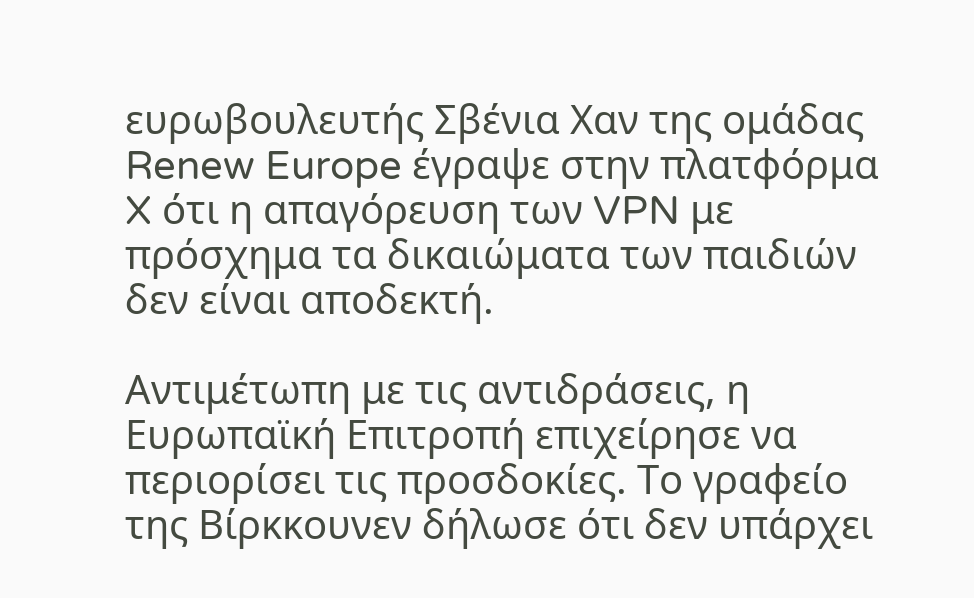ευρωβουλευτής Σβένια Χαν της ομάδας Renew Europe έγραψε στην πλατφόρμα X ότι η απαγόρευση των VPN με πρόσχημα τα δικαιώματα των παιδιών δεν είναι αποδεκτή.

Αντιμέτωπη με τις αντιδράσεις, η Ευρωπαϊκή Επιτροπή επιχείρησε να περιορίσει τις προσδοκίες. Το γραφείο της Βίρκκουνεν δήλωσε ότι δεν υπάρχει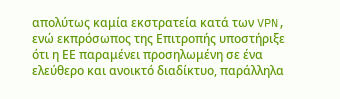απολύτως καμία εκστρατεία κατά των VPN, ενώ εκπρόσωπος της Επιτροπής υποστήριξε ότι η ΕΕ παραμένει προσηλωμένη σε ένα ελεύθερο και ανοικτό διαδίκτυο, παράλληλα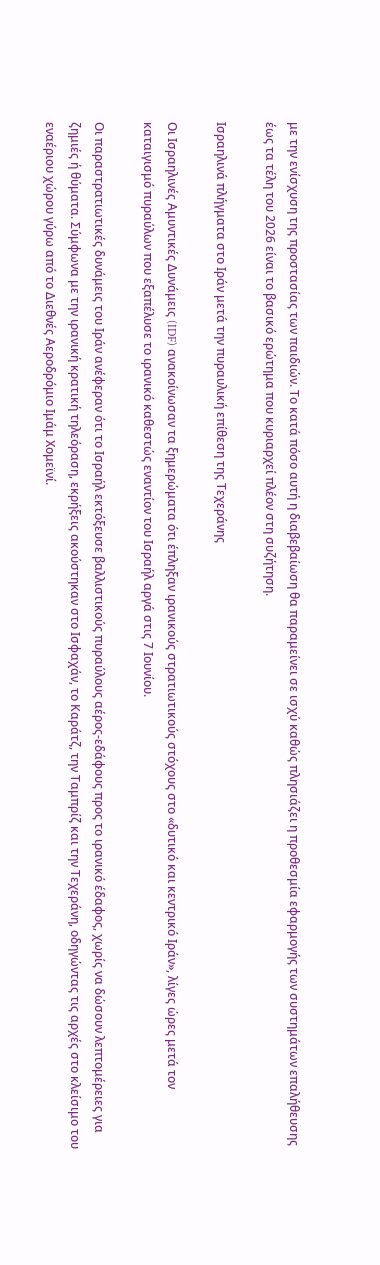με την ενίσχυση της προστασίας των παιδιών. Το κατά πόσο αυτή η διαβεβαίωση θα παραμείνει σε ισχύ καθώς πλησιάζει η προθεσμία εφαρμογής των συστημάτων επαλήθευσης έως τα τέλη του 2026 είναι το βασικό ερώτημα που κυριαρχεί πλέον στη συζήτηση.

Ισραηλινά πλήγματα στο Ιράν μετά την πυραυλική επίθεση της Τεχεράνης

Οι Ισραηλινές Αμυντικές Δυνάμεις (IDF) ανακοίνωσαν τα ξημερώματα ότι έπληξαν ιρανικούς στρατιωτικούς στόχους στο «δυτικό και κεντρικό Ιράν», λίγες ώρες μετά τον καταιγισμό πυραύλων που εξαπέλυσε το ιρανικό καθεστώς εναντίον του Ισραήλ αργά στις 7 Ιουνίου.

Οι παραστρατιωτικές δυνάμεις του Ιράν ανέφεραν ότι το Ισραήλ εκτόξευσε βαλλιστικούς πυραύλους αέρος-εδάφους προς το ιρανικό έδαφος, χωρίς να δώσουν λεπτομέρειες για ζημιές ή θύματα. Σύμφωνα με την ιρανική κρατική τηλεόραση, εκρήξεις ακούστηκαν στο Ισφαχάν, το Καράτζ, την Ταμπρίζ και την Τεχεράνη, οδηγώντας τις αρχές στο κλείσιμο του εναέριου χώρου γύρω από το Διεθνές Αεροδρόμιο Ιμάμ Χομεϊνί.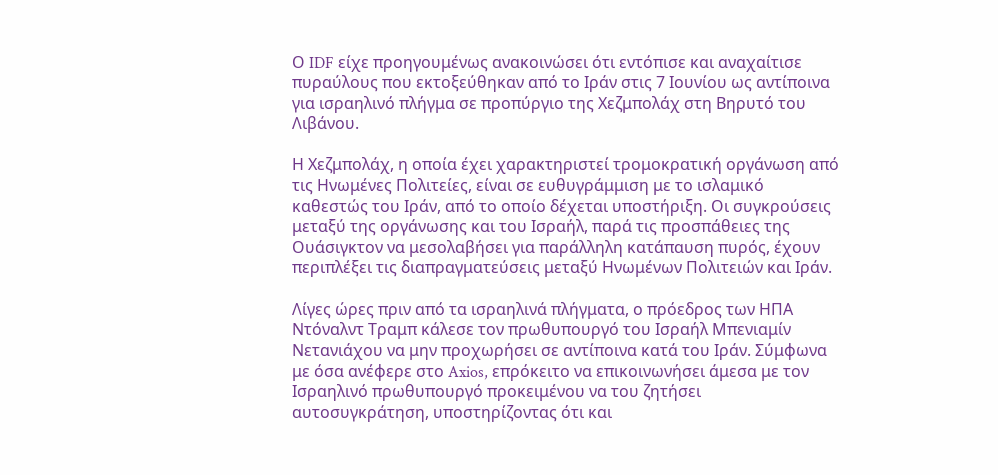Ο IDF είχε προηγουμένως ανακοινώσει ότι εντόπισε και αναχαίτισε πυραύλους που εκτοξεύθηκαν από το Ιράν στις 7 Ιουνίου ως αντίποινα για ισραηλινό πλήγμα σε προπύργιο της Χεζμπολάχ στη Βηρυτό του Λιβάνου.

Η Χεζμπολάχ, η οποία έχει χαρακτηριστεί τρομοκρατική οργάνωση από τις Ηνωμένες Πολιτείες, είναι σε ευθυγράμμιση με το ισλαμικό καθεστώς του Ιράν, από το οποίο δέχεται υποστήριξη. Οι συγκρούσεις μεταξύ της οργάνωσης και του Ισραήλ, παρά τις προσπάθειες της Ουάσιγκτον να μεσολαβήσει για παράλληλη κατάπαυση πυρός, έχουν περιπλέξει τις διαπραγματεύσεις μεταξύ Ηνωμένων Πολιτειών και Ιράν.

Λίγες ώρες πριν από τα ισραηλινά πλήγματα, ο πρόεδρος των ΗΠΑ Ντόναλντ Τραμπ κάλεσε τον πρωθυπουργό του Ισραήλ Μπενιαμίν Νετανιάχου να μην προχωρήσει σε αντίποινα κατά του Ιράν. Σύμφωνα με όσα ανέφερε στο Axios, επρόκειτο να επικοινωνήσει άμεσα με τον Ισραηλινό πρωθυπουργό προκειμένου να του ζητήσει αυτοσυγκράτηση, υποστηρίζοντας ότι και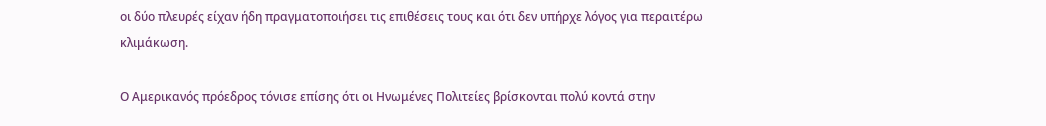οι δύο πλευρές είχαν ήδη πραγματοποιήσει τις επιθέσεις τους και ότι δεν υπήρχε λόγος για περαιτέρω κλιμάκωση.

Ο Αμερικανός πρόεδρος τόνισε επίσης ότι οι Ηνωμένες Πολιτείες βρίσκονται πολύ κοντά στην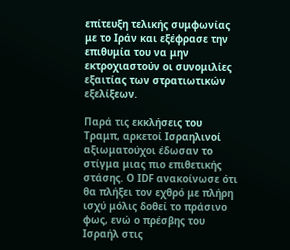επίτευξη τελικής συμφωνίας με το Ιράν και εξέφρασε την επιθυμία του να μην εκτροχιαστούν οι συνομιλίες εξαιτίας των στρατιωτικών εξελίξεων.

Παρά τις εκκλήσεις του Τραμπ, αρκετοί Ισραηλινοί αξιωματούχοι έδωσαν το στίγμα μιας πιο επιθετικής στάσης. Ο IDF ανακοίνωσε ότι θα πλήξει τον εχθρό με πλήρη ισχύ μόλις δοθεί το πράσινο φως, ενώ ο πρέσβης του Ισραήλ στις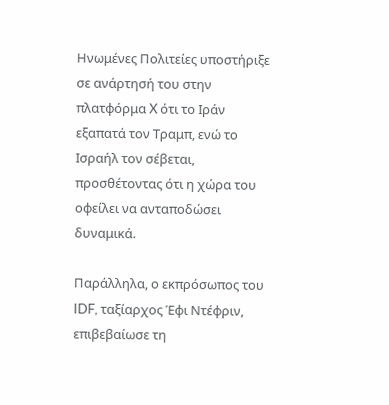Ηνωμένες Πολιτείες υποστήριξε σε ανάρτησή του στην πλατφόρμα X ότι το Ιράν εξαπατά τον Τραμπ, ενώ το Ισραήλ τον σέβεται, προσθέτοντας ότι η χώρα του οφείλει να ανταποδώσει δυναμικά.

Παράλληλα, ο εκπρόσωπος του IDF, ταξίαρχος Έφι Ντέφριν, επιβεβαίωσε τη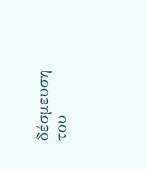δέσμευση του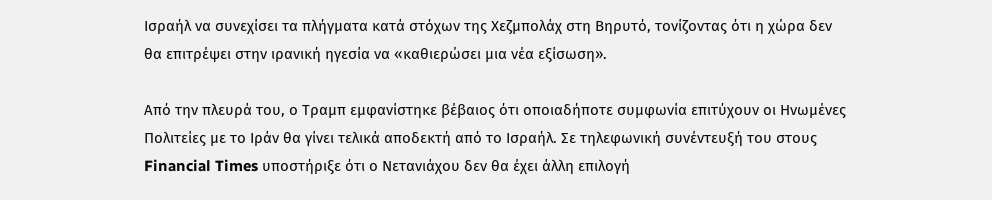Ισραήλ να συνεχίσει τα πλήγματα κατά στόχων της Χεζμπολάχ στη Βηρυτό, τονίζοντας ότι η χώρα δεν θα επιτρέψει στην ιρανική ηγεσία να «καθιερώσει μια νέα εξίσωση».

Από την πλευρά του, ο Τραμπ εμφανίστηκε βέβαιος ότι οποιαδήποτε συμφωνία επιτύχουν οι Ηνωμένες Πολιτείες με το Ιράν θα γίνει τελικά αποδεκτή από το Ισραήλ. Σε τηλεφωνική συνέντευξή του στους Financial Times υποστήριξε ότι ο Νετανιάχου δεν θα έχει άλλη επιλογή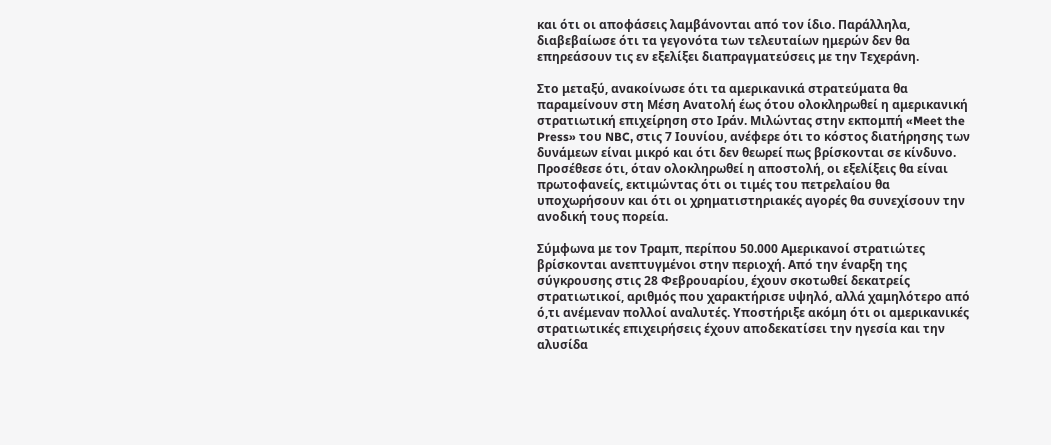και ότι οι αποφάσεις λαμβάνονται από τον ίδιο. Παράλληλα, διαβεβαίωσε ότι τα γεγονότα των τελευταίων ημερών δεν θα επηρεάσουν τις εν εξελίξει διαπραγματεύσεις με την Τεχεράνη.

Στο μεταξύ, ανακοίνωσε ότι τα αμερικανικά στρατεύματα θα παραμείνουν στη Μέση Ανατολή έως ότου ολοκληρωθεί η αμερικανική στρατιωτική επιχείρηση στο Ιράν. Μιλώντας στην εκπομπή «Meet the Press» του NBC, στις 7 Ιουνίου, ανέφερε ότι το κόστος διατήρησης των δυνάμεων είναι μικρό και ότι δεν θεωρεί πως βρίσκονται σε κίνδυνο. Προσέθεσε ότι, όταν ολοκληρωθεί η αποστολή, οι εξελίξεις θα είναι πρωτοφανείς, εκτιμώντας ότι οι τιμές του πετρελαίου θα υποχωρήσουν και ότι οι χρηματιστηριακές αγορές θα συνεχίσουν την ανοδική τους πορεία.

Σύμφωνα με τον Τραμπ, περίπου 50.000 Αμερικανοί στρατιώτες βρίσκονται ανεπτυγμένοι στην περιοχή. Από την έναρξη της σύγκρουσης στις 28 Φεβρουαρίου, έχουν σκοτωθεί δεκατρείς στρατιωτικοί, αριθμός που χαρακτήρισε υψηλό, αλλά χαμηλότερο από ό,τι ανέμεναν πολλοί αναλυτές. Υποστήριξε ακόμη ότι οι αμερικανικές στρατιωτικές επιχειρήσεις έχουν αποδεκατίσει την ηγεσία και την αλυσίδα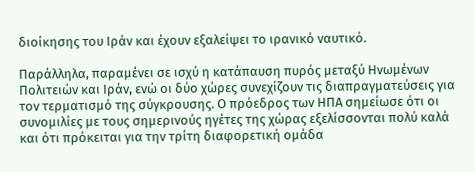διοίκησης του Ιράν και έχουν εξαλείψει το ιρανικό ναυτικό.

Παράλληλα, παραμένει σε ισχύ η κατάπαυση πυρός μεταξύ Ηνωμένων Πολιτειών και Ιράν, ενώ οι δύο χώρες συνεχίζουν τις διαπραγματεύσεις για τον τερματισμό της σύγκρουσης. Ο πρόεδρος των ΗΠΑ σημείωσε ότι οι συνομιλίες με τους σημερινούς ηγέτες της χώρας εξελίσσονται πολύ καλά και ότι πρόκειται για την τρίτη διαφορετική ομάδα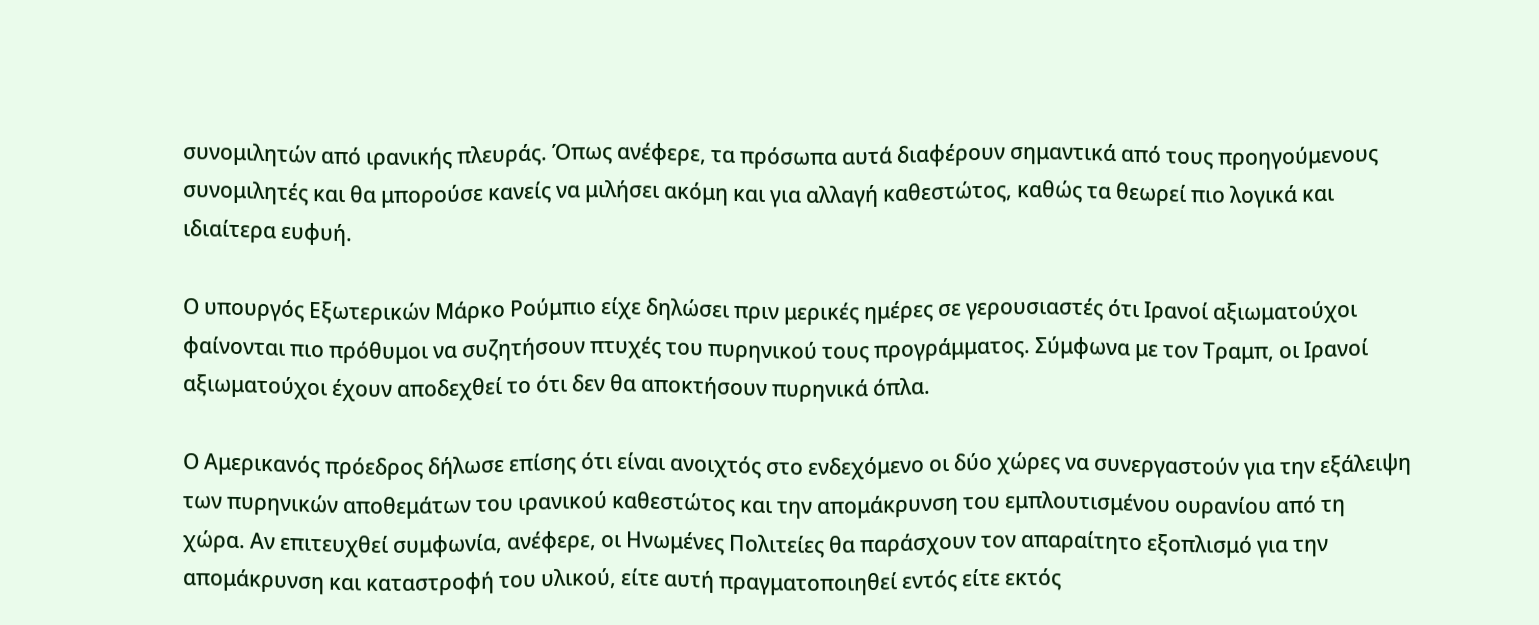συνομιλητών από ιρανικής πλευράς. Όπως ανέφερε, τα πρόσωπα αυτά διαφέρουν σημαντικά από τους προηγούμενους συνομιλητές και θα μπορούσε κανείς να μιλήσει ακόμη και για αλλαγή καθεστώτος, καθώς τα θεωρεί πιο λογικά και ιδιαίτερα ευφυή.

Ο υπουργός Εξωτερικών Μάρκο Ρούμπιο είχε δηλώσει πριν μερικές ημέρες σε γερουσιαστές ότι Ιρανοί αξιωματούχοι φαίνονται πιο πρόθυμοι να συζητήσουν πτυχές του πυρηνικού τους προγράμματος. Σύμφωνα με τον Τραμπ, οι Ιρανοί αξιωματούχοι έχουν αποδεχθεί το ότι δεν θα αποκτήσουν πυρηνικά όπλα.

Ο Αμερικανός πρόεδρος δήλωσε επίσης ότι είναι ανοιχτός στο ενδεχόμενο οι δύο χώρες να συνεργαστούν για την εξάλειψη των πυρηνικών αποθεμάτων του ιρανικού καθεστώτος και την απομάκρυνση του εμπλουτισμένου ουρανίου από τη χώρα. Αν επιτευχθεί συμφωνία, ανέφερε, οι Ηνωμένες Πολιτείες θα παράσχουν τον απαραίτητο εξοπλισμό για την απομάκρυνση και καταστροφή του υλικού, είτε αυτή πραγματοποιηθεί εντός είτε εκτός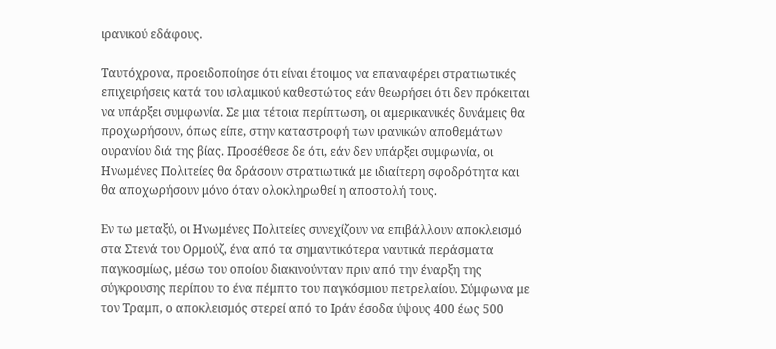ιρανικού εδάφους.

Ταυτόχρονα, προειδοποίησε ότι είναι έτοιμος να επαναφέρει στρατιωτικές επιχειρήσεις κατά του ισλαμικού καθεστώτος εάν θεωρήσει ότι δεν πρόκειται να υπάρξει συμφωνία. Σε μια τέτοια περίπτωση, οι αμερικανικές δυνάμεις θα προχωρήσουν, όπως είπε, στην καταστροφή των ιρανικών αποθεμάτων ουρανίου διά της βίας. Προσέθεσε δε ότι, εάν δεν υπάρξει συμφωνία, οι Ηνωμένες Πολιτείες θα δράσουν στρατιωτικά με ιδιαίτερη σφοδρότητα και θα αποχωρήσουν μόνο όταν ολοκληρωθεί η αποστολή τους.

Εν τω μεταξύ, οι Ηνωμένες Πολιτείες συνεχίζουν να επιβάλλουν αποκλεισμό στα Στενά του Ορμούζ, ένα από τα σημαντικότερα ναυτικά περάσματα παγκοσμίως, μέσω του οποίου διακινούνταν πριν από την έναρξη της σύγκρουσης περίπου το ένα πέμπτο του παγκόσμιου πετρελαίου. Σύμφωνα με τον Τραμπ, ο αποκλεισμός στερεί από το Ιράν έσοδα ύψους 400 έως 500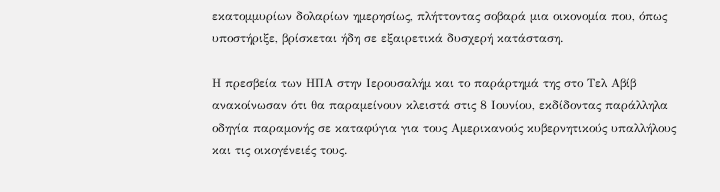εκατομμυρίων δολαρίων ημερησίως, πλήττοντας σοβαρά μια οικονομία που, όπως υποστήριξε, βρίσκεται ήδη σε εξαιρετικά δυσχερή κατάσταση.

Η πρεσβεία των ΗΠΑ στην Ιερουσαλήμ και το παράρτημά της στο Τελ Αβίβ ανακοίνωσαν ότι θα παραμείνουν κλειστά στις 8 Ιουνίου, εκδίδοντας παράλληλα οδηγία παραμονής σε καταφύγια για τους Αμερικανούς κυβερνητικούς υπαλλήλους και τις οικογένειές τους.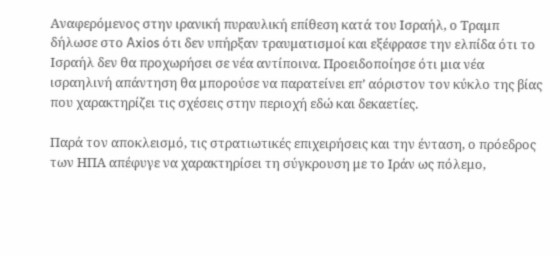Αναφερόμενος στην ιρανική πυραυλική επίθεση κατά του Ισραήλ, ο Τραμπ δήλωσε στο Axios ότι δεν υπήρξαν τραυματισμοί και εξέφρασε την ελπίδα ότι το Ισραήλ δεν θα προχωρήσει σε νέα αντίποινα. Προειδοποίησε ότι μια νέα ισραηλινή απάντηση θα μπορούσε να παρατείνει επ’ αόριστον τον κύκλο της βίας που χαρακτηρίζει τις σχέσεις στην περιοχή εδώ και δεκαετίες.

Παρά τον αποκλεισμό, τις στρατιωτικές επιχειρήσεις και την ένταση, ο πρόεδρος των ΗΠΑ απέφυγε να χαρακτηρίσει τη σύγκρουση με το Ιράν ως πόλεμο,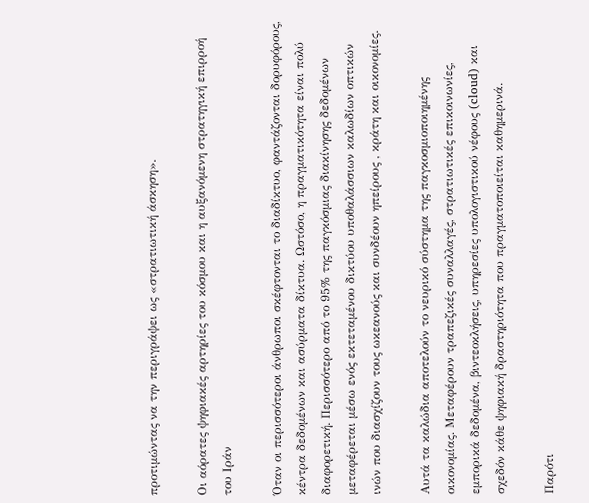προτιμώντας να την περιγράψει ως «στρατιωτική άσκηση».

Οι αόρατες ψηφιακές αρτηρίες του κόσμου και η αυξανόμενη στρατηγική επιρροή του Ιράν

Όταν οι περισσότεροι άνθρωποι σκέφτονται το διαδίκτυο, φαντάζονται δορυφόρους, κέντρα δεδομένων και ασύρματα δίκτυα. Ωστόσο, η πραγματικότητα είναι πολύ διαφορετική. Περισσότερο από το 95% της παγκόσμιας διακίνησης δεδομένων μεταφέρεται μέσω ενός εκτεταμένου δικτύου υποθαλάσσιων καλωδίων οπτικών ινών που διασχίζουν τους ωκεανούς και συνδέουν ηπείρους , κράτη και οικονομίες.

Αυτά τα καλώδια αποτελούν το νευρικό σύστημα της παγκοσμιοποιημένης οικονομίας. Μεταφέρουν τραπεζικές συναλλαγές, στρατιωτικές επικοινωνίες, εμπορικά δεδομένα, βιντεοκλήσεις, υπηρεσίες υπολογιστικού νέφους (cloud) και σχεδόν κάθε ψηφιακή δραστηριότητα που πραγματοποιείται καθημερινά.

Παρότι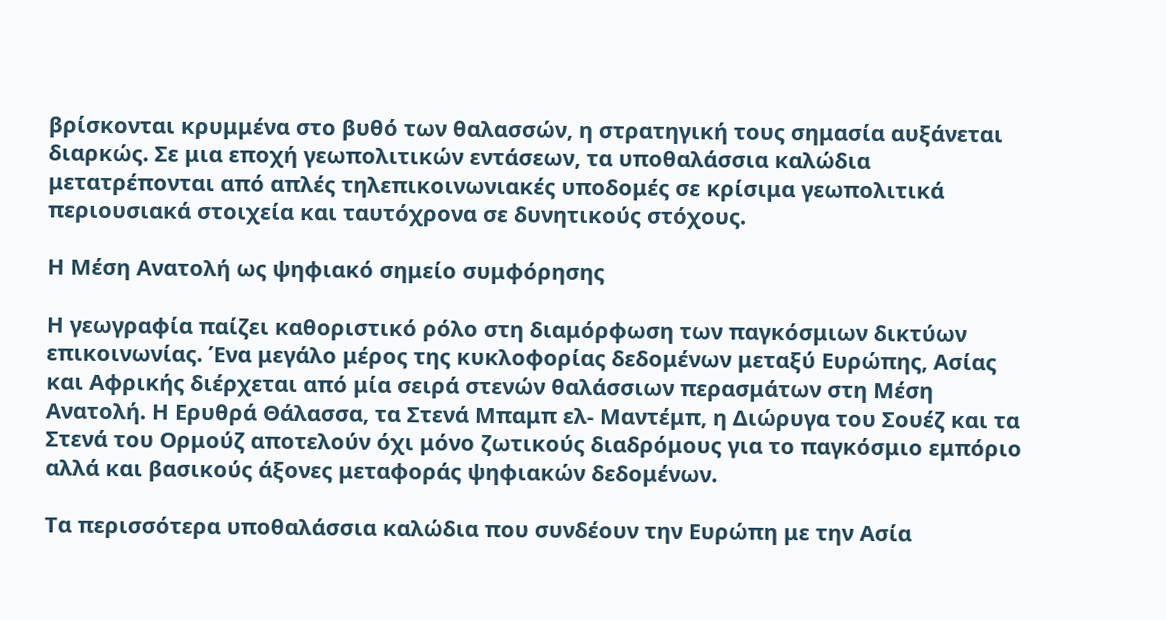βρίσκονται κρυμμένα στο βυθό των θαλασσών, η στρατηγική τους σημασία αυξάνεται διαρκώς. Σε μια εποχή γεωπολιτικών εντάσεων, τα υποθαλάσσια καλώδια μετατρέπονται από απλές τηλεπικοινωνιακές υποδομές σε κρίσιμα γεωπολιτικά περιουσιακά στοιχεία και ταυτόχρονα σε δυνητικούς στόχους.

Η Μέση Ανατολή ως ψηφιακό σημείο συμφόρησης

Η γεωγραφία παίζει καθοριστικό ρόλο στη διαμόρφωση των παγκόσμιων δικτύων επικοινωνίας. Ένα μεγάλο μέρος της κυκλοφορίας δεδομένων μεταξύ Ευρώπης, Ασίας και Αφρικής διέρχεται από μία σειρά στενών θαλάσσιων περασμάτων στη Μέση Ανατολή. Η Ερυθρά Θάλασσα, τα Στενά Μπαμπ ελ- Μαντέμπ, η Διώρυγα του Σουέζ και τα Στενά του Ορμούζ αποτελούν όχι μόνο ζωτικούς διαδρόμους για το παγκόσμιο εμπόριο αλλά και βασικούς άξονες μεταφοράς ψηφιακών δεδομένων.

Τα περισσότερα υποθαλάσσια καλώδια που συνδέουν την Ευρώπη με την Ασία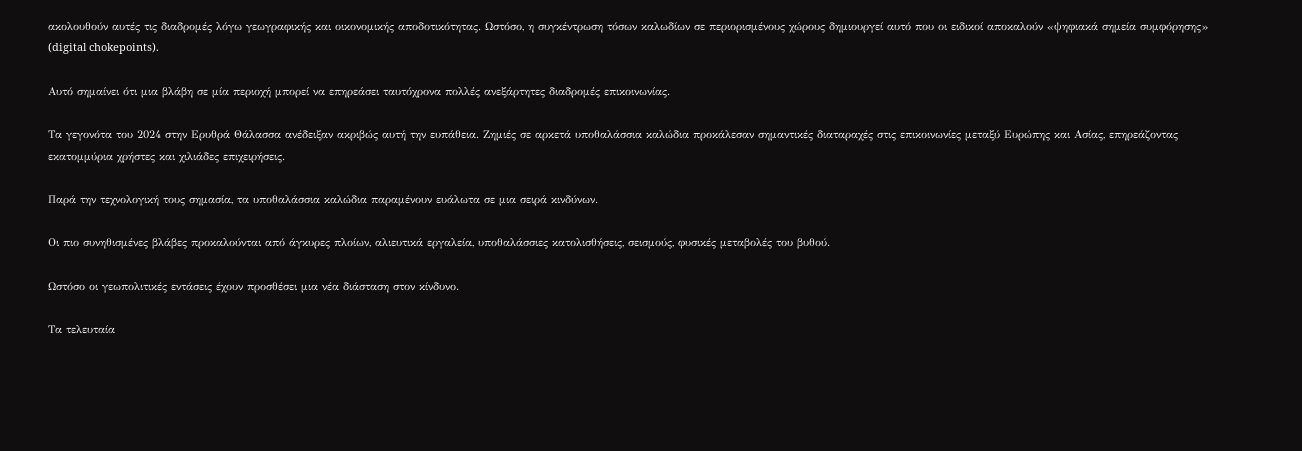ακολουθούν αυτές τις διαδρομές λόγω γεωγραφικής και οικονομικής αποδοτικότητας. Ωστόσο, η συγκέντρωση τόσων καλωδίων σε περιορισμένους χώρους δημιουργεί αυτό που οι ειδικοί αποκαλούν «ψηφιακά σημεία συμφόρησης» (digital chokepoints).

Αυτό σημαίνει ότι μια βλάβη σε μία περιοχή μπορεί να επηρεάσει ταυτόχρονα πολλές ανεξάρτητες διαδρομές επικοινωνίας.

Τα γεγονότα του 2024 στην Ερυθρά Θάλασσα ανέδειξαν ακριβώς αυτή την ευπάθεια. Ζημιές σε αρκετά υποθαλάσσια καλώδια προκάλεσαν σημαντικές διαταραχές στις επικοινωνίες μεταξύ Ευρώπης και Ασίας, επηρεάζοντας εκατομμύρια χρήστες και χιλιάδες επιχειρήσεις.

Παρά την τεχνολογική τους σημασία, τα υποθαλάσσια καλώδια παραμένουν ευάλωτα σε μια σειρά κινδύνων.

Οι πιο συνηθισμένες βλάβες προκαλούνται από άγκυρες πλοίων, αλιευτικά εργαλεία, υποθαλάσσιες κατολισθήσεις, σεισμούς, φυσικές μεταβολές του βυθού.

Ωστόσο οι γεωπολιτικές εντάσεις έχουν προσθέσει μια νέα διάσταση στον κίνδυνο.

Τα τελευταία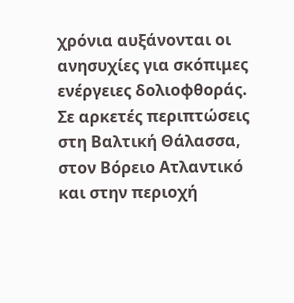χρόνια αυξάνονται οι ανησυχίες για σκόπιμες ενέργειες δολιοφθοράς. Σε αρκετές περιπτώσεις στη Βαλτική Θάλασσα, στον Βόρειο Ατλαντικό και στην περιοχή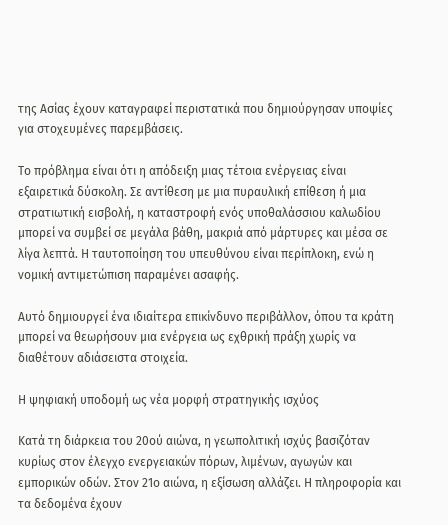της Ασίας έχουν καταγραφεί περιστατικά που δημιούργησαν υποψίες για στοχευμένες παρεμβάσεις.

Το πρόβλημα είναι ότι η απόδειξη μιας τέτοια ενέργειας είναι εξαιρετικά δύσκολη. Σε αντίθεση με μια πυραυλική επίθεση ή μια στρατιωτική εισβολή, η καταστροφή ενός υποθαλάσσιου καλωδίου μπορεί να συμβεί σε μεγάλα βάθη, μακριά από μάρτυρες και μέσα σε λίγα λεπτά. Η ταυτοποίηση του υπευθύνου είναι περίπλοκη, ενώ η νομική αντιμετώπιση παραμένει ασαφής.

Αυτό δημιουργεί ένα ιδιαίτερα επικίνδυνο περιβάλλον, όπου τα κράτη μπορεί να θεωρήσουν μια ενέργεια ως εχθρική πράξη χωρίς να διαθέτουν αδιάσειστα στοιχεία.

Η ψηφιακή υποδομή ως νέα μορφή στρατηγικής ισχύος

Κατά τη διάρκεια του 20ού αιώνα, η γεωπολιτική ισχύς βασιζόταν κυρίως στον έλεγχο ενεργειακών πόρων, λιμένων, αγωγών και εμπορικών οδών. Στον 21ο αιώνα, η εξίσωση αλλάζει. Η πληροφορία και τα δεδομένα έχουν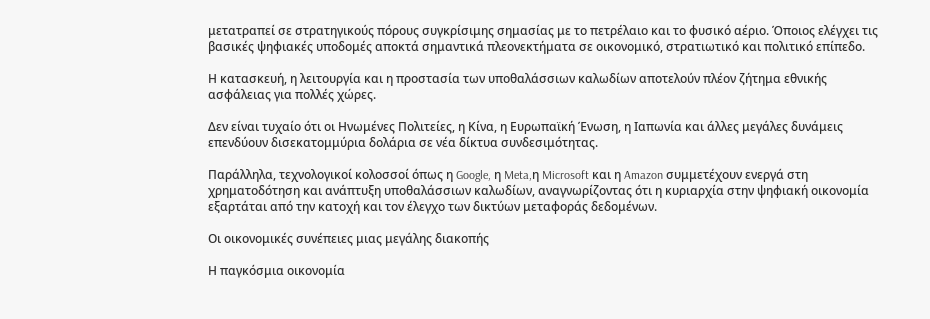μετατραπεί σε στρατηγικούς πόρους συγκρίσιμης σημασίας με το πετρέλαιο και το φυσικό αέριο. Όποιος ελέγχει τις βασικές ψηφιακές υποδομές αποκτά σημαντικά πλεονεκτήματα σε οικονομικό, στρατιωτικό και πολιτικό επίπεδο.

Η κατασκευή, η λειτουργία και η προστασία των υποθαλάσσιων καλωδίων αποτελούν πλέον ζήτημα εθνικής ασφάλειας για πολλές χώρες.

Δεν είναι τυχαίο ότι οι Ηνωμένες Πολιτείες, η Κίνα, η Ευρωπαϊκή Ένωση, η Ιαπωνία και άλλες μεγάλες δυνάμεις επενδύουν δισεκατομμύρια δολάρια σε νέα δίκτυα συνδεσιμότητας.

Παράλληλα, τεχνολογικοί κολοσσοί όπως η Google, η Meta,η Microsoft και η Amazon συμμετέχουν ενεργά στη χρηματοδότηση και ανάπτυξη υποθαλάσσιων καλωδίων, αναγνωρίζοντας ότι η κυριαρχία στην ψηφιακή οικονομία εξαρτάται από την κατοχή και τον έλεγχο των δικτύων μεταφοράς δεδομένων.

Οι οικονομικές συνέπειες μιας μεγάλης διακοπής

Η παγκόσμια οικονομία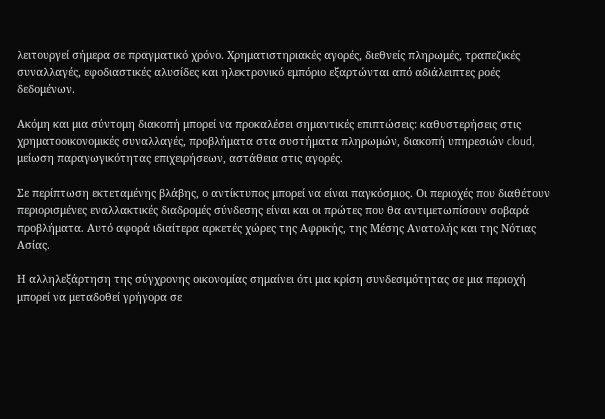λειτουργεί σήμερα σε πραγματικό χρόνο. Χρηματιστηριακές αγορές, διεθνείς πληρωμές, τραπεζικές συναλλαγές, εφοδιαστικές αλυσίδες και ηλεκτρονικό εμπόριο εξαρτώνται από αδιάλειπτες ροές δεδομένων.

Ακόμη και μια σύντομη διακοπή μπορεί να προκαλέσει σημαντικές επιπτώσεις: καθυστερήσεις στις χρηματοοικονομικές συναλλαγές, προβλήματα στα συστήματα πληρωμών, διακοπή υπηρεσιών cloud, μείωση παραγωγικότητας επιχειρήσεων, αστάθεια στις αγορές.

Σε περίπτωση εκτεταμένης βλάβης, ο αντίκτυπος μπορεί να είναι παγκόσμιος. Οι περιοχές που διαθέτουν περιορισμένες εναλλακτικές διαδρομές σύνδεσης είναι και οι πρώτες που θα αντιμετωπίσουν σοβαρά προβλήματα. Αυτό αφορά ιδιαίτερα αρκετές χώρες της Αφρικής, της Μέσης Ανατολής και της Νότιας Ασίας.

Η αλληλεξάρτηση της σύγχρονης οικονομίας σημαίνει ότι μια κρίση συνδεσιμότητας σε μια περιοχή μπορεί να μεταδοθεί γρήγορα σε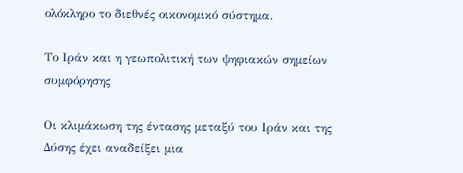ολόκληρο το διεθνές οικονομικό σύστημα.

Το Ιράν και η γεωπολιτική των ψηφιακών σημείων συμφόρησης

Οι κλιμάκωση της έντασης μεταξύ του Ιράν και της Δύσης έχει αναδείξει μια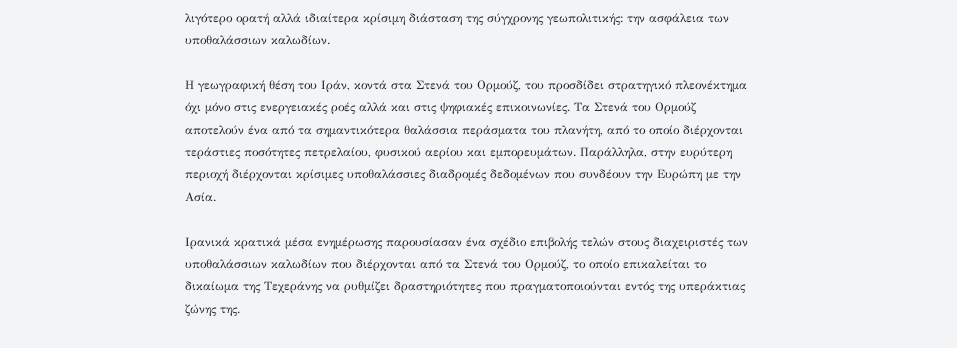λιγότερο ορατή αλλά ιδιαίτερα κρίσιμη διάσταση της σύγχρονης γεωπολιτικής: την ασφάλεια των υποθαλάσσιων καλωδίων.

Η γεωγραφική θέση του Ιράν, κοντά στα Στενά του Ορμούζ, του προσδίδει στρατηγικό πλεονέκτημα όχι μόνο στις ενεργειακές ροές αλλά και στις ψηφιακές επικοινωνίες. Τα Στενά του Ορμούζ αποτελούν ένα από τα σημαντικότερα θαλάσσια περάσματα του πλανήτη, από το οποίο διέρχονται τεράστιες ποσότητες πετρελαίου, φυσικού αερίου και εμπορευμάτων. Παράλληλα, στην ευρύτερη περιοχή διέρχονται κρίσιμες υποθαλάσσιες διαδρομές δεδομένων που συνδέουν την Ευρώπη με την Ασία.

Ιρανικά κρατικά μέσα ενημέρωσης παρουσίασαν ένα σχέδιο επιβολής τελών στους διαχειριστές των υποθαλάσσιων καλωδίων που διέρχονται από τα Στενά του Ορμούζ, το οποίο επικαλείται το δικαίωμα της Τεχεράνης να ρυθμίζει δραστηριότητες που πραγματοποιούνται εντός της υπεράκτιας ζώνης της.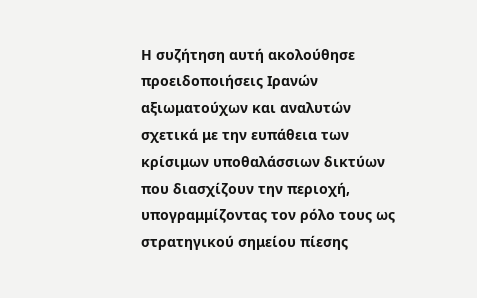Η συζήτηση αυτή ακολούθησε προειδοποιήσεις Ιρανών αξιωματούχων και αναλυτών σχετικά με την ευπάθεια των κρίσιμων υποθαλάσσιων δικτύων που διασχίζουν την περιοχή, υπογραμμίζοντας τον ρόλο τους ως στρατηγικού σημείου πίεσης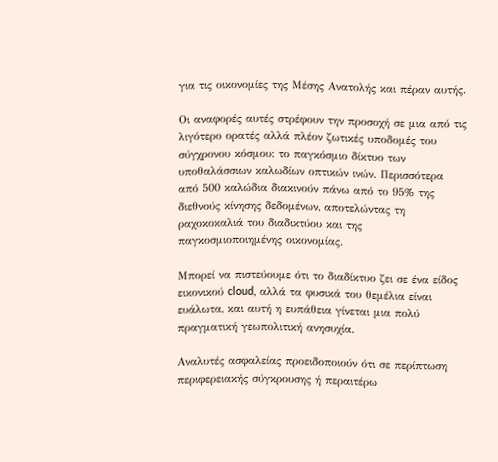για τις οικονομίες της Μέσης Ανατολής και πέραν αυτής.

Οι αναφορές αυτές στρέφουν την προσοχή σε μια από τις λιγότερο ορατές αλλά πλέον ζωτικές υποδομές του σύγχρονου κόσμου: το παγκόσμιο δίκτυο των υποθαλάσσιων καλωδίων οπτικών ινών. Περισσότερα από 500 καλώδια διακινούν πάνω από το 95% της διεθνούς κίνησης δεδομένων, αποτελώντας τη ραχοκοκαλιά του διαδικτύου και της παγκοσμιοποιημένης οικονομίας.

Μπορεί να πιστεύουμε ότι το διαδίκτυο ζει σε ένα είδος εικονικού cloud, αλλά τα φυσικά του θεμέλια είναι ευάλωτα, και αυτή η ευπάθεια γίνεται μια πολύ πραγματική γεωπολιτική ανησυχία.

Αναλυτές ασφαλείας προειδοποιούν ότι σε περίπτωση περιφερειακής σύγκρουσης ή περαιτέρω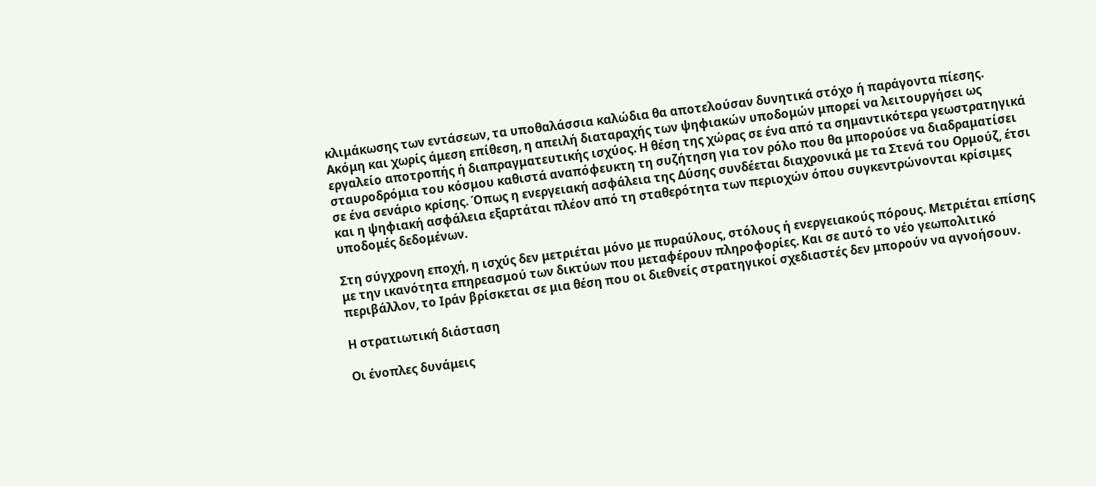κλιμάκωσης των εντάσεων, τα υποθαλάσσια καλώδια θα αποτελούσαν δυνητικά στόχο ή παράγοντα πίεσης. Ακόμη και χωρίς άμεση επίθεση, η απειλή διαταραχής των ψηφιακών υποδομών μπορεί να λειτουργήσει ως εργαλείο αποτροπής ή διαπραγματευτικής ισχύος. Η θέση της χώρας σε ένα από τα σημαντικότερα γεωστρατηγικά σταυροδρόμια του κόσμου καθιστά αναπόφευκτη τη συζήτηση για τον ρόλο που θα μπορούσε να διαδραματίσει σε ένα σενάριο κρίσης. Όπως η ενεργειακή ασφάλεια της Δύσης συνδέεται διαχρονικά με τα Στενά του Ορμούζ, έτσι και η ψηφιακή ασφάλεια εξαρτάται πλέον από τη σταθερότητα των περιοχών όπου συγκεντρώνονται κρίσιμες υποδομές δεδομένων.

Στη σύγχρονη εποχή, η ισχύς δεν μετριέται μόνο με πυραύλους, στόλους ή ενεργειακούς πόρους. Μετριέται επίσης με την ικανότητα επηρεασμού των δικτύων που μεταφέρουν πληροφορίες. Και σε αυτό το νέο γεωπολιτικό περιβάλλον, το Ιράν βρίσκεται σε μια θέση που οι διεθνείς στρατηγικοί σχεδιαστές δεν μπορούν να αγνοήσουν.

Η στρατιωτική διάσταση

Οι ένοπλες δυνάμεις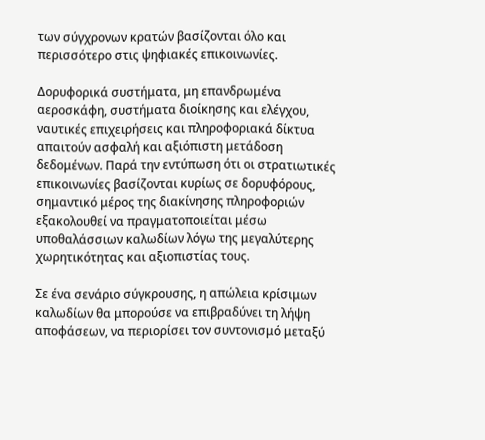των σύγχρονων κρατών βασίζονται όλο και περισσότερο στις ψηφιακές επικοινωνίες.

Δορυφορικά συστήματα, μη επανδρωμένα αεροσκάφη, συστήματα διοίκησης και ελέγχου, ναυτικές επιχειρήσεις και πληροφοριακά δίκτυα απαιτούν ασφαλή και αξιόπιστη μετάδοση δεδομένων. Παρά την εντύπωση ότι οι στρατιωτικές επικοινωνίες βασίζονται κυρίως σε δορυφόρους, σημαντικό μέρος της διακίνησης πληροφοριών εξακολουθεί να πραγματοποιείται μέσω υποθαλάσσιων καλωδίων λόγω της μεγαλύτερης χωρητικότητας και αξιοπιστίας τους.

Σε ένα σενάριο σύγκρουσης, η απώλεια κρίσιμων καλωδίων θα μπορούσε να επιβραδύνει τη λήψη αποφάσεων, να περιορίσει τον συντονισμό μεταξύ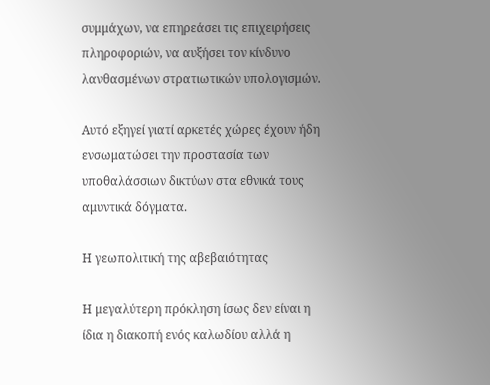συμμάχων, να επηρεάσει τις επιχειρήσεις πληροφοριών, να αυξήσει τον κίνδυνο λανθασμένων στρατιωτικών υπολογισμών.

Αυτό εξηγεί γιατί αρκετές χώρες έχουν ήδη ενσωματώσει την προστασία των υποθαλάσσιων δικτύων στα εθνικά τους αμυντικά δόγματα.

Η γεωπολιτική της αβεβαιότητας

Η μεγαλύτερη πρόκληση ίσως δεν είναι η ίδια η διακοπή ενός καλωδίου αλλά η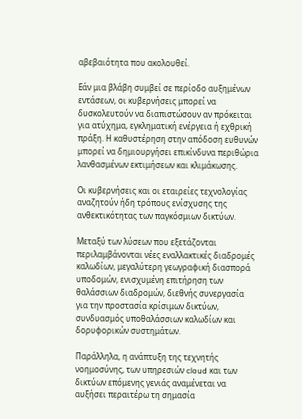αβεβαιότητα που ακολουθεί.

Εάν μια βλάβη συμβεί σε περίοδο αυξημένων εντάσεων, οι κυβερνήσεις μπορεί να δυσκολευτούν να διαπιστώσουν αν πρόκειται για ατύχημα, εγκληματική ενέργεια ή εχθρική πράξη. Η καθυστέρηση στην απόδοση ευθυνών μπορεί να δημιουργήσει επικίνδυνα περιθώρια λανθασμένων εκτιμήσεων και κλιμάκωσης.

Οι κυβερνήσεις και οι εταιρείες τεχνολογίας αναζητούν ήδη τρόπους ενίσχυσης της ανθεκτικότητας των παγκόσμιων δικτύων.

Μεταξύ των λύσεων που εξετάζονται περιλαμβάνονται νέες εναλλακτικές διαδρομές καλωδίων, μεγαλύτερη γεωγραφική διασπορά υποδομών, ενισχυμένη επιτήρηση των θαλάσσιων διαδρομών, διεθνής συνεργασία για την προστασία κρίσιμων δικτύων, συνδυασμός υποθαλάσσιων καλωδίων και δορυφορικών συστημάτων.

Παράλληλα, η ανάπτυξη της τεχνητής νοημοσύνης, των υπηρεσιών cloud και των δικτύων επόμενης γενιάς αναμένεται να αυξήσει περαιτέρω τη σημασία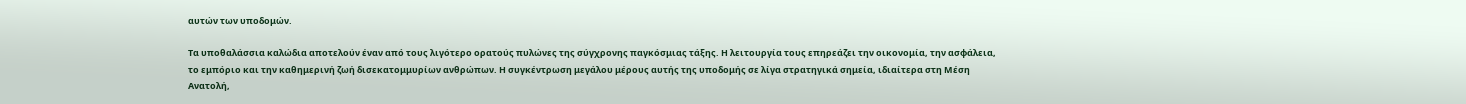αυτών των υποδομών.

Τα υποθαλάσσια καλώδια αποτελούν έναν από τους λιγότερο ορατούς πυλώνες της σύγχρονης παγκόσμιας τάξης. Η λειτουργία τους επηρεάζει την οικονομία, την ασφάλεια, το εμπόριο και την καθημερινή ζωή δισεκατομμυρίων ανθρώπων. Η συγκέντρωση μεγάλου μέρους αυτής της υποδομής σε λίγα στρατηγικά σημεία, ιδιαίτερα στη Μέση Ανατολή,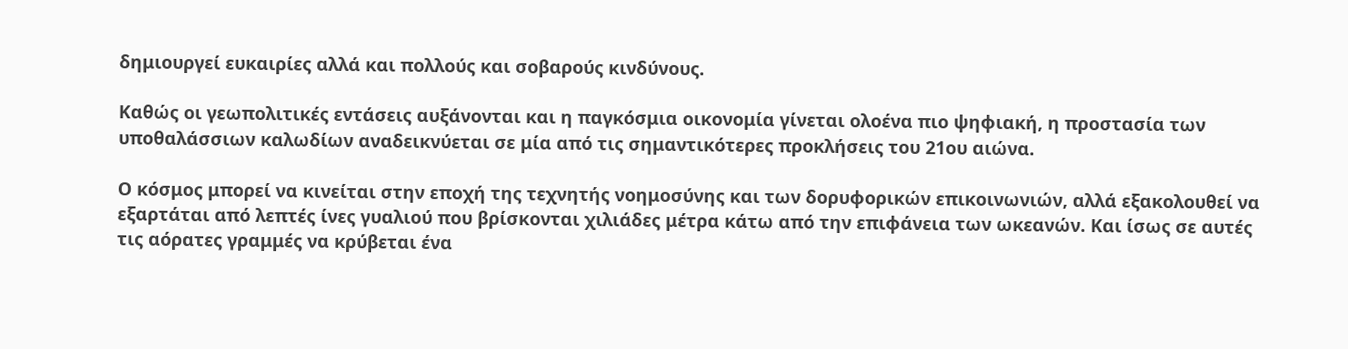δημιουργεί ευκαιρίες αλλά και πολλούς και σοβαρούς κινδύνους.

Καθώς οι γεωπολιτικές εντάσεις αυξάνονται και η παγκόσμια οικονομία γίνεται ολοένα πιο ψηφιακή, η προστασία των υποθαλάσσιων καλωδίων αναδεικνύεται σε μία από τις σημαντικότερες προκλήσεις του 21ου αιώνα.

Ο κόσμος μπορεί να κινείται στην εποχή της τεχνητής νοημοσύνης και των δορυφορικών επικοινωνιών, αλλά εξακολουθεί να εξαρτάται από λεπτές ίνες γυαλιού που βρίσκονται χιλιάδες μέτρα κάτω από την επιφάνεια των ωκεανών. Και ίσως σε αυτές τις αόρατες γραμμές να κρύβεται ένα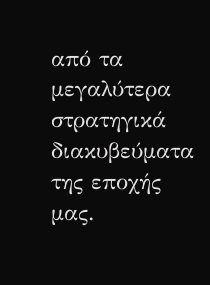από τα μεγαλύτερα στρατηγικά διακυβεύματα της εποχής μας.